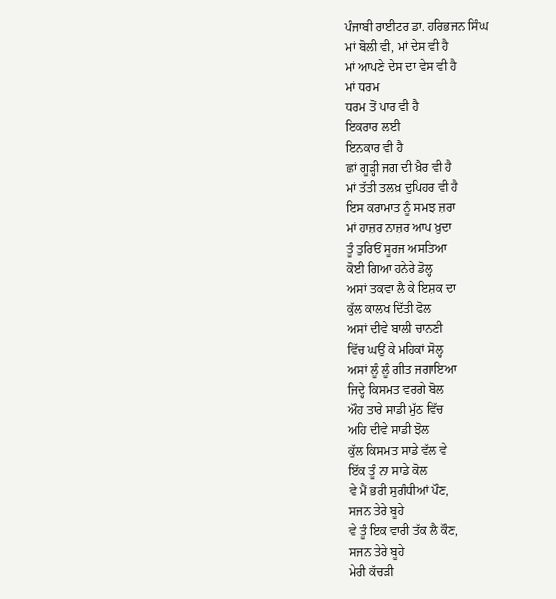ਪੰਜਾਬੀ ਰਾਈਟਰ ਡਾ. ਹਰਿਭਜਨ ਸਿੰਘ
ਮਾਂ ਬੋਲੀ ਵੀ, ਮਾਂ ਦੇਸ ਵੀ ਹੈ
ਮਾਂ ਆਪਣੇ ਦੇਸ ਦਾ ਵੇਸ ਵੀ ਹੈ
ਮਾਂ ਧਰਮ
ਧਰਮ ਤੋਂ ਪਾਰ ਵੀ ਹੈ
ਇਕਰਾਰ ਲਈ
ਇਨਕਾਰ ਵੀ ਹੈ
ਛਾਂ ਗੂੜ੍ਹੀ ਜਗ ਦੀ ਖ਼ੈਰ ਵੀ ਹੈ
ਮਾਂ ਤੱਤੀ ਤਲਖ਼ ਦੁਪਿਹਰ ਵੀ ਹੈ
ਇਸ ਕਰਾਮਾਤ ਨੂੰ ਸਮਝ ਜ਼ਰਾ
ਮਾਂ ਹਾਜ਼ਰ ਨਾਜ਼ਰ ਆਪ ਖ਼ੁਦਾ
ਤੂੰ ਤੁਰਿਓਂ ਸੂਰਜ ਅਸਤਿਆ
ਕੋਈ ਗਿਆ ਹਨੇਰੇ ਡੋਲ੍ਹ
ਅਸਾਂ ਤਕਵਾ ਲੈ ਕੇ ਇਸ਼ਕ ਦਾ
ਕੁੱਲ ਕਾਲਖ ਦਿੱਤੀ ਫੋਲ
ਅਸਾਂ ਦੀਵੇ ਬਾਲੀ ਚਾਨਣੀ
ਵਿੱਚ ਘਉਂ ਕੇ ਮਹਿਕਾਂ ਸੋਲ੍ਹ
ਅਸਾਂ ਲੂੰ ਲੂੰ ਗੀਤ ਜਗਾਇਆ
ਜਿਦ੍ਹੇ ਕਿਸਮਤ ਵਰਗੇ ਬੋਲ
ਔਹ ਤਾਰੇ ਸਾਡੀ ਮੁੱਠ ਵਿੱਚ
ਅਹਿ ਦੀਵੇ ਸਾਡੀ ਝੋਲ
ਕੁੱਲ ਕਿਸਮਤ ਸਾਡੇ ਵੱਲ ਵੇ
ਇੱਕ ਤੂੰ ਨਾ ਸਾਡੇ ਕੋਲ
ਵੇ ਮੈਂ ਭਰੀ ਸੁਗੰਧੀਆਂ ਪੌਣ,
ਸਜਨ ਤੇਰੇ ਬੂਹੇ
ਵੇ ਤੂੰ ਇਕ ਵਾਰੀ ਤੱਕ ਲੈ ਕੌਣ,
ਸਜਨ ਤੇਰੇ ਬੂਹੇ
ਮੇਰੀ ਕੱਚੜੀ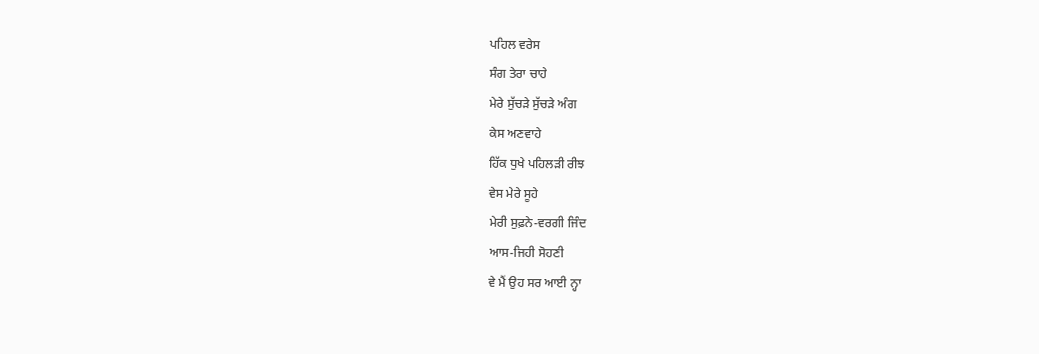ਪਹਿਲ ਵਰੇਸ
ਸੰਗ ਤੇਰਾ ਚਾਹੇ
ਮੇਰੇ ਸੁੱਚੜੇ ਸੁੱਚੜੇ ਅੰਗ
ਕੇਸ ਅਣਵਾਹੇ
ਹਿੱਕ ਧੁਖੇ ਪਹਿਲੜੀ ਰੀਝ
ਵੇਸ ਮੇਰੇ ਸੂਹੇ
ਮੇਰੀ ਸੁਫ਼ਨੇ-ਵਰਗੀ ਜਿੰਦ
ਆਸ-ਜਿਹੀ ਸੋਹਣੀ
ਵੇ ਮੈਂ ਉਹ ਸਰ ਆਈ ਨ੍ਹਾ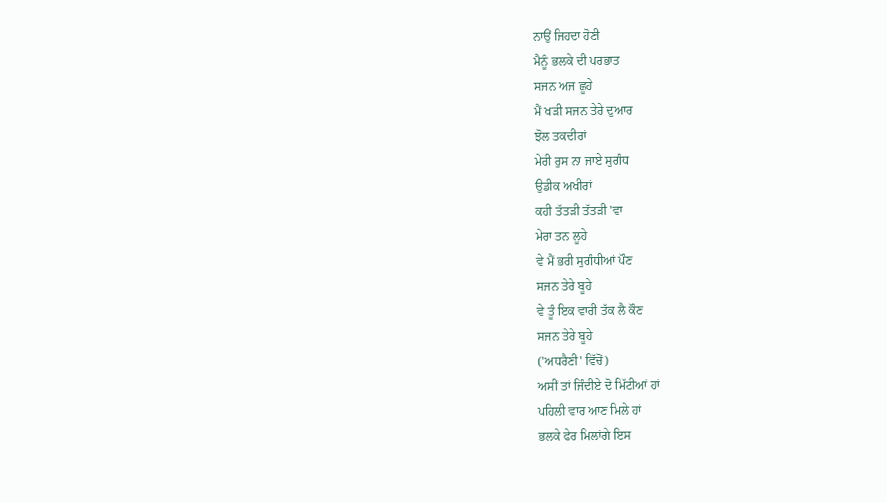ਨਾਉਂ ਜਿਹਦਾ ਹੋਣੀ
ਮੈਨੂੰ ਭਲਕੇ ਦੀ ਪਰਭਾਤ
ਸਜਨ ਅਜ ਛੂਹੇ
ਮੈਂ ਖੜੀ ਸਜਨ ਤੇਰੇ ਦੁਆਰ
ਝੋਲ ਤਕਦੀਰਾਂ
ਮੇਰੀ ਰੁਸ ਨਾ ਜਾਏ ਸੁਗੰਧ
ਉਡੀਕ ਅਖੀਰਾਂ
ਕਹੀ ਤੱਤੜੀ ਤੱਤੜੀ 'ਵਾ
ਮੇਰਾ ਤਨ ਲੂਹੇ
ਵੇ ਮੈਂ ਭਰੀ ਸੁਗੰਧੀਆਂ ਪੌਣ
ਸਜਨ ਤੇਰੇ ਬੂਹੇ
ਵੇ ਤੂੰ ਇਕ ਵਾਰੀ ਤੱਕ ਲੈ ਕੌਣ
ਸਜਨ ਤੇਰੇ ਬੂਹੇ
('ਅਧਰੈਣੀ' ਵਿੱਚੋਂ)
ਅਸੀਂ ਤਾਂ ਜਿੰਦੀਏ ਦੋ ਮਿੱਟੀਆਂ ਹਾਂ
ਪਹਿਲੀ ਵਾਰ ਆਣ ਮਿਲੇ ਹਾਂ
ਭਲਕੇ ਫੇਰ ਮਿਲਾਂਗੇ ਇਸ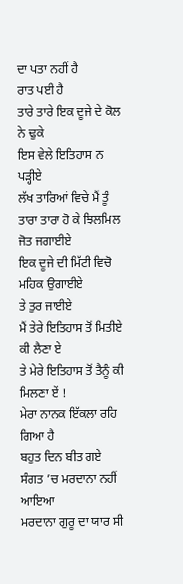ਦਾ ਪਤਾ ਨਹੀਂ ਹੈ
ਰਾਤ ਪਈ ਹੈ
ਤਾਰੇ ਤਾਰੇ ਇਕ ਦੂਜੇ ਦੇ ਕੋਲ ਨੇ ਢੁਕੇ
ਇਸ ਵੇਲੇ ਇਤਿਹਾਸ ਨ ਪੜ੍ਹੀਏ
ਲੱਖ ਤਾਰਿਆਂ ਵਿਚੇ ਮੈਂ ਤੂੰ
ਤਾਰਾ ਤਾਰਾ ਹੋ ਕੇ ਝਿਲਮਿਲ ਜੋਤ ਜਗਾਈਏ
ਇਕ ਦੂਜੇ ਦੀ ਮਿੱਟੀ ਵਿਚੋ ਮਹਿਕ ਉਗਾਈਏ
ਤੇ ਤੁਰ ਜਾਈਏ
ਮੈਂ ਤੇਰੇ ਇਤਿਹਾਸ ਤੋਂ ਮਿਤੀਏ ਕੀ ਲੈਣਾ ਏ
ਤੇ ਮੇਰੇ ਇਤਿਹਾਸ ਤੋਂ ਤੈਨੂੰ ਕੀ ਮਿਲਣਾ ਏਂ !
ਮੇਰਾ ਨਾਨਕ ਇੱਕਲਾ ਰਹਿ ਗਿਆ ਹੈ
ਬਹੁਤ ਦਿਨ ਬੀਤ ਗਏ
ਸੰਗਤ ’ਚ ਮਰਦਾਨਾ ਨਹੀਂ ਆਇਆ
ਮਰਦਾਨਾ ਗੁਰੂ ਦਾ ਯਾਰ ਸੀ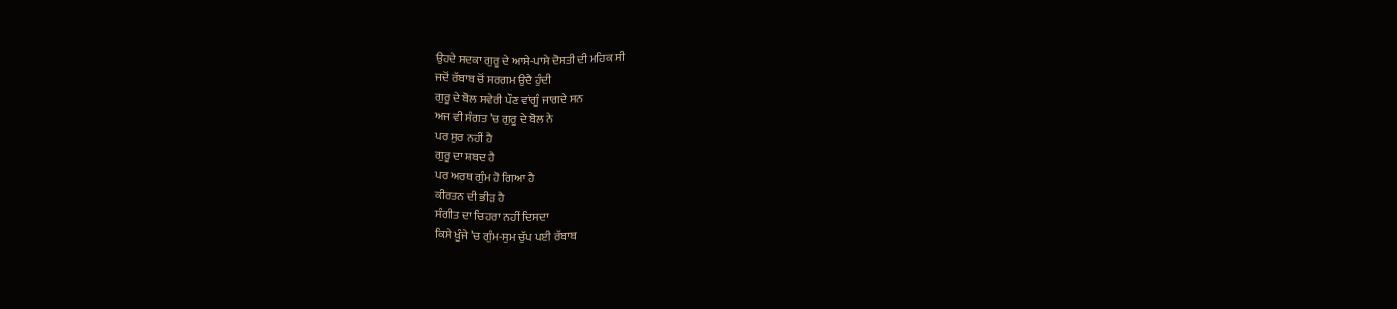ਉਹਦੇ ਸਦਕਾ ਗੁਰੂ ਦੇ ਆਸੇ-ਪਾਸੇ ਦੋਸਤੀ ਦੀ ਮਹਿਕ ਸੀ
ਜਦੋਂ ਰੱਬਾਬ ਚੋਂ ਸਰਗਮ ਉਦੈ ਹੁੰਦੀ
ਗੁਰੂ ਦੇ ਬੋਲ ਸਵੇਰੀ ਪੌਣ ਵਾਂਗੂੰ ਜਾਗਦੇ ਸਨ
ਅਜ ਵੀ ਸੰਗਤ ’ਚ ਗੁਰੂ ਦੇ ਬੋਲ ਨੇ
ਪਰ ਸੁਰ ਨਹੀਂ ਹੈ
ਗੁਰੂ ਦਾ ਸ਼ਬਦ ਹੈ
ਪਰ ਅਰਥ ਗੁੰਮ ਹੋ ਗਿਆ ਹੈ
ਕੀਰਤਨ ਦੀ ਭੀੜ ਹੈ
ਸੰਗੀਤ ਦਾ ਚਿਹਰਾ ਨਹੀਂ ਦਿਸਦਾ
ਕਿਸੇ ਖੂੰਜੇ ’ਚ ਗੁੰਮ-ਸੁਮ ਚੁੱਪ ਪਈ ਰੱਬਾਬ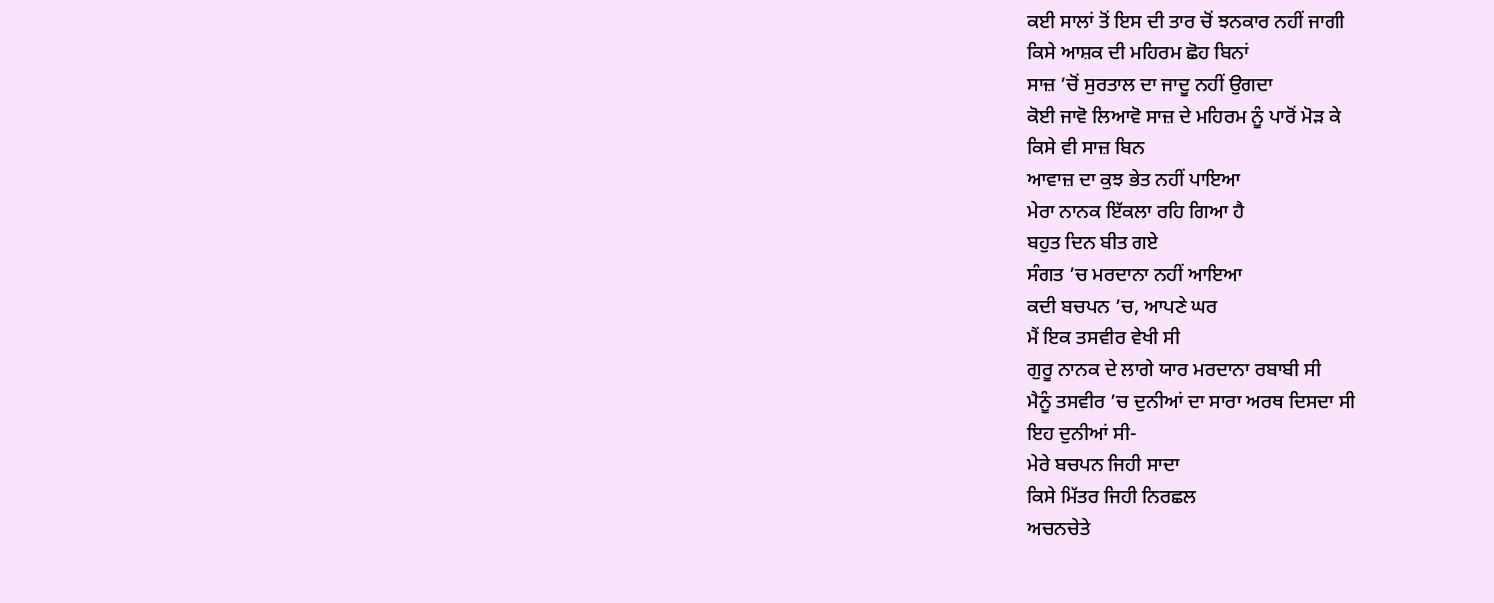ਕਈ ਸਾਲਾਂ ਤੋਂ ਇਸ ਦੀ ਤਾਰ ਚੋਂ ਝਨਕਾਰ ਨਹੀਂ ਜਾਗੀ
ਕਿਸੇ ਆਸ਼ਕ ਦੀ ਮਹਿਰਮ ਛੋਹ ਬਿਨਾਂ
ਸਾਜ਼ ’ਚੋਂ ਸੁਰਤਾਲ ਦਾ ਜਾਦੂ ਨਹੀਂ ਉਗਦਾ
ਕੋਈ ਜਾਵੋ ਲਿਆਵੋ ਸਾਜ਼ ਦੇ ਮਹਿਰਮ ਨੂੰ ਪਾਰੋਂ ਮੋੜ ਕੇ
ਕਿਸੇ ਵੀ ਸਾਜ਼ ਬਿਨ
ਆਵਾਜ਼ ਦਾ ਕੁਝ ਭੇਤ ਨਹੀਂ ਪਾਇਆ
ਮੇਰਾ ਨਾਨਕ ਇੱਕਲਾ ਰਹਿ ਗਿਆ ਹੈ
ਬਹੁਤ ਦਿਨ ਬੀਤ ਗਏ
ਸੰਗਤ ’ਚ ਮਰਦਾਨਾ ਨਹੀਂ ਆਇਆ
ਕਦੀ ਬਚਪਨ ’ਚ, ਆਪਣੇ ਘਰ
ਮੈਂ ਇਕ ਤਸਵੀਰ ਵੇਖੀ ਸੀ
ਗੁਰੂ ਨਾਨਕ ਦੇ ਲਾਗੇ ਯਾਰ ਮਰਦਾਨਾ ਰਬਾਬੀ ਸੀ
ਮੈਨੂੰ ਤਸਵੀਰ ’ਚ ਦੁਨੀਆਂ ਦਾ ਸਾਰਾ ਅਰਥ ਦਿਸਦਾ ਸੀ
ਇਹ ਦੁਨੀਆਂ ਸੀ-
ਮੇਰੇ ਬਚਪਨ ਜਿਹੀ ਸਾਦਾ
ਕਿਸੇ ਮਿੱਤਰ ਜਿਹੀ ਨਿਰਛਲ
ਅਚਨਚੇਤੇ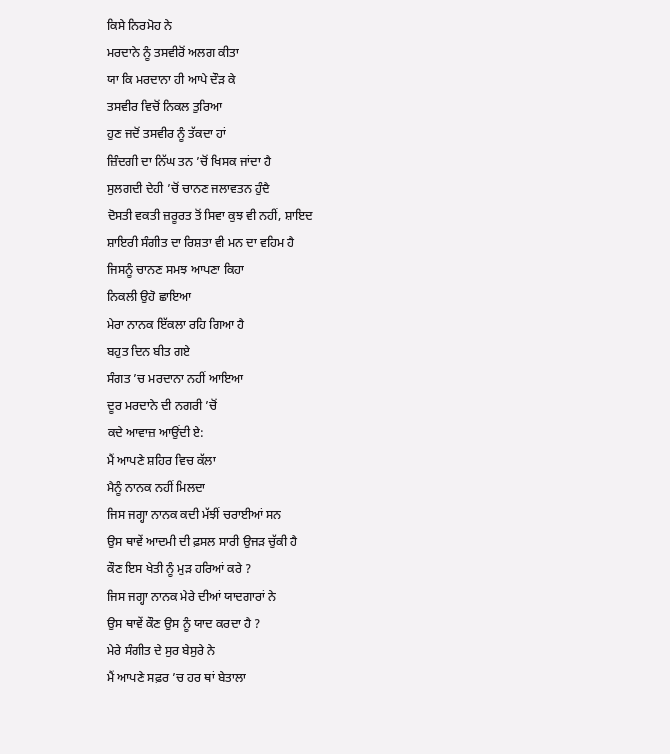ਕਿਸੇ ਨਿਰਮੋਹ ਨੇ
ਮਰਦਾਨੇ ਨੂੰ ਤਸਵੀਰੋਂ ਅਲਗ ਕੀਤਾ
ਯਾ ਕਿ ਮਰਦਾਨਾ ਹੀ ਆਪੇ ਦੌੜ ਕੇ
ਤਸਵੀਰ ਵਿਚੋਂ ਨਿਕਲ ਤੁਰਿਆ
ਹੁਣ ਜਦੋਂ ਤਸਵੀਰ ਨੂੰ ਤੱਕਦਾ ਹਾਂ
ਜ਼ਿੰਦਗੀ ਦਾ ਨਿੱਘ ਤਨ ’ਚੋਂ ਖਿਸਕ ਜਾਂਦਾ ਹੈ
ਸੁਲਗਦੀ ਦੇਹੀ ’ਚੋਂ ਚਾਨਣ ਜਲਾਵਤਨ ਹੁੰਦੈ
ਦੋਸਤੀ ਵਕਤੀ ਜ਼ਰੂਰਤ ਤੋਂ ਸਿਵਾ ਕੁਝ ਵੀ ਨਹੀਂ, ਸ਼ਾਇਦ
ਸ਼ਾਇਰੀ ਸੰਗੀਤ ਦਾ ਰਿਸ਼ਤਾ ਵੀ ਮਨ ਦਾ ਵਹਿਮ ਹੈ
ਜਿਸਨੂੰ ਚਾਨਣ ਸਮਝ ਆਪਣਾ ਕਿਹਾ
ਨਿਕਲੀ ਉਹੋ ਛਾਇਆ
ਮੇਰਾ ਨਾਨਕ ਇੱਕਲਾ ਰਹਿ ਗਿਆ ਹੈ
ਬਹੁਤ ਦਿਨ ਬੀਤ ਗਏ
ਸੰਗਤ ’ਚ ਮਰਦਾਨਾ ਨਹੀਂ ਆਇਆ
ਦੂਰ ਮਰਦਾਨੇ ਦੀ ਨਗਰੀ ’ਚੋਂ
ਕਦੇ ਆਵਾਜ਼ ਆਉਂਦੀ ਏ:
ਮੈਂ ਆਪਣੇ ਸ਼ਹਿਰ ਵਿਚ ਕੱਲਾ
ਮੈਨੂੰ ਨਾਨਕ ਨਹੀਂ ਮਿਲਦਾ
ਜਿਸ ਜਗ੍ਹਾ ਨਾਨਕ ਕਦੀ ਮੱਝੀਂ ਚਰਾਈਆਂ ਸਨ
ਉਸ ਥਾਵੇਂ ਆਦਮੀ ਦੀ ਫ਼ਸਲ ਸਾਰੀ ਉਜੜ ਚੁੱਕੀ ਹੈ
ਕੌਣ ਇਸ ਖੇਤੀ ਨੂੰ ਮੁੜ ਹਰਿਆਂ ਕਰੇ ?
ਜਿਸ ਜਗ੍ਹਾ ਨਾਨਕ ਮੇਰੇ ਦੀਆਂ ਯਾਦਗਾਰਾਂ ਨੇ
ਉਸ ਥਾਵੇਂ ਕੌਣ ਉਸ ਨੂੰ ਯਾਦ ਕਰਦਾ ਹੈ ?
ਮੇਰੇ ਸੰਗੀਤ ਦੇ ਸੁਰ ਬੇਸੁਰੇ ਨੇ
ਮੈਂ ਆਪਣੇ ਸਫ਼ਰ ’ਚ ਹਰ ਥਾਂ ਬੇਤਾਲਾ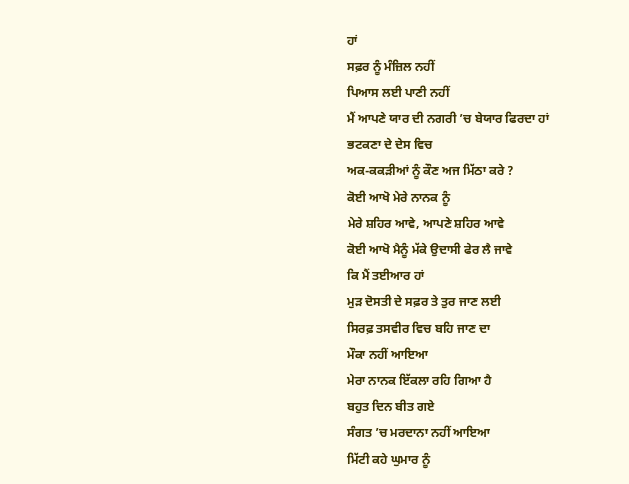ਹਾਂ
ਸਫ਼ਰ ਨੂੰ ਮੰਜ਼ਿਲ ਨਹੀਂ
ਪਿਆਸ ਲਈ ਪਾਣੀ ਨਹੀਂ
ਮੈਂ ਆਪਣੇ ਯਾਰ ਦੀ ਨਗਰੀ ’ਚ ਬੇਯਾਰ ਫਿਰਦਾ ਹਾਂ
ਭਟਕਣਾ ਦੇ ਦੇਸ ਵਿਚ
ਅਕ-ਕਕੜੀਆਂ ਨੂੰ ਕੌਣ ਅਜ ਮਿੱਠਾ ਕਰੇ ?
ਕੋਈ ਆਖੋ ਮੇਰੇ ਨਾਨਕ ਨੂੰ
ਮੇਰੇ ਸ਼ਹਿਰ ਆਵੇ, ਆਪਣੇ ਸ਼ਹਿਰ ਆਵੇ
ਕੋਈ ਆਖੋ ਮੈਨੂੰ ਮੱਕੇ ਉਦਾਸੀ ਫੇਰ ਲੈ ਜਾਵੇ
ਕਿ ਮੈਂ ਤਈਆਰ ਹਾਂ
ਮੁੜ ਦੋਸਤੀ ਦੇ ਸਫ਼ਰ ਤੇ ਤੁਰ ਜਾਣ ਲਈ
ਸਿਰਫ਼ ਤਸਵੀਰ ਵਿਚ ਬਹਿ ਜਾਣ ਦਾ
ਮੌਕਾ ਨਹੀਂ ਆਇਆ
ਮੇਰਾ ਨਾਨਕ ਇੱਕਲਾ ਰਹਿ ਗਿਆ ਹੈ
ਬਹੁਤ ਦਿਨ ਬੀਤ ਗਏ
ਸੰਗਤ ’ਚ ਮਰਦਾਨਾ ਨਹੀਂ ਆਇਆ
ਮਿੱਟੀ ਕਹੇ ਘੁਮਾਰ ਨੂੰ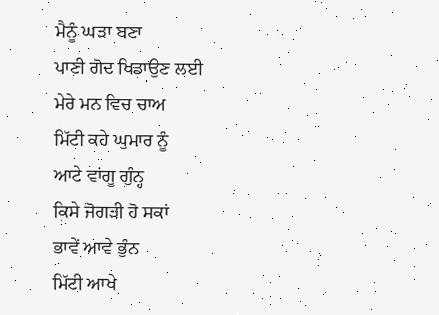ਮੈਨੂੰ ਘੜਾ ਬਣਾ
ਪਾਣੀ ਗੋਦ ਖਿਡਾਉਣ ਲਈ
ਮੇਰੇ ਮਨ ਵਿਚ ਚਾਅ
ਮਿੱਟੀ ਕਹੇ ਘੁਮਾਰ ਨੂੰ
ਆਟੇ ਵਾਂਗੂ ਗੁੰਨ੍ਹ
ਕਿਸੇ ਜੋਗੜੀ ਹੋ ਸਕਾਂ
ਭਾਵੇਂ ਆਵੇ ਭੁੰਨ
ਮਿੱਟੀ ਆਖੇ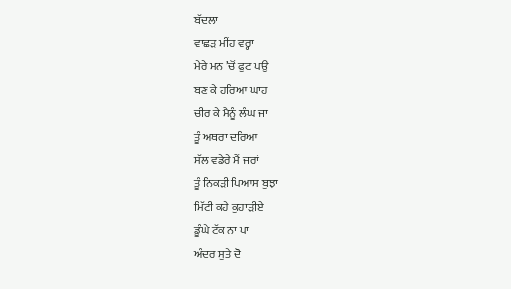ਬੱਦਲਾ
ਵਾਛੜ ਮੀਂਹ ਵਰ੍ਹਾ
ਮੇਰੇ ਮਨ ’ਚੋਂ ਫੁਟ ਪਉ
ਬਣ ਕੇ ਹਰਿਆ ਘਾਹ
ਚੀਰ ਕੇ ਮੈਨੂੰ ਲੰਘ ਜਾ
ਤੂੰ ਅਥਰਾ ਦਰਿਆ
ਸੱਲ ਵਡੇਰੇ ਮੈਂ ਜਰਾਂ
ਤੂੰ ਨਿਕੜੀ ਪਿਆਸ ਬੁਝਾ
ਮਿੱਟੀ ਕਹੇ ਕੁਹਾੜੀਏ
ਡੂੰਘੇ ਟੱਕ ਨਾ ਪਾ
ਅੰਦਰ ਸੁਤੇ ਦੋ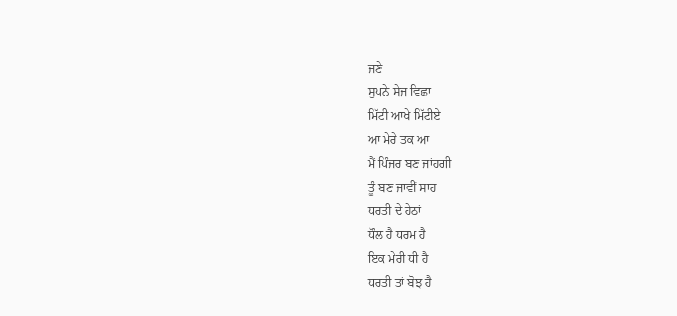ਜਣੇ
ਸੁਪਨੇ ਸੇਜ ਵਿਛਾ
ਮਿੱਟੀ ਆਖੇ ਮਿੱਟੀਏ
ਆ ਮੇਰੇ ਤਕ ਆ
ਮੈਂ ਪਿੰਜਰ ਬਣ ਜਾਂਹਗੀ
ਤੂੰ ਬਣ ਜਾਵੀਂ ਸਾਹ
ਧਰਤੀ ਦੇ ਹੇਠਾਂ
ਧੌਲ ਹੈ ਧਰਮ ਹੈ
ਇਕ ਮੇਰੀ ਧੀ ਹੈ
ਧਰਤੀ ਤਾਂ ਬੋਝ ਹੈ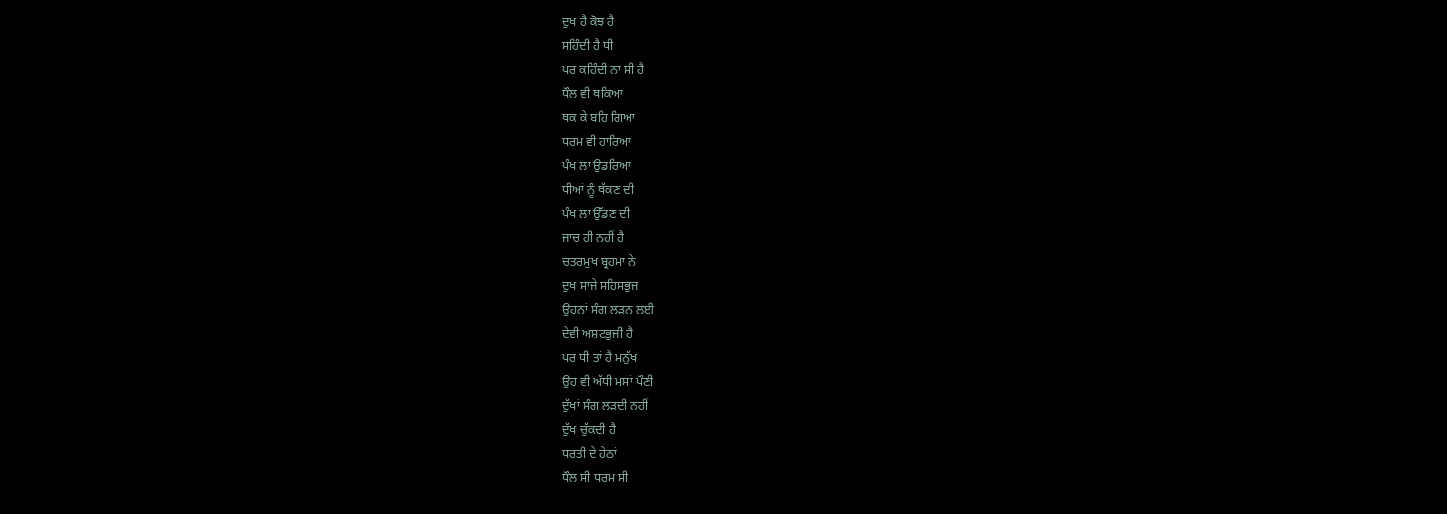ਦੁਖ ਹੈ ਕੋਝ ਹੈ
ਸਹਿੰਦੀ ਹੈ ਧੀ
ਪਰ ਕਹਿੰਦੀ ਨਾ ਸੀ ਹੈ
ਧੌਲ ਵੀ ਥਕਿਆ
ਥਕ ਕੇ ਬਹਿ ਗਿਆ
ਧਰਮ ਵੀ ਹਾਰਿਆ
ਪੰਖ ਲਾ ਉਡਰਿਆ
ਧੀਆਂ ਨੂੰ ਥੱਕਣ ਦੀ
ਪੰਖ ਲਾ ਉੱਡਣ ਦੀ
ਜਾਚ ਹੀ ਨਹੀਂ ਹੈ
ਚਤਰਮੁਖ ਬ੍ਰਹਮਾ ਨੇ
ਦੁਖ ਸਾਜੇ ਸਹਿਸਭੁਜ
ਉਹਨਾਂ ਸੰਗ ਲੜਨ ਲਈ
ਦੇਵੀ ਅਸ਼ਟਭੁਜੀ ਹੈ
ਪਰ ਧੀ ਤਾਂ ਹੈ ਮਨੁੱਖ
ਉਹ ਵੀ ਅੱਧੀ ਮਸਾਂ ਪੌਣੀ
ਦੁੱਖਾਂ ਸੰਗ ਲੜਦੀ ਨਹੀਂ
ਦੁੱਖ ਚੁੱਕਦੀ ਹੈ
ਧਰਤੀ ਦੇ ਹੇਠਾਂ
ਧੌਲ ਸੀ ਧਰਮ ਸੀ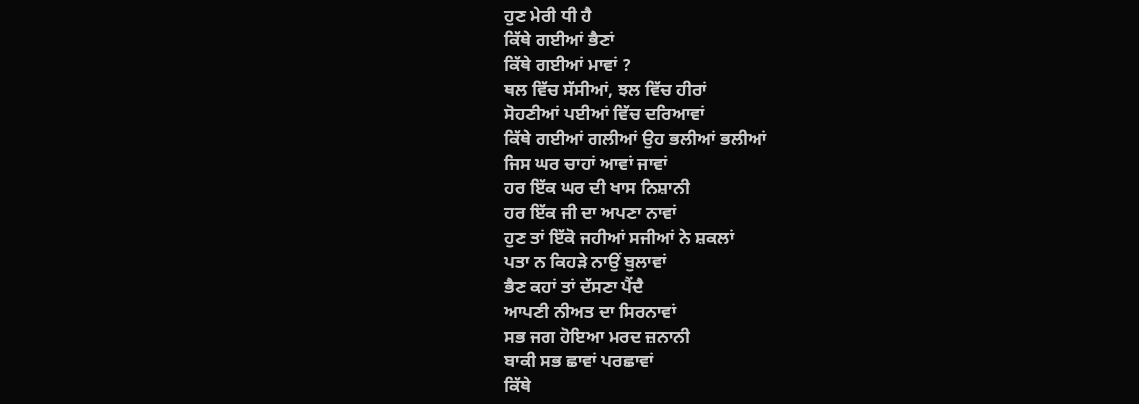ਹੁਣ ਮੇਰੀ ਧੀ ਹੈ
ਕਿੱਥੇ ਗਈਆਂ ਭੈਣਾਂ
ਕਿੱਥੇ ਗਈਆਂ ਮਾਵਾਂ ?
ਥਲ ਵਿੱਚ ਸੱਸੀਆਂ, ਝਲ ਵਿੱਚ ਹੀਰਾਂ
ਸੋਹਣੀਆਂ ਪਈਆਂ ਵਿੱਚ ਦਰਿਆਵਾਂ
ਕਿੱਥੇ ਗਈਆਂ ਗਲੀਆਂ ਉਹ ਭਲੀਆਂ ਭਲੀਆਂ
ਜਿਸ ਘਰ ਚਾਹਾਂ ਆਵਾਂ ਜਾਵਾਂ
ਹਰ ਇੱਕ ਘਰ ਦੀ ਖਾਸ ਨਿਸ਼ਾਨੀ
ਹਰ ਇੱਕ ਜੀ ਦਾ ਅਪਣਾ ਨਾਵਾਂ
ਹੁਣ ਤਾਂ ਇੱਕੋ ਜਹੀਆਂ ਸਜੀਆਂ ਨੇ ਸ਼ਕਲਾਂ
ਪਤਾ ਨ ਕਿਹੜੇ ਨਾਉਂ ਬੁਲਾਵਾਂ
ਭੈਣ ਕਹਾਂ ਤਾਂ ਦੱਸਣਾ ਪੈਂਦੈ
ਆਪਣੀ ਨੀਅਤ ਦਾ ਸਿਰਨਾਵਾਂ
ਸਭ ਜਗ ਹੋਇਆ ਮਰਦ ਜ਼ਨਾਨੀ
ਬਾਕੀ ਸਭ ਛਾਵਾਂ ਪਰਛਾਵਾਂ
ਕਿੱਥੇ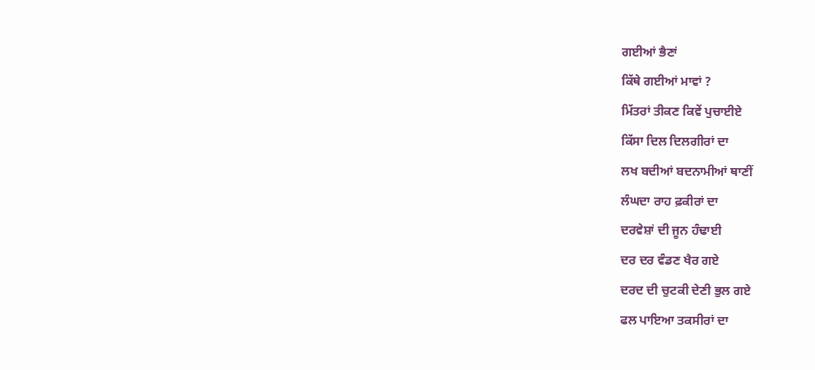ਗਈਆਂ ਭੈਣਾਂ
ਕਿੱਥੇ ਗਈਆਂ ਮਾਵਾਂ ?
ਮਿੱਤਰਾਂ ਤੀਕਣ ਕਿਵੇਂ ਪੁਚਾਈਏ
ਕਿੱਸਾ ਦਿਲ ਦਿਲਗੀਰਾਂ ਦਾ
ਲਖ ਬਦੀਆਂ ਬਦਨਾਮੀਆਂ ਥਾਣੀਂ
ਲੰਘਦਾ ਰਾਹ ਫ਼ਕੀਰਾਂ ਦਾ
ਦਰਵੇਸ਼ਾਂ ਦੀ ਜੂਨ ਹੰਢਾਈ
ਦਰ ਦਰ ਵੰਡਣ ਖੈਰ ਗਏ
ਦਰਦ ਦੀ ਚੁਟਕੀ ਦੇਣੀ ਭੁਲ ਗਏ
ਫਲ ਪਾਇਆ ਤਕਸੀਰਾਂ ਦਾ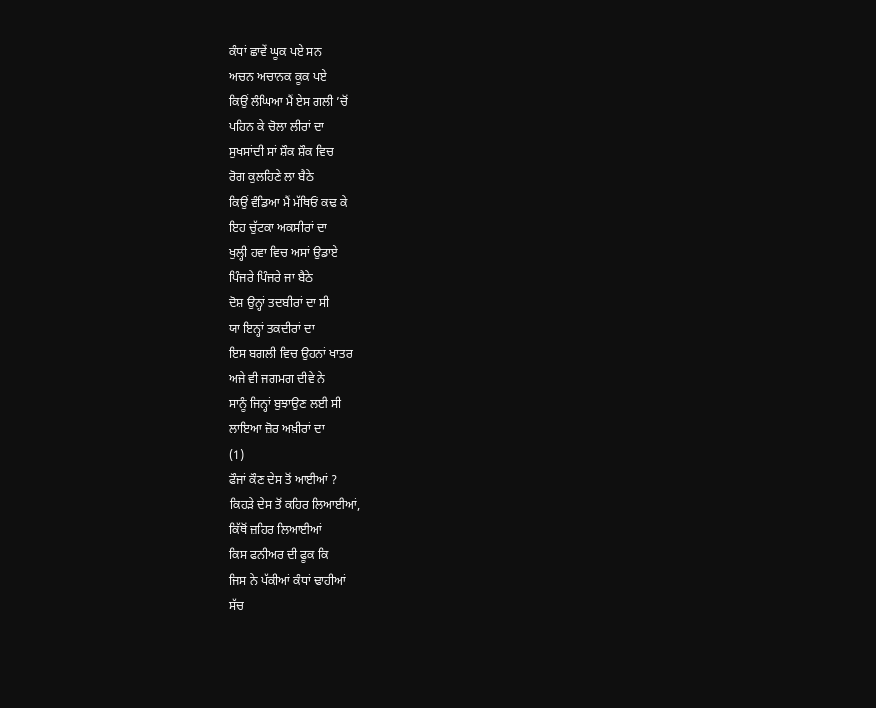ਕੰਧਾਂ ਛਾਵੇਂ ਘੂਕ ਪਏ ਸਨ
ਅਚਨ ਅਚਾਨਕ ਕੂਕ ਪਏ
ਕਿਉਂ ਲੰਘਿਆ ਮੈਂ ਏਸ ਗਲੀ ’ਚੋਂ
ਪਹਿਨ ਕੇ ਚੋਲਾ ਲੀਰਾਂ ਦਾ
ਸੁਖਸਾਂਦੀ ਸਾਂ ਸ਼ੌਕ ਸ਼ੌਕ ਵਿਚ
ਰੋਗ ਕੁਲਹਿਣੇ ਲਾ ਬੈਠੇ
ਕਿਉਂ ਵੰਡਿਆ ਮੈਂ ਮੱਥਿਓਂ ਕਢ ਕੇ
ਇਹ ਚੁੱਟਕਾ ਅਕਸੀਰਾਂ ਦਾ
ਖੁਲ੍ਹੀ ਹਵਾ ਵਿਚ ਅਸਾਂ ਉਡਾਏ
ਪਿੰਜਰੇ ਪਿੰਜਰੇ ਜਾ ਬੈਠੇ
ਦੋਸ਼ ਉਨ੍ਹਾਂ ਤਦਬੀਰਾਂ ਦਾ ਸੀ
ਯਾ ਇਨ੍ਹਾਂ ਤਕਦੀਰਾਂ ਦਾ
ਇਸ ਬਗਲੀ ਵਿਚ ਉਹਨਾਂ ਖਾਤਰ
ਅਜੇ ਵੀ ਜਗਮਗ ਦੀਵੇ ਨੇ
ਸਾਨੂੰ ਜਿਨ੍ਹਾਂ ਬੁਝਾਉਣ ਲਈ ਸੀ
ਲਾਇਆ ਜ਼ੋਰ ਅਖ਼ੀਰਾਂ ਦਾ
(1)
ਫੌਜਾਂ ਕੌਣ ਦੇਸ ਤੋਂ ਆਈਆਂ ?
ਕਿਹੜੇ ਦੇਸ ਤੋਂ ਕਹਿਰ ਲਿਆਈਆਂ,
ਕਿੱਥੋਂ ਜ਼ਹਿਰ ਲਿਆਈਆਂ
ਕਿਸ ਫਨੀਅਰ ਦੀ ਫੂਕ ਕਿ
ਜਿਸ ਨੇ ਪੱਕੀਆਂ ਕੰਧਾਂ ਢਾਹੀਆਂ
ਸੱਚ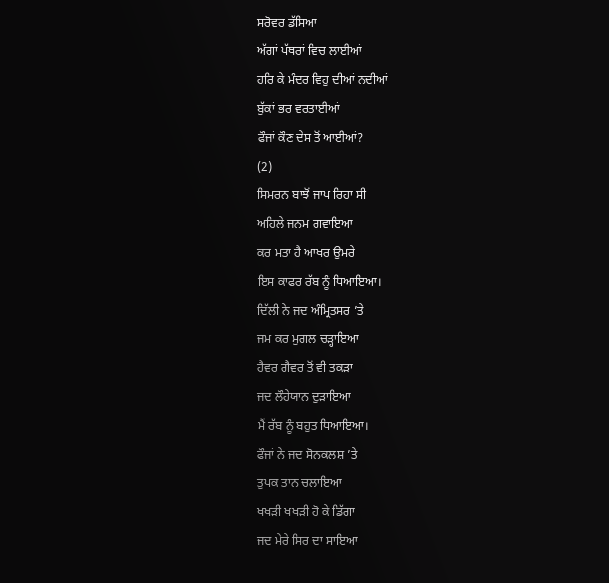ਸਰੋਵਰ ਡੱਸਿਆ
ਅੱਗਾਂ ਪੱਥਰਾਂ ਵਿਚ ਲਾਈਆਂ
ਹਰਿ ਕੇ ਮੰਦਰ ਵਿਹੁ ਦੀਆਂ ਨਦੀਆਂ
ਬੁੱਕਾਂ ਭਰ ਵਰਤਾਈਆਂ
ਫੌਜਾਂ ਕੌਣ ਦੇਸ ਤੋਂ ਆਈਆਂ?
(2)
ਸਿਮਰਨ ਬਾਝੋਂ ਜਾਪ ਰਿਹਾ ਸੀ
ਅਹਿਲੇ ਜਨਮ ਗਵਾਇਆ
ਕਰ ਮਤਾ ਹੈ ਆਖਰ ਉਮਰੇ
ਇਸ ਕਾਫਰ ਰੱਬ ਨੂੰ ਧਿਆਇਆ।
ਦਿੱਲੀ ਨੇ ਜਦ ਅੰਮ੍ਰਿਤਸਰ ’ਤੇ
ਜਮ ਕਰ ਮੁਗਲ ਚੜ੍ਹਾਇਆ
ਹੈਵਰ ਗੈਵਰ ਤੋਂ ਵੀ ਤਕੜਾ
ਜਦ ਲੌਹੇਯਾਨ ਦੁੜਾਇਆ
ਮੈਂ ਰੱਬ ਨੂੰ ਬਹੁਤ ਧਿਆਇਆ।
ਫੌਜਾਂ ਨੇ ਜਦ ਸੋਨਕਲਸ਼ ’ਤੇ
ਤੁਪਕ ਤਾਨ ਚਲਾਇਆ
ਖਖੜੀ ਖਖੜੀ ਹੋ ਕੇ ਡਿੱਗਾ
ਜਦ ਮੇਰੇ ਸਿਰ ਦਾ ਸਾਇਆ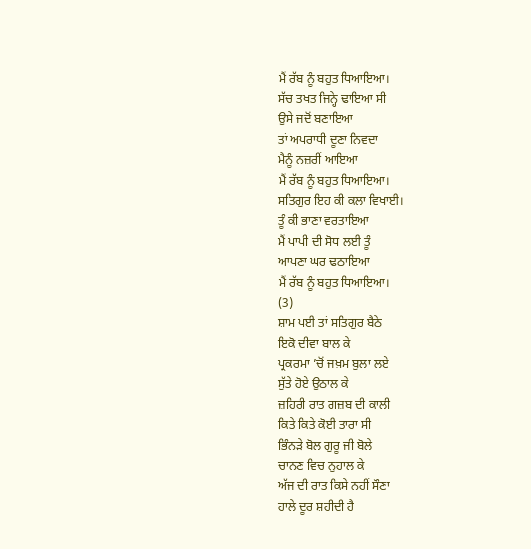ਮੈਂ ਰੱਬ ਨੂੰ ਬਹੁਤ ਧਿਆਇਆ।
ਸੱਚ ਤਖਤ ਜਿਨ੍ਹੇ ਢਾਇਆ ਸੀ
ਉਸੇ ਜਦੋਂ ਬਣਾਇਆ
ਤਾਂ ਅਪਰਾਧੀ ਦੂਣਾ ਨਿਵਦਾ
ਮੈਨੂੰ ਨਜ਼ਰੀਂ ਆਇਆ
ਮੈਂ ਰੱਬ ਨੂੰ ਬਹੁਤ ਧਿਆਇਆ।
ਸਤਿਗੁਰ ਇਹ ਕੀ ਕਲਾ ਵਿਖਾਈ।
ਤੂੰ ਕੀ ਭਾਣਾ ਵਰਤਾਇਆ
ਮੈਂ ਪਾਪੀ ਦੀ ਸੋਧ ਲਈ ਤੂੰ
ਆਪਣਾ ਘਰ ਢਠਾਇਆ
ਮੈਂ ਰੱਬ ਨੂੰ ਬਹੁਤ ਧਿਆਇਆ।
(3)
ਸ਼ਾਮ ਪਈ ਤਾਂ ਸਤਿਗੁਰ ਬੈਠੇ
ਇਕੋ ਦੀਵਾ ਬਾਲ ਕੇ
ਪ੍ਰਕਰਮਾ ’ਚੋਂ ਜਖ਼ਮ ਬੁਲਾ ਲਏ
ਸੁੱਤੇ ਹੋਏ ਉਠਾਲ ਕੇ
ਜ਼ਹਿਰੀ ਰਾਤ ਗਜ਼ਬ ਦੀ ਕਾਲੀ
ਕਿਤੇ ਕਿਤੇ ਕੋਈ ਤਾਰਾ ਸੀ
ਭਿੰਨੜੇ ਬੋਲ ਗੁਰੂ ਜੀ ਬੋਲੇ
ਚਾਨਣ ਵਿਚ ਨੁਹਾਲ ਕੇ
ਅੱਜ ਦੀ ਰਾਤ ਕਿਸੇ ਨਹੀਂ ਸੌਣਾ
ਹਾਲੇ ਦੂਰ ਸ਼ਹੀਦੀ ਹੈ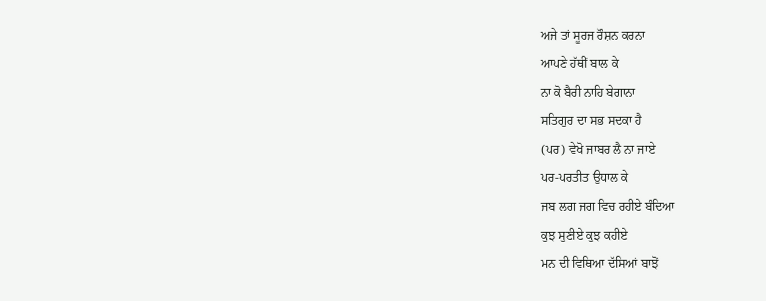ਅਜੇ ਤਾਂ ਸੂਰਜ ਰੌਸ਼ਨ ਕਰਨਾ
ਆਪਣੇ ਹੱਥੀਂ ਬਾਲ ਕੇ
ਨਾ ਕੋ ਬੈਰੀ ਨਾਹਿ ਬੇਗਾਨਾ
ਸਤਿਗੁਰ ਦਾ ਸਭ ਸਦਕਾ ਹੈ
(ਪਰ) ਵੇਖੋ ਜਾਬਰ ਲੈ ਨਾ ਜਾਏ
ਪਰ-ਪਰਤੀਤ ਉਧਾਲ ਕੇ
ਜਬ ਲਗ ਜਗ ਵਿਚ ਰਹੀਏ ਬੰਦਿਆ
ਕੁਝ ਸੁਣੀਏ ਕੁਝ ਕਹੀਏ
ਮਨ ਦੀ ਵਿਥਿਆ ਦੱਸਿਆਂ ਬਾਝੋਂ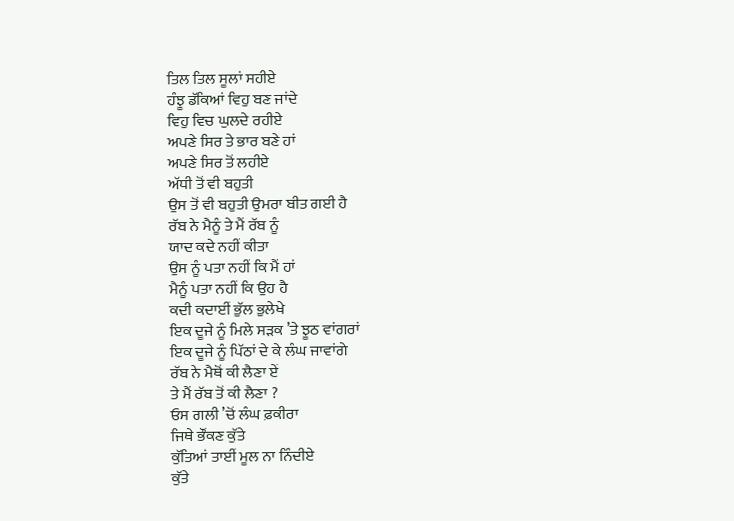ਤਿਲ ਤਿਲ ਸੂਲਾਂ ਸਹੀਏ
ਹੰਝੂ ਡੱਕਿਆਂ ਵਿਹੁ ਬਣ ਜਾਂਦੇ
ਵਿਹੁ ਵਿਚ ਘੁਲਦੇ ਰਹੀਏ
ਅਪਣੇ ਸਿਰ ਤੇ ਭਾਰ ਬਣੇ ਹਾਂ
ਅਪਣੇ ਸਿਰ ਤੋਂ ਲਹੀਏ
ਅੱਧੀ ਤੋਂ ਵੀ ਬਹੁਤੀ
ਉਸ ਤੋਂ ਵੀ ਬਹੁਤੀ ਉਮਰਾ ਬੀਤ ਗਈ ਹੈ
ਰੱਬ ਨੇ ਮੈਨੂੰ ਤੇ ਮੈਂ ਰੱਬ ਨੂੰ
ਯਾਦ ਕਦੇ ਨਹੀਂ ਕੀਤਾ
ਉਸ ਨੂੰ ਪਤਾ ਨਹੀਂ ਕਿ ਮੈਂ ਹਾਂ
ਮੈਨੂੰ ਪਤਾ ਨਹੀਂ ਕਿ ਉਹ ਹੈ
ਕਦੀ ਕਦਾਈਂ ਭੁੱਲ ਭੁਲੇਖੇ
ਇਕ ਦੂਜੇ ਨੂੰ ਮਿਲੇ ਸੜਕ ’ਤੇ ਝੂਠ ਵਾਂਗਰਾਂ
ਇਕ ਦੂਜੇ ਨੂੰ ਪਿੱਠਾਂ ਦੇ ਕੇ ਲੰਘ ਜਾਵਾਂਗੇ
ਰੱਬ ਨੇ ਮੈਥੋਂ ਕੀ ਲੈਣਾ ਏਂ
ਤੇ ਮੈਂ ਰੱਬ ਤੋਂ ਕੀ ਲੈਣਾ ?
ਓਸ ਗਲੀ ’ਚੋਂ ਲੰਘ ਫ਼ਕੀਰਾ
ਜਿਥੇ ਭੌਂਕਣ ਕੁੱਤੇ
ਕੁੱਤਿਆਂ ਤਾਈਂ ਮੂਲ ਨਾ ਨਿੰਦੀਏ
ਕੁੱਤੇ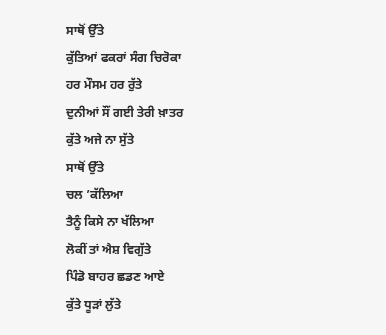ਸਾਥੋਂ ਉੱਤੇ
ਕੁੱਤਿਆਂ ਫਕਰਾਂ ਸੰਗ ਚਿਰੋਕਾ
ਹਰ ਮੌਸਮ ਹਰ ਰੁੱਤੇ
ਦੁਨੀਆਂ ਸੌਂ ਗਈ ਤੇਰੀ ਖ਼ਾਤਰ
ਕੁੱਤੇ ਅਜੇ ਨਾ ਸੁੱਤੇ
ਸਾਥੋਂ ਉੱਤੇ
ਚਲ ’ਕੱਲਿਆ
ਤੈਨੂੰ ਕਿਸੇ ਨਾ ਖੱਲਿਆ
ਲੋਕੀਂ ਤਾਂ ਐਸ਼ ਵਿਗੁੱਤੇ
ਪਿੰਡੋ ਬਾਹਰ ਛਡਣ ਆਏ
ਕੁੱਤੇ ਧੂੜਾਂ ਲੁੱਤੇ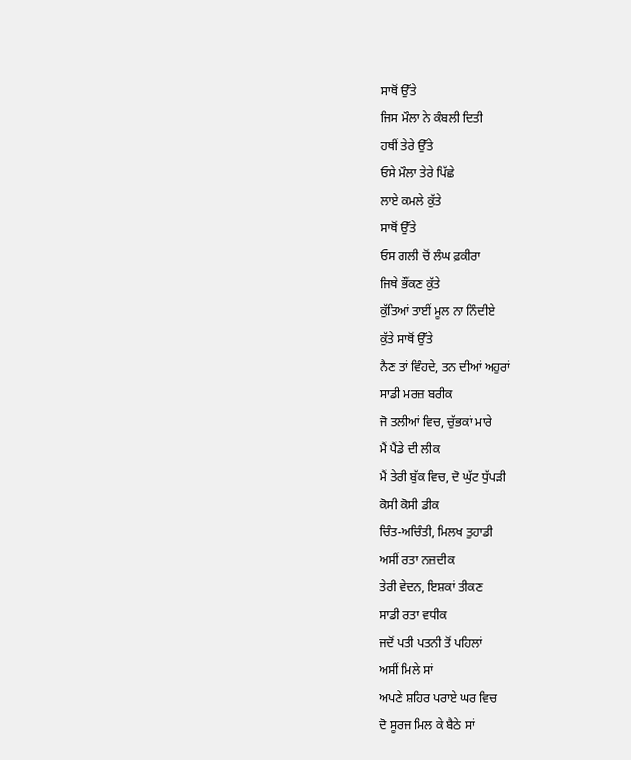ਸਾਥੋਂ ਉੱਤੇ
ਜਿਸ ਮੌਲਾ ਨੇ ਕੰਬਲੀ ਦਿਤੀ
ਹਥੀਂ ਤੇਰੇ ਉੱਤੇ
ਓਸੇ ਮੌਲਾ ਤੇਰੇ ਪਿੱਛੇ
ਲਾਏ ਕਮਲੇ ਕੁੱਤੇ
ਸਾਥੋਂ ਉੱਤੇ
ਓਸ ਗਲੀ ਚੋਂ ਲੰਘ ਫ਼ਕੀਰਾ
ਜਿਥੇ ਭੌਂਕਣ ਕੁੱਤੇ
ਕੁੱਤਿਆਂ ਤਾਈਂ ਮੂਲ ਨਾ ਨਿੰਦੀਏ
ਕੁੱਤੇ ਸਾਥੋਂ ਉੱਤੇ
ਨੈਣ ਤਾਂ ਵਿੰਹਦੇ, ਤਨ ਦੀਆਂ ਅਹੁਰਾਂ
ਸਾਡੀ ਮਰਜ਼ ਬਰੀਕ
ਜੋ ਤਲੀਆਂ ਵਿਚ, ਚੁੱਭਕਾਂ ਮਾਰੇ
ਮੈਂ ਪੈਂਡੇ ਦੀ ਲੀਕ
ਮੈਂ ਤੇਰੀ ਬੁੱਕ ਵਿਚ, ਦੋ ਘੁੱਟ ਧੁੱਪੜੀ
ਕੋਸੀ ਕੋਸੀ ਡੀਕ
ਚਿੰਤ-ਅਚਿੰਤੀ, ਮਿਲਖ ਤੁਹਾਡੀ
ਅਸੀਂ ਰਤਾ ਨਜ਼ਦੀਕ
ਤੇਰੀ ਵੇਦਨ, ਇਸ਼ਕਾਂ ਤੀਕਣ
ਸਾਡੀ ਰਤਾ ਵਧੀਕ
ਜਦੋਂ ਪਤੀ ਪਤਨੀ ਤੋਂ ਪਹਿਲਾਂ
ਅਸੀਂ ਮਿਲੇ ਸਾਂ
ਅਪਣੇ ਸ਼ਹਿਰ ਪਰਾਏ ਘਰ ਵਿਚ
ਦੋ ਸੂਰਜ ਮਿਲ ਕੇ ਬੈਠੇ ਸਾਂ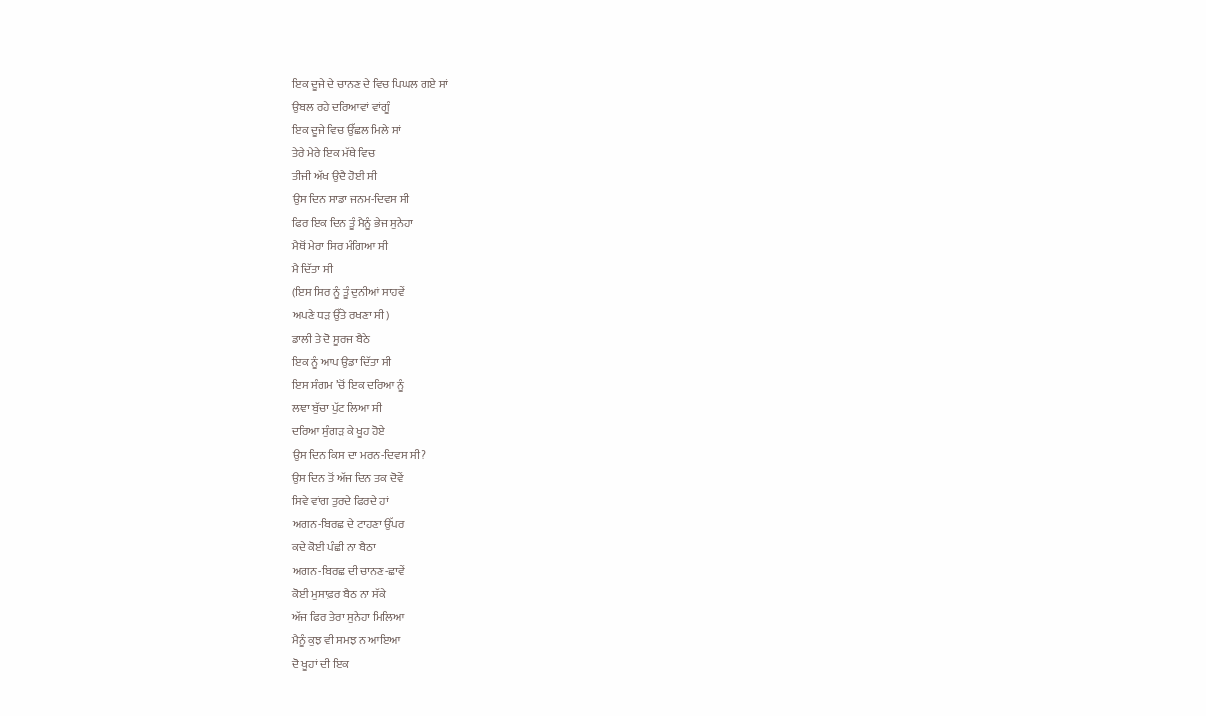ਇਕ ਦੂਜੇ ਦੇ ਚਾਨਣ ਦੇ ਵਿਚ ਪਿਘਲ ਗਏ ਸਾਂ
ਉਬਲ ਰਹੇ ਦਰਿਆਵਾਂ ਵਾਂਗੂੰ
ਇਕ ਦੂਜੇ ਵਿਚ ਉੱਛਲ ਮਿਲੇ ਸਾਂ
ਤੇਰੇ ਮੇਰੇ ਇਕ ਮੱਥੇ ਵਿਚ
ਤੀਜੀ ਅੱਖ ਉਦੈ ਹੋਈ ਸੀ
ਉਸ ਦਿਨ ਸਾਡਾ ਜਨਮ-ਦਿਵਸ ਸੀ
ਫਿਰ ਇਕ ਦਿਨ ਤੂੰ ਮੈਨੂੰ ਭੇਜ ਸੁਨੇਹਾ
ਮੈਥੋਂ ਮੇਰਾ ਸਿਰ ਮੰਗਿਆ ਸੀ
ਮੈ ਦਿੱਤਾ ਸੀ
(ਇਸ ਸਿਰ ਨੂੰ ਤੂੰ ਦੁਨੀਆਂ ਸਾਹਵੇਂ
ਅਪਣੇ ਧੜ ਉੱਤੇ ਰਖਣਾ ਸੀ)
ਡਾਲੀ ਤੇ ਦੋ ਸੂਰਜ ਬੈਠੇ
ਇਕ ਨੂੰ ਆਪ ਉਡਾ ਦਿੱਤਾ ਸੀ
ਇਸ ਸੰਗਮ ’ਚੋਂ ਇਕ ਦਰਿਆ ਨੂੰ
ਲਞਾ ਬੁੱਚਾ ਪੁੱਟ ਲਿਆ ਸੀ
ਦਰਿਆ ਸੁੰਗੜ ਕੇ ਖੂਹ ਹੋਏ
ਉਸ ਦਿਨ ਕਿਸ ਦਾ ਮਰਨ-ਦਿਵਸ ਸੀ?
ਉਸ ਦਿਨ ਤੋਂ ਅੱਜ ਦਿਨ ਤਕ ਦੋਵੇਂ
ਸਿਵੇ ਵਾਂਗ ਤੁਰਦੇ ਫਿਰਦੇ ਹਾਂ
ਅਗਨ-ਬਿਰਛ ਦੇ ਟਾਹਣਾ ਉੱਪਰ
ਕਦੇ ਕੋਈ ਪੰਛੀ ਨਾ ਬੈਠਾ
ਅਗਨ-ਬਿਰਛ ਦੀ ਚਾਨਣ-ਛਾਵੇਂ
ਕੋਈ ਮੁਸਾਫ਼ਰ ਬੈਠ ਨਾ ਸੱਕੇ
ਅੱਜ ਫਿਰ ਤੇਰਾ ਸੁਨੇਹਾ ਮਿਲਿਆ
ਮੈਨੂੰ ਕੁਝ ਵੀ ਸਮਝ ਨ ਆਇਆ
ਦੋ ਖੂਹਾਂ ਦੀ ਇਕ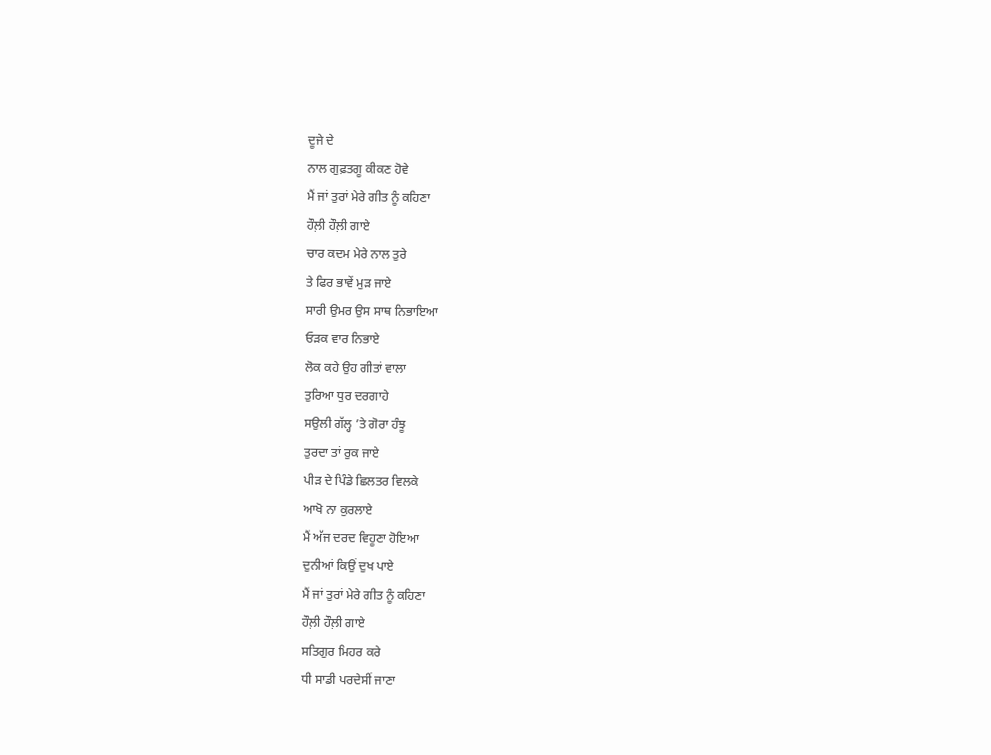ਦੂਜੇ ਦੇ
ਨਾਲ ਗੁਫ਼ਤਗੂ ਕੀਕਣ ਹੋਵੇ
ਮੈਂ ਜਾਂ ਤੁਰਾਂ ਮੇਰੇ ਗੀਤ ਨੂੰ ਕਹਿਣਾ
ਹੌਲ਼ੀ ਹੌਲ਼ੀ ਗਾਏ
ਚਾਰ ਕਦਮ ਮੇਰੇ ਨਾਲ ਤੁਰੇ
ਤੇ ਫਿਰ ਭਾਵੇਂ ਮੁੜ ਜਾਏ
ਸਾਰੀ ਉਮਰ ਉਸ ਸਾਥ ਨਿਭਾਇਆ
ਓੜਕ ਵਾਰ ਨਿਭਾਏ
ਲੋਕ ਕਹੇ ਉਹ ਗੀਤਾਂ ਵਾਲਾ
ਤੁਰਿਆ ਧੁਰ ਦਰਗਾਹੇ
ਸਉਲੀ ਗੱਲ੍ਹ ’ਤੇ ਗੋਰਾ ਹੰਝੂ
ਤੁਰਦਾ ਤਾਂ ਰੁਕ ਜਾਏ
ਪੀੜ ਦੇ ਪਿੰਡੇ ਛਿਲਤਰ ਵਿਲਕੇ
ਆਖੋ ਨਾ ਕੁਰਲਾਏ
ਮੈਂ ਅੱਜ ਦਰਦ ਵਿਹੂਣਾ ਹੋਇਆ
ਦੁਨੀਆਂ ਕਿਉਂ ਦੁਖ ਪਾਏ
ਮੈਂ ਜਾਂ ਤੁਰਾਂ ਮੇਰੇ ਗੀਤ ਨੂੰ ਕਹਿਣਾ
ਹੌਲ਼ੀ ਹੌਲ਼ੀ ਗਾਏ
ਸਤਿਗੁਰ ਮਿਹਰ ਕਰੇ
ਧੀ ਸਾਡੀ ਪਰਦੇਸੀਂ ਜਾਣਾ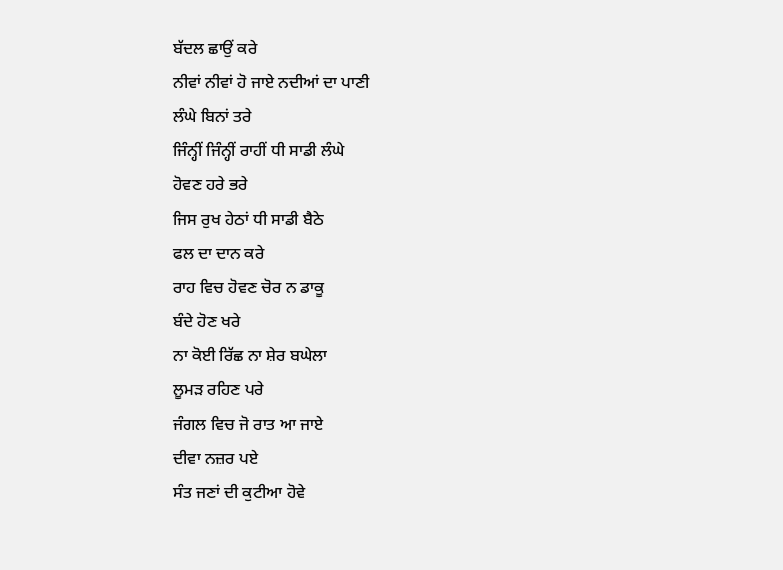ਬੱਦਲ ਛਾਉਂ ਕਰੇ
ਨੀਵਾਂ ਨੀਵਾਂ ਹੋ ਜਾਏ ਨਦੀਆਂ ਦਾ ਪਾਣੀ
ਲੰਘੇ ਬਿਨਾਂ ਤਰੇ
ਜਿੰਨ੍ਹੀਂ ਜਿੰਨ੍ਹੀਂ ਰਾਹੀਂ ਧੀ ਸਾਡੀ ਲੰਘੇ
ਹੋਵਣ ਹਰੇ ਭਰੇ
ਜਿਸ ਰੁਖ ਹੇਠਾਂ ਧੀ ਸਾਡੀ ਬੈਠੇ
ਫਲ ਦਾ ਦਾਨ ਕਰੇ
ਰਾਹ ਵਿਚ ਹੋਵਣ ਚੋਰ ਨ ਡਾਕੂ
ਬੰਦੇ ਹੋਣ ਖਰੇ
ਨਾ ਕੋਈ ਰਿੱਛ ਨਾ ਸ਼ੇਰ ਬਘੇਲਾ
ਲੂਮੜ ਰਹਿਣ ਪਰੇ
ਜੰਗਲ ਵਿਚ ਜੋ ਰਾਤ ਆ ਜਾਏ
ਦੀਵਾ ਨਜ਼ਰ ਪਏ
ਸੰਤ ਜਣਾਂ ਦੀ ਕੁਟੀਆ ਹੋਵੇ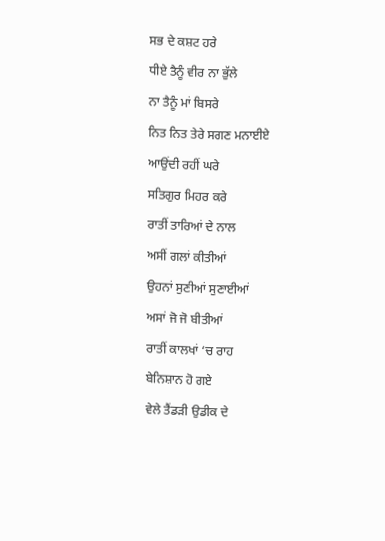ਸਭ ਦੇ ਕਸ਼ਟ ਹਰੇ
ਧੀਏ ਤੈਨੂੰ ਵੀਰ ਨਾ ਭੁੱਲੇ
ਨਾ ਤੈਨੂੰ ਮਾਂ ਬਿਸਰੇ
ਨਿਤ ਨਿਤ ਤੇਰੇ ਸਗਣ ਮਨਾਈਏ
ਆਉਂਦੀ ਰਹੀਂ ਘਰੇ
ਸਤਿਗੁਰ ਮਿਹਰ ਕਰੇ
ਰਾਤੀਂ ਤਾਰਿਆਂ ਦੇ ਨਾਲ
ਅਸੀਂ ਗਲਾਂ ਕੀਤੀਆਂ
ਉਹਨਾਂ ਸੁਣੀਆਂ ਸੁਣਾਈਆਂ
ਅਸਾਂ ਜੋ ਜੋ ਬੀਤੀਆਂ
ਰਾਤੀਂ ਕਾਲਖਾਂ ‘ਚ ਰਾਹ
ਬੇਨਿਸ਼ਾਨ ਹੋ ਗਏ
ਵੇਲੇ ਤੈਂਡੜੀ ਉਡੀਕ ਦੇ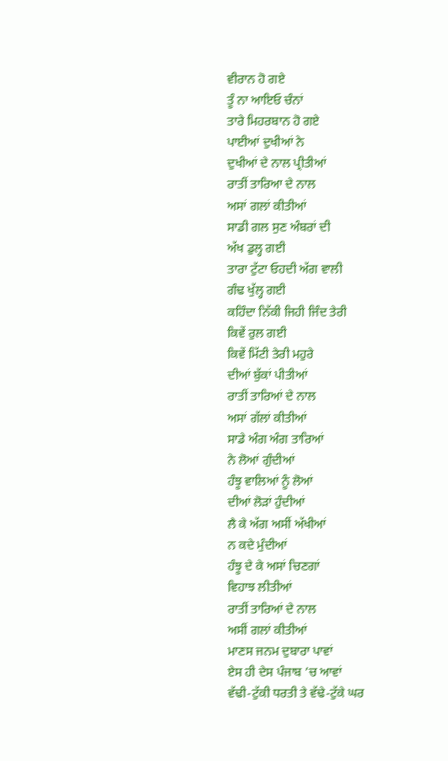ਵੀਰਾਨ ਹੋ ਗਏ
ਤੂੰ ਨਾ ਆਇਓ ਚੰਨਾਂ
ਤਾਰੇ ਮਿਹਰਬਾਨ ਹੋ ਗਏ
ਪਾਈਆਂ ਦੁਖੀਆਂ ਨੇ
ਦੁਖੀਆਂ ਦੇ ਨਾਲ ਪ੍ਰੀਤੀਆਂ
ਰਾਤੀਂ ਤਾਰਿਆ ਦੇ ਨਾਲ
ਅਸਾਂ ਗਲਾਂ ਕੀਤੀਆਂ
ਸਾਡੀ ਗਲ ਸੁਣ ਅੰਬਰਾਂ ਦੀ
ਅੱਖ ਡੁਲ੍ਹ ਗਈ
ਤਾਰਾ ਟੁੱਟਾ ਓਹਦੀ ਅੱਗ ਵਾਲੀ
ਗੰਢ ਖੁੱਲ੍ਹ ਗਈ
ਕਹਿੰਦਾ ਨਿੱਕੀ ਜਿਹੀ ਜਿੰਦ ਤੇਰੀ
ਕਿਵੇਂ ਰੁਲ ਗਈ
ਕਿਵੇਂ ਮਿੱਟੀ ਤੇਰੀ ਮਹੁਰੇ
ਦੀਆਂ ਬੁੱਕਾਂ ਪੀਤੀਆਂ
ਰਾਤੀਂ ਤਾਰਿਆਂ ਦੇ ਨਾਲ
ਅਸਾਂ ਗੱਲਾਂ ਕੀਤੀਆਂ
ਸਾਡੇ ਅੰਗ ਅੰਗ ਤਾਰਿਆਂ
ਨੇ ਲੋਆਂ ਗੁੰਦੀਆਂ
ਹੰਝੂ ਵਾਲਿਆਂ ਨੂੰ ਲੋਆਂ
ਦੀਆਂ ਲੋੜਾਂ ਹੁੰਦੀਆਂ
ਲੈ ਕੇ ਅੱਗ ਅਸੀਂ ਅੱਖੀਆਂ
ਨ ਕਦੇ ਮੁੰਦੀਆਂ
ਹੰਝੂ ਦੇ ਕੇ ਅਸਾਂ ਚਿਣਗਾਂ
ਵਿਹਾਝ ਲੀਤੀਆਂ
ਰਾਤੀਂ ਤਾਰਿਆਂ ਦੇ ਨਾਲ
ਅਸੀਂ ਗਲਾਂ ਕੀਤੀਆਂ
ਮਾਣਸ ਜਨਮ ਦੁਬਾਰਾ ਪਾਵਾਂ
ਏਸ ਹੀ ਦੇਸ ਪੰਜਾਬ ’ਚ ਆਵਾਂ
ਵੱਢੀ-ਟੁੱਕੀ ਧਰਤੀ ਤੇ ਵੱਢੇ-ਟੁੱਕੇ ਘਰ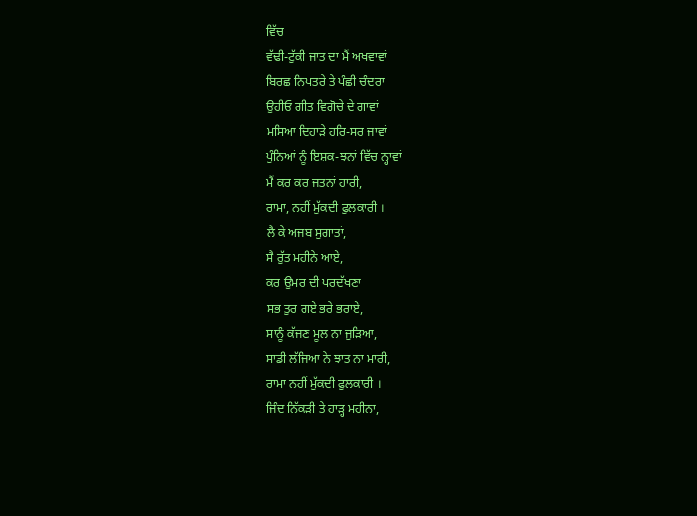ਵਿੱਚ
ਵੱਢੀ-ਟੁੱਕੀ ਜਾਤ ਦਾ ਮੈਂ ਅਖਵਾਵਾਂ
ਬਿਰਛ ਨਿਪਤਰੇ ਤੇ ਪੰਛੀ ਚੰਦਰਾ
ਉਹੀਓ ਗੀਤ ਵਿਗੋਚੇ ਦੇ ਗਾਵਾਂ
ਮਸਿਆ ਦਿਹਾੜੇ ਹਰਿ-ਸਰ ਜਾਵਾਂ
ਪੁੰਨਿਆਂ ਨੂੰ ਇਸ਼ਕ-ਝਨਾਂ ਵਿੱਚ ਨ੍ਹਾਵਾਂ
ਮੈਂ ਕਰ ਕਰ ਜਤਨਾਂ ਹਾਰੀ,
ਰਾਮਾ, ਨਹੀਂ ਮੁੱਕਦੀ ਫੁਲਕਾਰੀ ।
ਲੈ ਕੇ ਅਜਬ ਸੁਗਾਤਾਂ,
ਸੈ ਰੁੱਤ ਮਹੀਨੇ ਆਏ,
ਕਰ ਉਮਰ ਦੀ ਪਰਦੱਖਣਾ
ਸਭ ਤੁਰ ਗਏ ਭਰੇ ਭਰਾਏ,
ਸਾਨੂੰ ਕੱਜਣ ਮੂਲ ਨਾ ਜੁੜਿਆ,
ਸਾਡੀ ਲੱਜਿਆ ਨੇ ਝਾਤ ਨਾ ਮਾਰੀ,
ਰਾਮਾ ਨਹੀਂ ਮੁੱਕਦੀ ਫੁਲਕਾਰੀ ।
ਜਿੰਦ ਨਿੱਕੜੀ ਤੇ ਹਾੜ੍ਹ ਮਹੀਨਾ,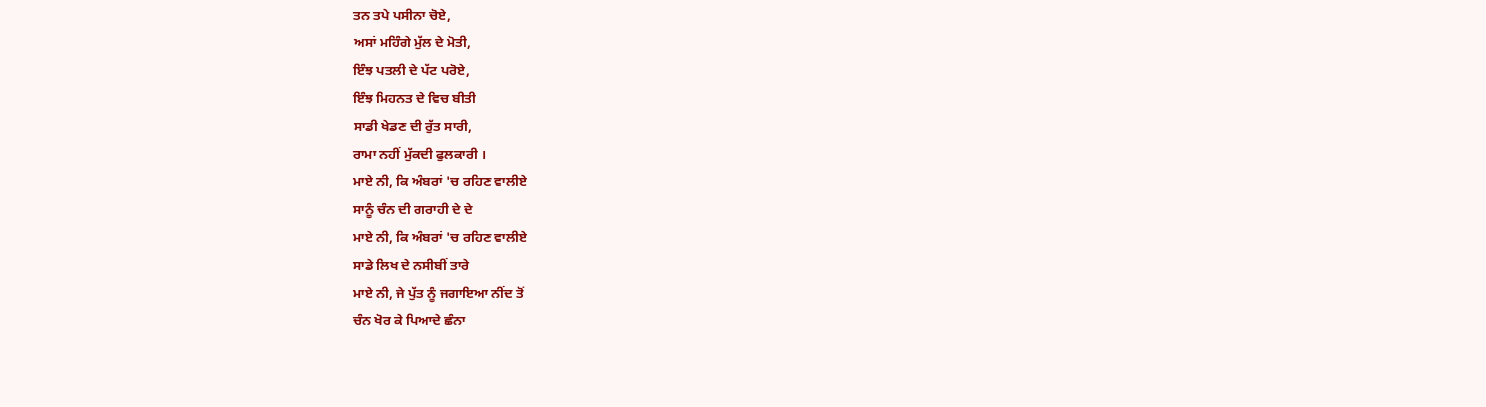ਤਨ ਤਪੇ ਪਸੀਨਾ ਚੋਏ,
ਅਸਾਂ ਮਹਿੰਗੇ ਮੁੱਲ ਦੇ ਮੋਤੀ,
ਇੰਝ ਪਤਲੀ ਦੇ ਪੱਟ ਪਰੋਏ,
ਇੰਝ ਮਿਹਨਤ ਦੇ ਵਿਚ ਬੀਤੀ
ਸਾਡੀ ਖੇਡਣ ਦੀ ਰੁੱਤ ਸਾਰੀ,
ਰਾਮਾ ਨਹੀਂ ਮੁੱਕਦੀ ਫੁਲਕਾਰੀ ।
ਮਾਏ ਨੀ, ਕਿ ਅੰਬਰਾਂ 'ਚ ਰਹਿਣ ਵਾਲੀਏ
ਸਾਨੂੰ ਚੰਨ ਦੀ ਗਰਾਹੀ ਦੇ ਦੇ
ਮਾਏ ਨੀ, ਕਿ ਅੰਬਰਾਂ 'ਚ ਰਹਿਣ ਵਾਲੀਏ
ਸਾਡੇ ਲਿਖ ਦੇ ਨਸੀਬੀਂ ਤਾਰੇ
ਮਾਏ ਨੀ, ਜੇ ਪੁੱਤ ਨੂੰ ਜਗਾਇਆ ਨੀਂਦ ਤੋਂ
ਚੰਨ ਖੋਰ ਕੇ ਪਿਆਦੇ ਛੰਨਾ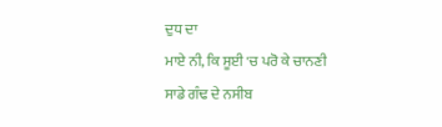ਦੁਧ ਦਾ
ਮਾਏ ਨੀ, ਕਿ ਸੂਈ 'ਚ ਪਰੋ ਕੇ ਚਾਨਣੀ
ਸਾਡੇ ਗੰਢ ਦੇ ਨਸੀਬ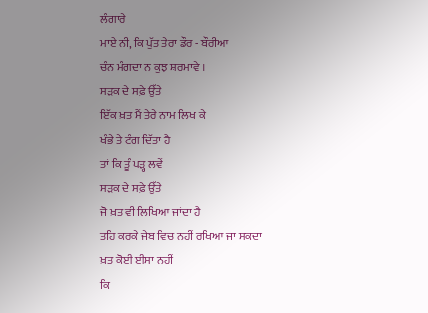ਲੰਗਾਰੇ
ਮਾਏ ਨੀ, ਕਿ ਪੁੱਤ ਤੇਰਾ ਡੌਰ - ਬੌਰੀਆ
ਚੰਨ ਮੰਗਦਾ ਨ ਕੁਝ ਸ਼ਰਮਾਵੇ ।
ਸੜਕ ਦੇ ਸਫ਼ੇ ਉੱਤੇ
ਇੱਕ ਖ਼ਤ ਮੈਂ ਤੇਰੇ ਨਾਮ ਲਿਖ ਕੇ
ਖੰਭੇ ਤੇ ਟੰਗ ਦਿੱਤਾ ਹੈ
ਤਾਂ ਕਿ ਤੂੰ ਪੜ੍ਹ ਲਵੇਂ
ਸੜਕ ਦੇ ਸਫ਼ੇ ਉੱਤੇ
ਜੋ ਖ਼ਤ ਵੀ ਲਿਖਿਆ ਜਾਂਦਾ ਹੈ
ਤਹਿ ਕਰਕੇ ਜੇਬ ਵਿਚ ਨਹੀਂ ਰਖਿਆ ਜਾ ਸਕਦਾ
ਖ਼ਤ ਕੋਈ ਈਸਾ ਨਹੀਂ
ਕਿ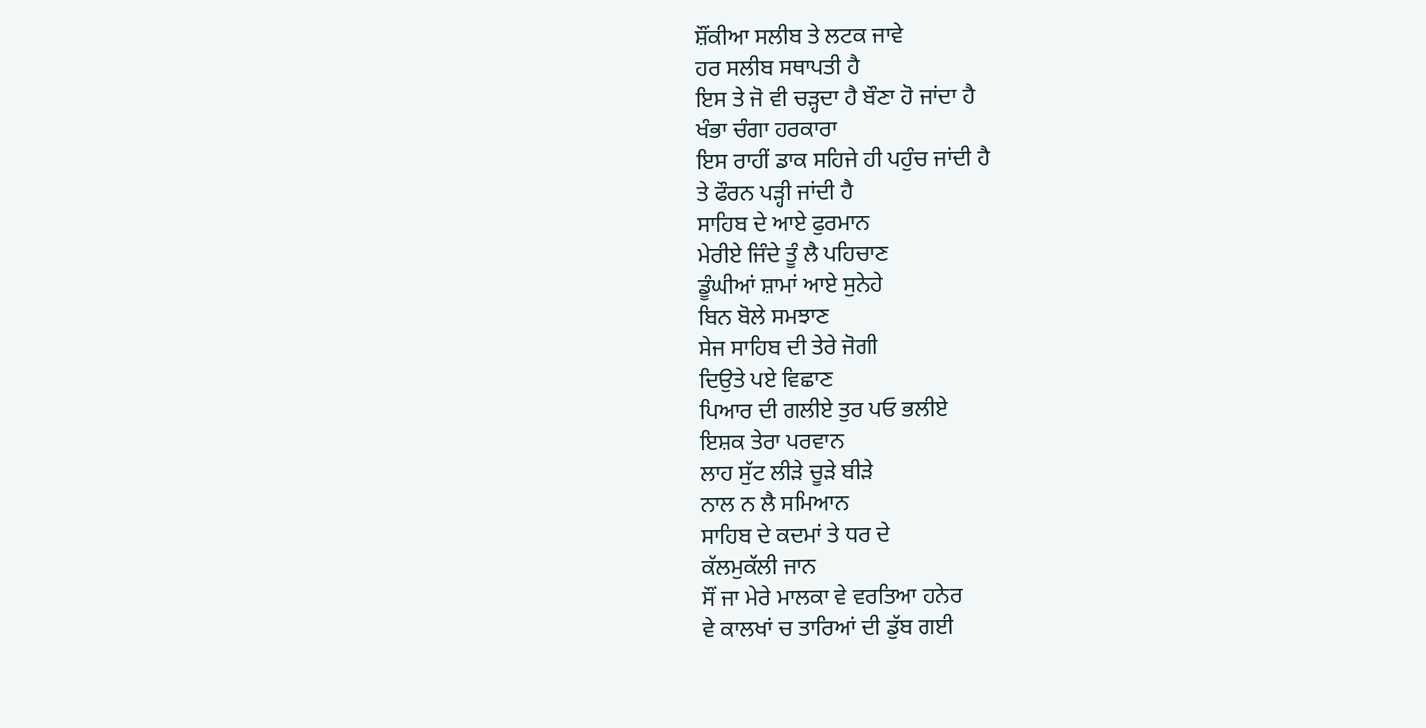ਸ਼ੌਂਕੀਆ ਸਲੀਬ ਤੇ ਲਟਕ ਜਾਵੇ
ਹਰ ਸਲੀਬ ਸਥਾਪਤੀ ਹੈ
ਇਸ ਤੇ ਜੋ ਵੀ ਚੜ੍ਹਦਾ ਹੈ ਬੌਣਾ ਹੋ ਜਾਂਦਾ ਹੈ
ਖੰਭਾ ਚੰਗਾ ਹਰਕਾਰਾ
ਇਸ ਰਾਹੀਂ ਡਾਕ ਸਹਿਜੇ ਹੀ ਪਹੁੰਚ ਜਾਂਦੀ ਹੈ
ਤੇ ਫੌਰਨ ਪੜ੍ਹੀ ਜਾਂਦੀ ਹੈ
ਸਾਹਿਬ ਦੇ ਆਏ ਫੁਰਮਾਨ
ਮੇਰੀਏ ਜਿੰਦੇ ਤੂੰ ਲੈ ਪਹਿਚਾਣ
ਡੂੰਘੀਆਂ ਸ਼ਾਮਾਂ ਆਏ ਸੁਨੇਹੇ
ਬਿਨ ਬੋਲੇ ਸਮਝਾਣ
ਸੇਜ ਸਾਹਿਬ ਦੀ ਤੇਰੇ ਜੋਗੀ
ਦਿਉਤੇ ਪਏ ਵਿਛਾਣ
ਪਿਆਰ ਦੀ ਗਲੀਏ ਤੁਰ ਪਓ ਭਲੀਏ
ਇਸ਼ਕ ਤੇਰਾ ਪਰਵਾਨ
ਲਾਹ ਸੁੱਟ ਲੀੜੇ ਚੂੜੇ ਬੀੜੇ
ਨਾਲ ਨ ਲੈ ਸਮਿਆਨ
ਸਾਹਿਬ ਦੇ ਕਦਮਾਂ ਤੇ ਧਰ ਦੇ
ਕੱਲਮੁਕੱਲੀ ਜਾਨ
ਸੌਂ ਜਾ ਮੇਰੇ ਮਾਲਕਾ ਵੇ ਵਰਤਿਆ ਹਨੇਰ
ਵੇ ਕਾਲਖਾਂ ਚ ਤਾਰਿਆਂ ਦੀ ਡੁੱਬ ਗਈ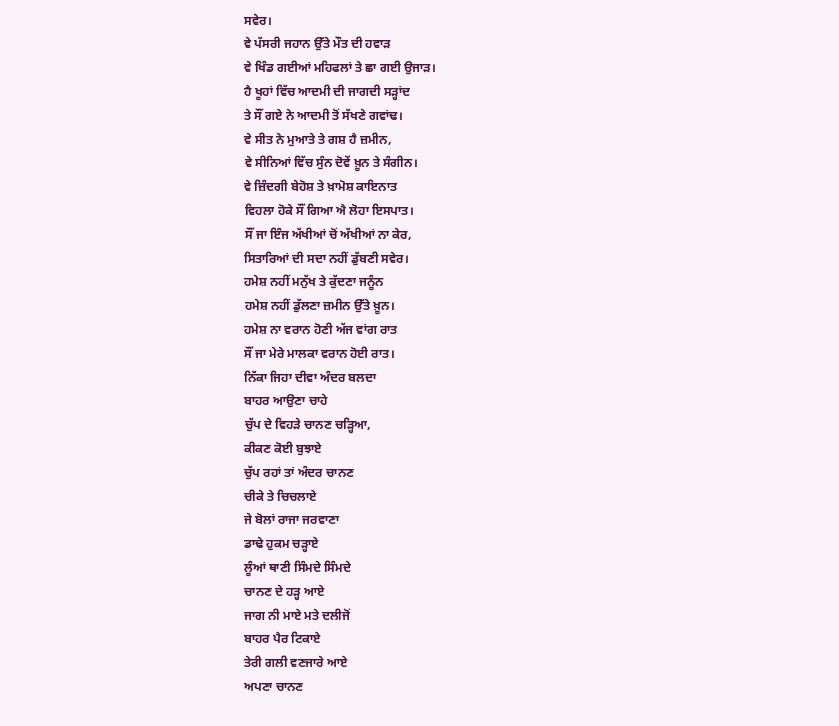ਸਵੇਰ।
ਵੇ ਪੱਸਰੀ ਜਹਾਨ ਉੱਤੇ ਮੌਤ ਦੀ ਹਵਾੜ
ਵੇ ਖਿੰਡ ਗਈਆਂ ਮਹਿਫਲਾਂ ਤੇ ਛਾ ਗਈ ਉਜਾੜ।
ਹੈ ਖੂਹਾਂ ਵਿੱਚ ਆਦਮੀ ਦੀ ਜਾਗਦੀ ਸੜ੍ਹਾਂਦ
ਤੇ ਸੌਂ ਗਏ ਨੇ ਆਦਮੀ ਤੋਂ ਸੱਖਣੇ ਗਵਾਂਢ।
ਵੇ ਸੀਤ ਨੇ ਮੁਆਤੇ ਤੇ ਗਸ਼ ਹੈ ਜ਼ਮੀਨ,
ਵੇ ਸੀਨਿਆਂ ਵਿੱਚ ਸੁੰਨ ਦੋਵੇਂ ਖ਼ੂਨ ਤੇ ਸੰਗੀਨ।
ਵੇ ਜ਼ਿੰਦਗੀ ਬੇਹੋਸ਼ ਤੇ ਖ਼ਾਮੋਸ਼ ਕਾਇਨਾਤ
ਵਿਹਲਾ ਹੋਕੇ ਸੌਂ ਗਿਆ ਐ ਲੋਹਾ ਇਸਪਾਤ।
ਸੌਂ ਜਾ ਇੰਜ ਅੱਖੀਆਂ ਚੋਂ ਅੱਖੀਆਂ ਨਾ ਕੇਰ,
ਸਿਤਾਰਿਆਂ ਦੀ ਸਦਾ ਨਹੀਂ ਡੁੱਬਣੀ ਸਵੇਰ।
ਹਮੇਸ਼ ਨਹੀਂ ਮਨੁੱਖ ਤੇ ਕੁੱਦਣਾ ਜਨੂੰਨ
ਹਮੇਸ਼ ਨਹੀਂ ਡੁੱਲਣਾ ਜ਼ਮੀਨ ਉੱਤੇ ਖ਼ੂਨ।
ਹਮੇਸ਼ ਨਾ ਵਰਾਨ ਹੋਣੀ ਅੱਜ ਵਾਂਗ ਰਾਤ
ਸੌਂ ਜਾ ਮੇਰੇ ਮਾਲਕਾ ਵਰਾਨ ਹੋਈ ਰਾਤ।
ਨਿੱਕਾ ਜਿਹਾ ਦੀਵਾ ਅੰਦਰ ਬਲਦਾ
ਬਾਹਰ ਆਉਣਾ ਚਾਹੇ
ਚੁੱਪ ਦੇ ਵਿਹੜੇ ਚਾਨਣ ਚੜ੍ਹਿਆ,
ਕੀਕਣ ਕੋਈ ਬੁਝਾਏ
ਚੁੱਪ ਰਹਾਂ ਤਾਂ ਅੰਦਰ ਚਾਨਣ
ਚੀਕੇ ਤੇ ਚਿਚਲਾਏ
ਜੇ ਬੋਲਾਂ ਰਾਜਾ ਜਰਵਾਣਾ
ਡਾਢੇ ਹੁਕਮ ਚੜ੍ਹਾਏ
ਲੂੰਆਂ ਥਾਣੀ ਸਿੰਮਦੇ ਸਿੰਮਦੇ
ਚਾਨਣ ਦੇ ਹੜ੍ਹ ਆਏ
ਜਾਗ ਨੀ ਮਾਏ ਮਤੇ ਦਲੀਜੋਂ
ਬਾਹਰ ਪੈਰ ਟਿਕਾਏ
ਤੇਰੀ ਗਲੀ ਵਣਜਾਰੇ ਆਏ
ਅਪਣਾ ਚਾਨਣ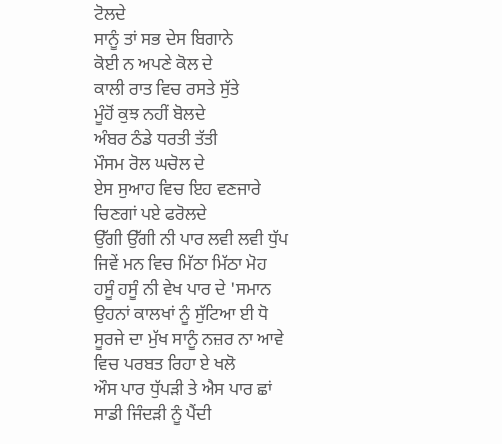ਟੋਲਦੇ
ਸਾਨੂੰ ਤਾਂ ਸਭ ਦੇਸ ਬਿਗਾਨੇ
ਕੋਈ ਨ ਅਪਣੇ ਕੋਲ ਦੇ
ਕਾਲੀ ਰਾਤ ਵਿਚ ਰਸਤੇ ਸੁੱਤੇ
ਮੂੰਹੋਂ ਕੁਝ ਨਹੀਂ ਬੋਲਦੇ
ਅੰਬਰ ਠੰਡੇ ਧਰਤੀ ਤੱਤੀ
ਮੌਸਮ ਰੋਲ ਘਚੋਲ ਦੇ
ਏਸ ਸੁਆਹ ਵਿਚ ਇਹ ਵਣਜਾਰੇ
ਚਿਣਗਾਂ ਪਏ ਫਰੋਲਦੇ
ਉੱਗੀ ਉੱਗੀ ਨੀ ਪਾਰ ਲਵੀ ਲਵੀ ਧੁੱਪ
ਜਿਵੇਂ ਮਨ ਵਿਚ ਮਿੱਠਾ ਮਿੱਠਾ ਮੋਹ
ਹਸੂੰ ਹਸੂੰ ਨੀ ਵੇਖ ਪਾਰ ਦੇ 'ਸਮਾਨ
ਉਹਨਾਂ ਕਾਲਖਾਂ ਨੂੰ ਸੁੱਟਿਆ ਈ ਧੋ
ਸੂਰਜੇ ਦਾ ਮੁੱਖ ਸਾਨੂੰ ਨਜ਼ਰ ਨਾ ਆਵੇ
ਵਿਚ ਪਰਬਤ ਰਿਹਾ ਏ ਖਲੋ
ਔਸ ਪਾਰ ਧੁੱਪੜੀ ਤੇ ਐਸ ਪਾਰ ਛਾਂ
ਸਾਡੀ ਜਿੰਦੜੀ ਨੂੰ ਪੈਂਦੀ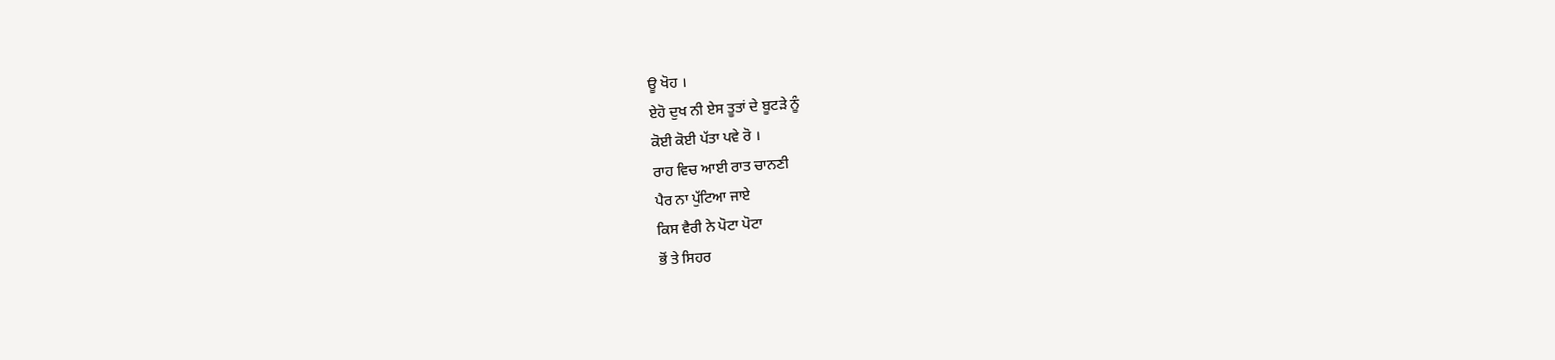ਊ ਖੋਹ ।
ਏਹੋ ਦੁਖ ਨੀ ਏਸ ਤੂਤਾਂ ਦੇ ਬੂਟੜੇ ਨੂੰ
ਕੋਈ ਕੋਈ ਪੱਤਾ ਪਵੇ ਰੋ ।
ਰਾਹ ਵਿਚ ਆਈ ਰਾਤ ਚਾਨਣੀ
ਪੈਰ ਨਾ ਪੁੱਟਿਆ ਜਾਏ
ਕਿਸ ਵੈਰੀ ਨੇ ਪੋਟਾ ਪੋਟਾ
ਭੋਂ ਤੇ ਸਿਹਰ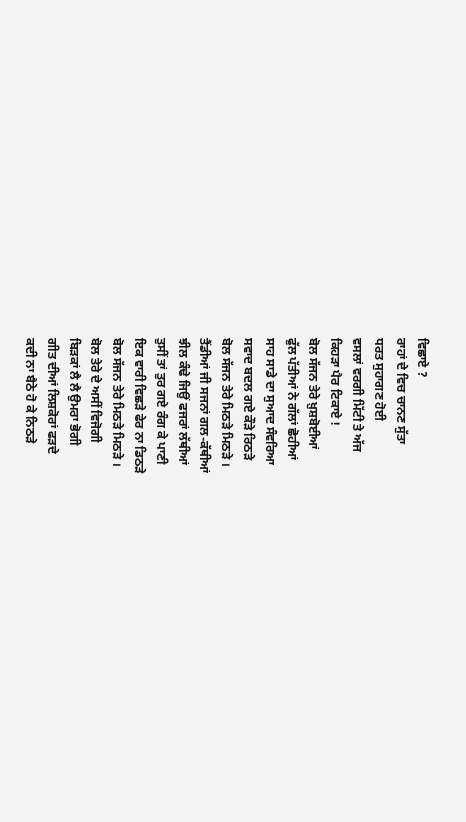ਵਿਛਾਏ ?
ਰਾਹਾਂ ਦੇ ਵਿਚ ਚਾਨਣ ਸੁੱਤਾ
ਧਰਤ ਸੁਹਾਗਣ ਹੋਈ
ਵਸਲਾਂ ਵਰਗੀ ਮਿੱਟੀ ਤੇ ਅੱਜ
ਕਿਹੜਾ ਪੈਰ ਟਿਕਾਏ !
ਬੋਲ ਸੱਜਨ ਤੇਰੇ ਖ਼ੁਸ਼ਬੋਈਆਂ
ਫੁੱਲ ਪੱਤੀਆਂ ਨੇ ਗੱਲਾਂ ਛੋਹੀਆਂ
ਸਾਹ ਸਾਡੇ ਦਾ ਸੁਆਦ ਸੰਵਰਿਆ
ਸਵਾਦ ਬਦਲ ਗਏ ਕੌੜੇ ਰਿਠੜੇ
ਬੋਲ ਸੱਜਨ ਤੇਰੇ ਮਿਠੜੇ ਮਿਠੜੇ ।
ਤੈਂਡੀਆਂ ਜੀ ਸਜਨਾਂ ਗਲ-ਕੱਥੀਆਂ
ਝੀਲ ਕੰਢੇ ਜਿਉਂ ਫਜਰਾਂ ਲੱਥੀਆਂ
ਤੁਸੀਂ ਤਾਂ ਤੁਰ ਗਏ ਰੰਗ ਕੇ ਪਾਣੀ
ਇਕ ਵਾਰੀ ਵਿਛੜੇ ਫੇਰ ਨਾ ਡਿਠੜੇ
ਬੋਲ ਸੱਜਨ ਤੇਰੇ ਮਿਠੜੇ ਮਿਠੜੇ ।
ਬੋਲ ਤੇਰੇ ਦੇ ਅਸੀਂ ਵਿਜੋਗੀ
ਬਿੜਕਾਂ ਲੈ ਲੈ ਉਮਰਾ ਭੋਗੀ
ਗੀਤ ਦੀਆਂ ਲਿਸ਼ਕੋਰਾਂ ਫੜਦੇ
ਕਦੀ ਨਾ ਬੈਠੇ ਹੋ ਕੇ ਨਿਠੜੇ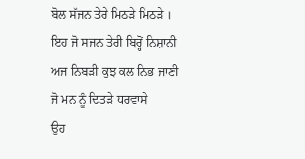ਬੋਲ ਸੱਜਨ ਤੇਰੇ ਮਿਠੜੇ ਮਿਠੜੇ ।
ਇਹ ਜੋ ਸਜਨ ਤੇਰੀ ਬਿਰ੍ਹੋਂ ਨਿਸ਼ਾਨੀ
ਅਜ ਨਿਬੜੀ ਕੁਝ ਕਲ ਨਿਭ ਜਾਣੀ
ਜੋ ਮਨ ਨੂੰ ਦਿਤੜੇ ਧਰਵਾਸੇ
ਉਹ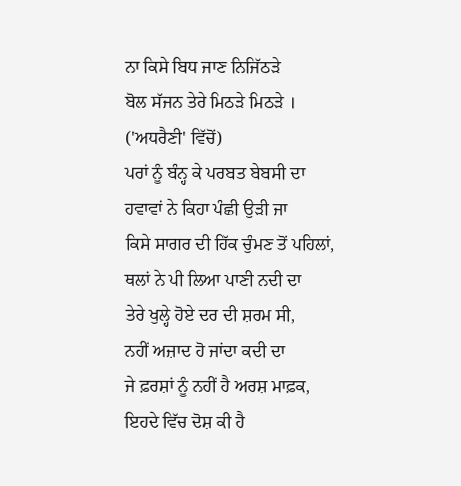ਨਾ ਕਿਸੇ ਬਿਧ ਜਾਣ ਨਿਜਿੱਠੜੇ
ਬੋਲ ਸੱਜਨ ਤੇਰੇ ਮਿਠੜੇ ਮਿਠੜੇ ।
('ਅਧਰੈਣੀ' ਵਿੱਚੋਂ)
ਪਰਾਂ ਨੂੰ ਬੰਨ੍ਹ ਕੇ ਪਰਬਤ ਬੇਬਸੀ ਦਾ
ਹਵਾਵਾਂ ਨੇ ਕਿਹਾ ਪੰਛੀ ਉੜੀ ਜਾ
ਕਿਸੇ ਸਾਗਰ ਦੀ ਹਿੱਕ ਚੁੰਮਣ ਤੋਂ ਪਹਿਲਾਂ,
ਥਲਾਂ ਨੇ ਪੀ ਲਿਆ ਪਾਣੀ ਨਦੀ ਦਾ
ਤੇਰੇ ਖੁਲ੍ਹੇ ਹੋਏ ਦਰ ਦੀ ਸ਼ਰਮ ਸੀ,
ਨਹੀਂ ਅਜ਼ਾਦ ਹੋ ਜਾਂਦਾ ਕਦੀ ਦਾ
ਜੇ ਫ਼ਰਸ਼ਾਂ ਨੂੰ ਨਹੀਂ ਹੈ ਅਰਸ਼ ਮਾਫ਼ਕ,
ਇਹਦੇ ਵਿੱਚ ਦੋਸ਼ ਕੀ ਹੈ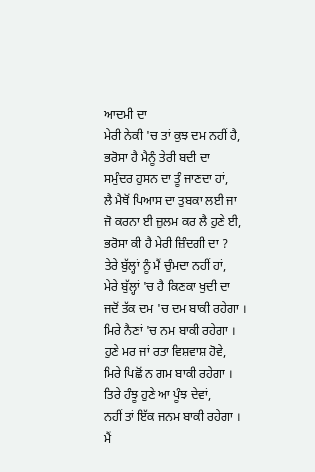ਆਦਮੀ ਦਾ
ਮੇਰੀ ਨੇਕੀ 'ਚ ਤਾਂ ਕੁਝ ਦਮ ਨਹੀਂ ਹੈ,
ਭਰੋਸਾ ਹੈ ਮੈਨੂੰ ਤੇਰੀ ਬਦੀ ਦਾ
ਸਮੁੰਦਰ ਹੁਸਨ ਦਾ ਤੂੰ ਜਾਣਦਾ ਹਾਂ,
ਲੈ ਮੈਥੋਂ ਪਿਆਸ ਦਾ ਤੁਬਕਾ ਲਈ ਜਾ
ਜੋ ਕਰਨਾ ਈ ਜ਼ੁਲਮ ਕਰ ਲੈ ਹੁਣੇ ਈ,
ਭਰੋਸਾ ਕੀ ਹੈ ਮੇਰੀ ਜ਼ਿੰਦਗੀ ਦਾ ?
ਤੇਰੇ ਬੁੱਲ੍ਹਾਂ ਨੂੰ ਮੈਂ ਚੁੰਮਦਾ ਨਹੀਂ ਹਾਂ,
ਮੇਰੇ ਬੁੱਲ੍ਹਾਂ 'ਚ ਹੈ ਕਿਣਕਾ ਖੁਦੀ ਦਾ
ਜਦੋਂ ਤੱਕ ਦਮ 'ਚ ਦਮ ਬਾਕੀ ਰਹੇਗਾ ।
ਮਿਰੇ ਨੈਣਾਂ 'ਚ ਨਮ ਬਾਕੀ ਰਹੇਗਾ ।
ਹੁਣੇ ਮਰ ਜਾਂ ਰਤਾ ਵਿਸ਼ਵਾਸ਼ ਹੋਵੇ,
ਮਿਰੇ ਪਿਛੋਂ ਨ ਗਮ ਬਾਕੀ ਰਹੇਗਾ ।
ਤਿਰੇ ਹੰਝੂ ਹੁਣੇ ਆ ਪੂੰਝ ਦੇਵਾਂ,
ਨਹੀਂ ਤਾਂ ਇੱਕ ਜਨਮ ਬਾਕੀ ਰਹੇਗਾ ।
ਮੈਂ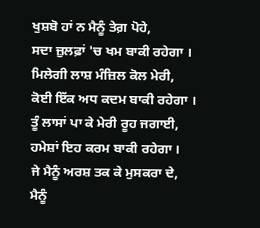ਖੁਸ਼ਬੋ ਹਾਂ ਨ ਮੈਨੂੰ ਤੇਗ਼ ਪੋਹੇ,
ਸਦਾ ਜ਼ੁਲਫ਼ਾਂ 'ਚ ਖਮ ਬਾਕੀ ਰਹੇਗਾ ।
ਮਿਲੇਗੀ ਲਾਸ਼ ਮੰਜ਼ਿਲ ਕੋਲ ਮੇਰੀ,
ਕੋਈ ਇੱਕ ਅਧ ਕਦਮ ਬਾਕੀ ਰਹੇਗਾ ।
ਤੂੰ ਲਾਸਾਂ ਪਾ ਕੇ ਮੇਰੀ ਰੂਹ ਜਗਾਈ,
ਹਮੇਸ਼ਾਂ ਇਹ ਕਰਮ ਬਾਕੀ ਰਹੇਗਾ ।
ਜੇ ਮੈਨੂੰ ਅਰਸ਼ ਤਕ ਕੇ ਮੁਸਕਰਾ ਦੇ,
ਮੈਨੂੰ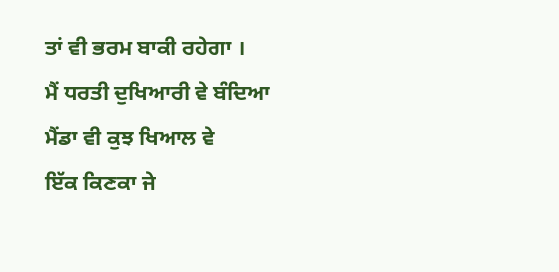ਤਾਂ ਵੀ ਭਰਮ ਬਾਕੀ ਰਹੇਗਾ ।
ਮੈਂ ਧਰਤੀ ਦੁਖਿਆਰੀ ਵੇ ਬੰਦਿਆ
ਮੈਂਡਾ ਵੀ ਕੁਝ ਖਿਆਲ ਵੇ
ਇੱਕ ਕਿਣਕਾ ਜੇ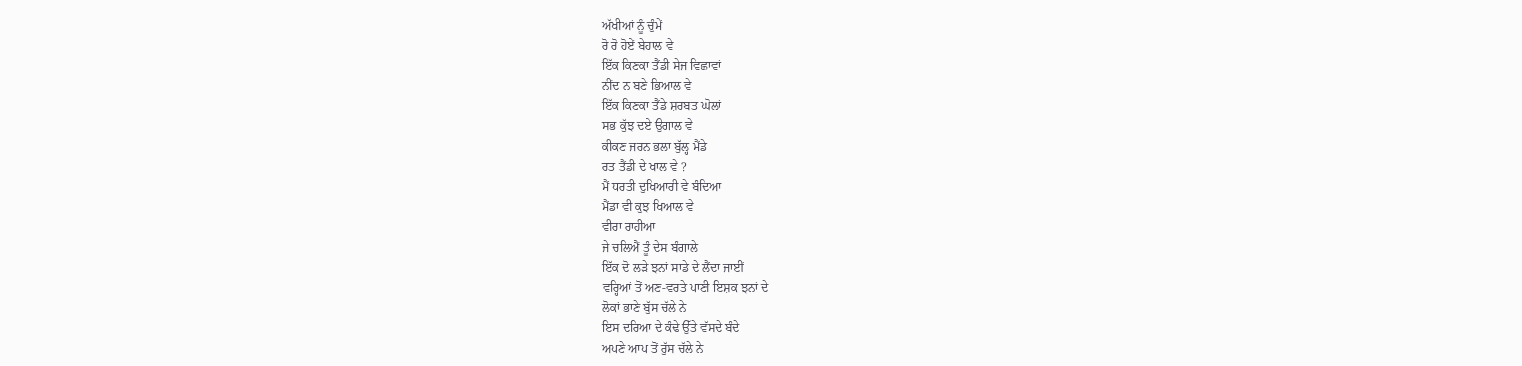ਅੱਖੀਆਂ ਨੂੰ ਚੁੰਮੇਂ
ਰੋ ਰੋ ਹੋਏਂ ਬੇਹਾਲ ਵੇ
ਇੱਕ ਕਿਣਕਾ ਤੈਂਡੀ ਸੇਜ ਵਿਛਾਵਾਂ
ਨੀਂਦ ਨ ਬਣੇ ਭਿਆਲ ਵੇ
ਇੱਕ ਕਿਣਕਾ ਤੈਂਡੇ ਸ਼ਰਬਤ ਘੋਲਾਂ
ਸਭ ਕੁੱਝ ਦਏ ਉਗਾਲ ਵੇ
ਕੀਕਣ ਜਰਨ ਭਲਾ ਬੁੱਲ੍ਹ ਮੈਂਡੇ
ਰਤ ਤੈਂਡੀ ਦੇ ਖਾਲ ਵੇ ?
ਮੈਂ ਧਰਤੀ ਦੁਖਿਆਰੀ ਵੇ ਬੰਦਿਆ
ਮੈਂਡਾ ਵੀ ਕੁਝ ਖਿਆਲ ਵੇ
ਵੀਰਾ ਰਾਹੀਆ
ਜੇ ਚਲਿਐਂ ਤੂੰ ਦੇਸ ਬੰਗਾਲੇ
ਇੱਕ ਦੋ ਲੜੇ ਝਨਾਂ ਸਾਡੇ ਦੇ ਲੈਂਦਾ ਜਾਈਂ
ਵਰ੍ਹਿਆਂ ਤੋਂ ਅਣ-ਵਰਤੇ ਪਾਣੀ ਇਸ਼ਕ ਝਨਾਂ ਦੇ
ਲੋਕਾਂ ਭਾਣੇ ਬੁੱਸ ਚੱਲੇ ਨੇ
ਇਸ ਦਰਿਆ ਦੇ ਕੰਢੇ ਉੱਤੇ ਵੱਸਦੇ ਬੰਦੇ
ਅਪਣੇ ਆਪ ਤੋਂ ਰੁੱਸ ਚੱਲੇ ਨੇ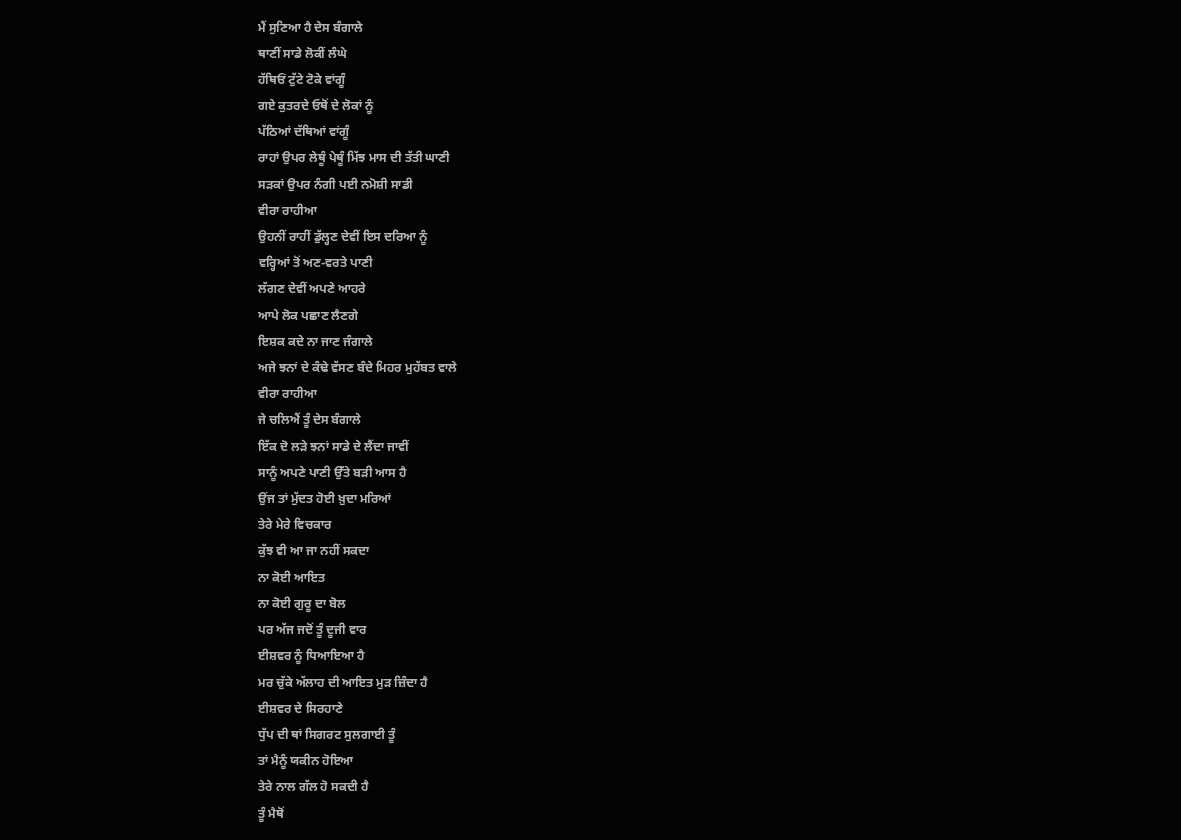ਮੈਂ ਸੁਣਿਆ ਹੈ ਦੇਸ ਬੰਗਾਲੇ
ਥਾਣੀਂ ਸਾਡੇ ਲੋਕੀਂ ਲੰਘੇ
ਹੱਥਿਓਂ ਟੁੱਟੇ ਟੋਕੇ ਵਾਂਗੂੰ
ਗਏ ਕੁਤਰਦੇ ਓਥੋਂ ਦੇ ਲੋਕਾਂ ਨੂੰ
ਪੱਠਿਆਂ ਦੱਥਿਆਂ ਵਾਂਗੂੰ
ਰਾਹਾਂ ਉਪਰ ਲੇਥੂੰ ਪੇਥੂੰ ਮਿੱਝ ਮਾਸ ਦੀ ਤੱਤੀ ਘਾਣੀ
ਸੜਕਾਂ ਉਪਰ ਨੰਗੀ ਪਈ ਨਮੋਸ਼ੀ ਸਾਡੀ
ਵੀਰਾ ਰਾਹੀਆ
ਉਹਨੀਂ ਰਾਹੀਂ ਡੁੱਲ੍ਹਣ ਦੇਵੀਂ ਇਸ ਦਰਿਆ ਨੂੰ
ਵਰ੍ਹਿਆਂ ਤੋਂ ਅਣ-ਵਰਤੇ ਪਾਣੀ
ਲੱਗਣ ਦੇਵੀਂ ਅਪਣੇ ਆਹਰੇ
ਆਪੇ ਲੋਕ ਪਛਾਣ ਲੈਣਗੇ
ਇਸ਼ਕ ਕਦੇ ਨਾ ਜਾਣ ਜੰਗਾਲੇ
ਅਜੇ ਝਨਾਂ ਦੇ ਕੰਢੇ ਵੱਸਣ ਬੰਦੇ ਮਿਹਰ ਮੁਹੱਬਤ ਵਾਲੇ
ਵੀਰਾ ਰਾਹੀਆ
ਜੇ ਚਲਿਐਂ ਤੂੰ ਦੇਸ ਬੰਗਾਲੇ
ਇੱਕ ਦੋ ਲੜੇ ਝਨਾਂ ਸਾਡੇ ਦੇ ਲੈਂਦਾ ਜਾਵੀਂ
ਸਾਨੂੰ ਅਪਣੇ ਪਾਣੀ ਉੱਤੇ ਬੜੀ ਆਸ ਹੈ
ਉਂਜ ਤਾਂ ਮੁੱਦਤ ਹੋਈ ਖ਼ੁਦਾ ਮਰਿਆਂ
ਤੇਰੇ ਮੇਰੇ ਵਿਚਕਾਰ
ਕੁੱਝ ਵੀ ਆ ਜਾ ਨਹੀਂ ਸਕਦਾ
ਨਾ ਕੋਈ ਆਇਤ
ਨਾ ਕੋਈ ਗੁਰੂ ਦਾ ਬੋਲ
ਪਰ ਅੱਜ ਜਦੋਂ ਤੂੰ ਦੂਜੀ ਵਾਰ
ਈਸ਼ਵਰ ਨੂੰ ਧਿਆਇਆ ਹੈ
ਮਰ ਚੁੱਕੇ ਅੱਲਾਹ ਦੀ ਆਇਤ ਮੁੜ ਜ਼ਿੰਦਾ ਹੈ
ਈਸ਼ਵਰ ਦੇ ਸਿਰਹਾਣੇ
ਧੁੱਪ ਦੀ ਥਾਂ ਸਿਗਰਟ ਸੁਲਗਾਈ ਤੂੰ
ਤਾਂ ਮੈਨੂੰ ਯਕੀਨ ਹੋਇਆ
ਤੇਰੇ ਨਾਲ ਗੱਲ ਹੋ ਸਕਦੀ ਹੈ
ਤੂੰ ਮੈਥੋਂ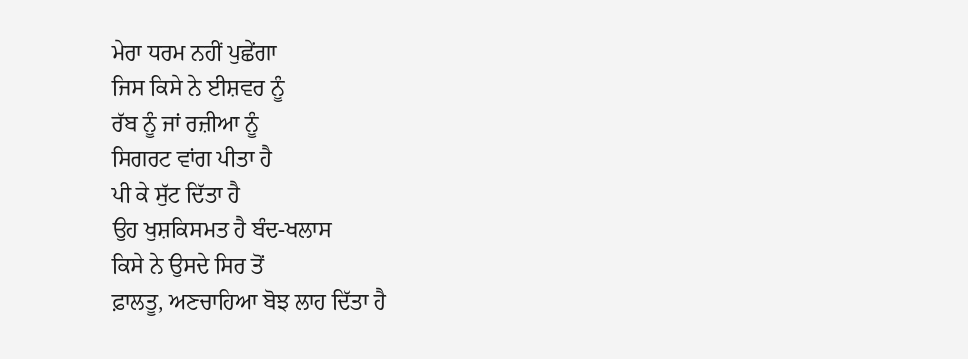ਮੇਰਾ ਧਰਮ ਨਹੀਂ ਪੁਛੇਂਗਾ
ਜਿਸ ਕਿਸੇ ਨੇ ਈਸ਼ਵਰ ਨੂੰ
ਰੱਬ ਨੂੰ ਜਾਂ ਰਜ਼ੀਆ ਨੂੰ
ਸਿਗਰਟ ਵਾਂਗ ਪੀਤਾ ਹੈ
ਪੀ ਕੇ ਸੁੱਟ ਦਿੱਤਾ ਹੈ
ਉਹ ਖੁਸ਼ਕਿਸਮਤ ਹੈ ਬੰਦ-ਖਲਾਸ
ਕਿਸੇ ਨੇ ਉਸਦੇ ਸਿਰ ਤੋਂ
ਫ਼ਾਲਤੂ, ਅਣਚਾਹਿਆ ਬੋਝ ਲਾਹ ਦਿੱਤਾ ਹੈ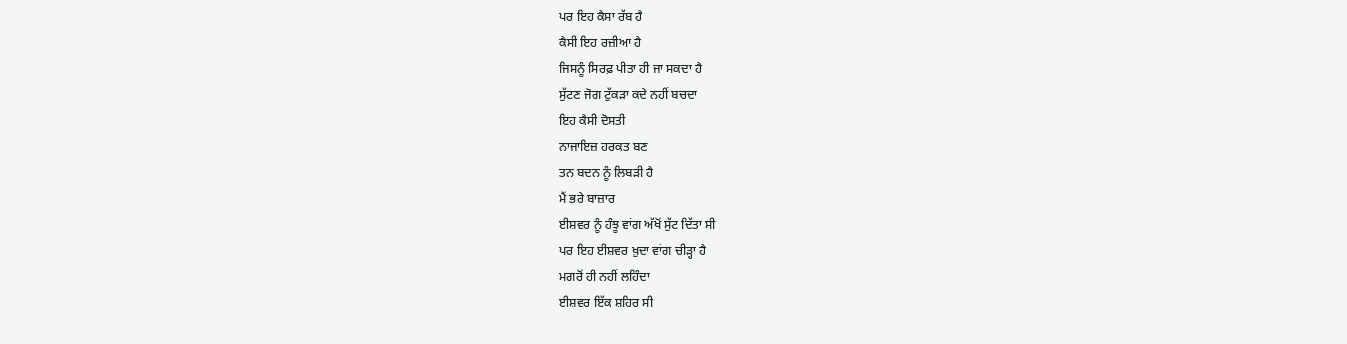ਪਰ ਇਹ ਕੈਸਾ ਰੱਬ ਹੈ
ਕੈਸੀ ਇਹ ਰਜ਼ੀਆ ਹੈ
ਜਿਸਨੂੰ ਸਿਰਫ਼ ਪੀਤਾ ਹੀ ਜਾ ਸਕਦਾ ਹੈ
ਸੁੱਟਣ ਜੋਗ ਟੁੱਕੜਾ ਕਦੇ ਨਹੀਂ ਬਚਦਾ
ਇਹ ਕੈਸੀ ਦੋਸਤੀ
ਨਾਜਾਇਜ਼ ਹਰਕਤ ਬਣ
ਤਨ ਬਦਨ ਨੂੰ ਲਿਬੜੀ ਹੈ
ਮੈਂ ਭਰੇ ਬਾਜ਼ਾਰ
ਈਸ਼ਵਰ ਨੂੰ ਹੰਝੂ ਵਾਂਗ ਅੱਖੋਂ ਸੁੱਟ ਦਿੱਤਾ ਸੀ
ਪਰ ਇਹ ਈਸ਼ਵਰ ਖ਼ੁਦਾ ਵਾਂਗ ਚੀੜ੍ਹਾ ਹੈ
ਮਗਰੋਂ ਹੀ ਨਹੀਂ ਲਹਿੰਦਾ
ਈਸ਼ਵਰ ਇੱਕ ਸ਼ਹਿਰ ਸੀ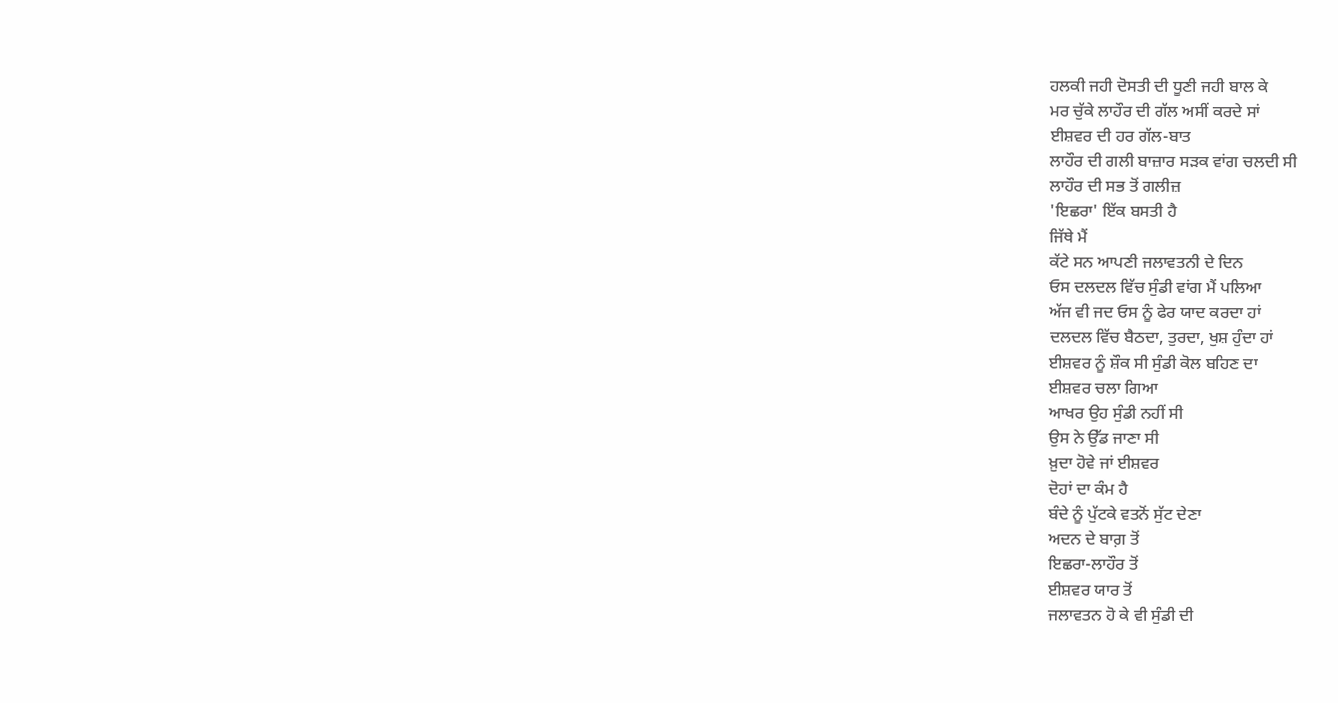ਹਲਕੀ ਜਹੀ ਦੋਸਤੀ ਦੀ ਧੂਣੀ ਜਹੀ ਬਾਲ ਕੇ
ਮਰ ਚੁੱਕੇ ਲਾਹੌਰ ਦੀ ਗੱਲ ਅਸੀਂ ਕਰਦੇ ਸਾਂ
ਈਸ਼ਵਰ ਦੀ ਹਰ ਗੱਲ-ਬਾਤ
ਲਾਹੌਰ ਦੀ ਗਲੀ ਬਾਜ਼ਾਰ ਸੜਕ ਵਾਂਗ ਚਲਦੀ ਸੀ
ਲਾਹੌਰ ਦੀ ਸਭ ਤੋਂ ਗਲੀਜ਼
'ਇਛਰਾ' ਇੱਕ ਬਸਤੀ ਹੈ
ਜਿੱਥੇ ਮੈਂ
ਕੱਟੇ ਸਨ ਆਪਣੀ ਜਲਾਵਤਨੀ ਦੇ ਦਿਨ
ਓਸ ਦਲਦਲ ਵਿੱਚ ਸੁੰਡੀ ਵਾਂਗ ਮੈਂ ਪਲਿਆ
ਅੱਜ ਵੀ ਜਦ ਓਸ ਨੂੰ ਫੇਰ ਯਾਦ ਕਰਦਾ ਹਾਂ
ਦਲਦਲ ਵਿੱਚ ਬੈਠਦਾ, ਤੁਰਦਾ, ਖੁਸ਼ ਹੁੰਦਾ ਹਾਂ
ਈਸ਼ਵਰ ਨੂੰ ਸ਼ੌਕ ਸੀ ਸੁੰਡੀ ਕੋਲ ਬਹਿਣ ਦਾ
ਈਸ਼ਵਰ ਚਲਾ ਗਿਆ
ਆਖਰ ਉਹ ਸੁੰਡੀ ਨਹੀਂ ਸੀ
ਉਸ ਨੇ ਉੱਡ ਜਾਣਾ ਸੀ
ਖ਼ੁਦਾ ਹੋਵੇ ਜਾਂ ਈਸ਼ਵਰ
ਦੋਹਾਂ ਦਾ ਕੰਮ ਹੈ
ਬੰਦੇ ਨੂੰ ਪੁੱਟਕੇ ਵਤਨੋਂ ਸੁੱਟ ਦੇਣਾ
ਅਦਨ ਦੇ ਬਾਗ਼ ਤੋਂ
ਇਛਰਾ-ਲਾਹੌਰ ਤੋਂ
ਈਸ਼ਵਰ ਯਾਰ ਤੋਂ
ਜਲਾਵਤਨ ਹੋ ਕੇ ਵੀ ਸੁੰਡੀ ਦੀ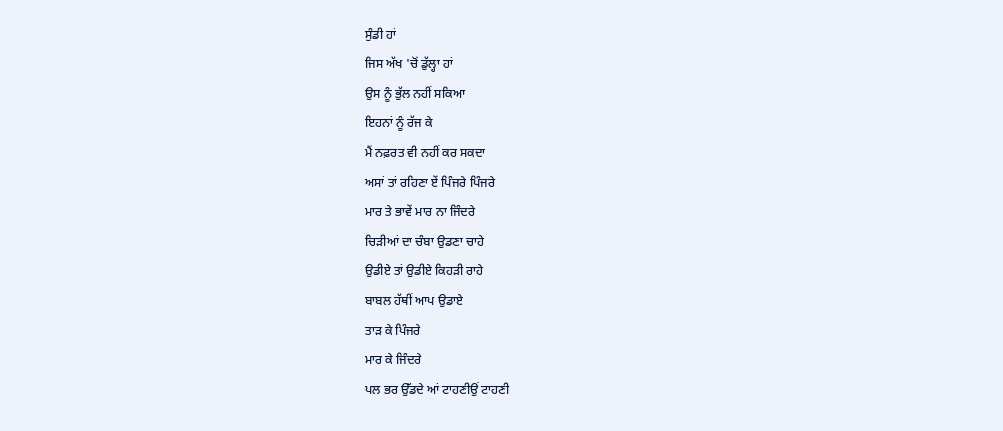ਸੁੰਡੀ ਹਾਂ
ਜਿਸ ਅੱਖ 'ਚੋਂ ਡੁੱਲ੍ਹਾ ਹਾਂ
ਉਸ ਨੂੰ ਭੁੱਲ ਨਹੀਂ ਸਕਿਆ
ਇਹਨਾਂ ਨੂੰ ਰੱਜ ਕੇ
ਮੈਂ ਨਫ਼ਰਤ ਵੀ ਨਹੀਂ ਕਰ ਸਕਦਾ
ਅਸਾਂ ਤਾਂ ਰਹਿਣਾ ਏਂ ਪਿੰਜਰੇ ਪਿੰਜਰੇ
ਮਾਰ ਤੇ ਭਾਵੇਂ ਮਾਰ ਨਾ ਜਿੰਦਰੇ
ਚਿੜੀਆਂ ਦਾ ਚੰਬਾ ਉਡਣਾ ਚਾਹੇ
ਉਡੀਏ ਤਾਂ ਉਡੀਏ ਕਿਹੜੀ ਰਾਹੇ
ਬਾਬਲ ਹੱਥੀਂ ਆਪ ਉਡਾਏ
ਤਾੜ ਕੇ ਪਿੰਜਰੇ
ਮਾਰ ਕੇ ਜਿੰਦਰੇ
ਪਲ ਭਰ ਉੱਡਦੇ ਆਂ ਟਾਹਣੀਉਂ ਟਾਹਣੀ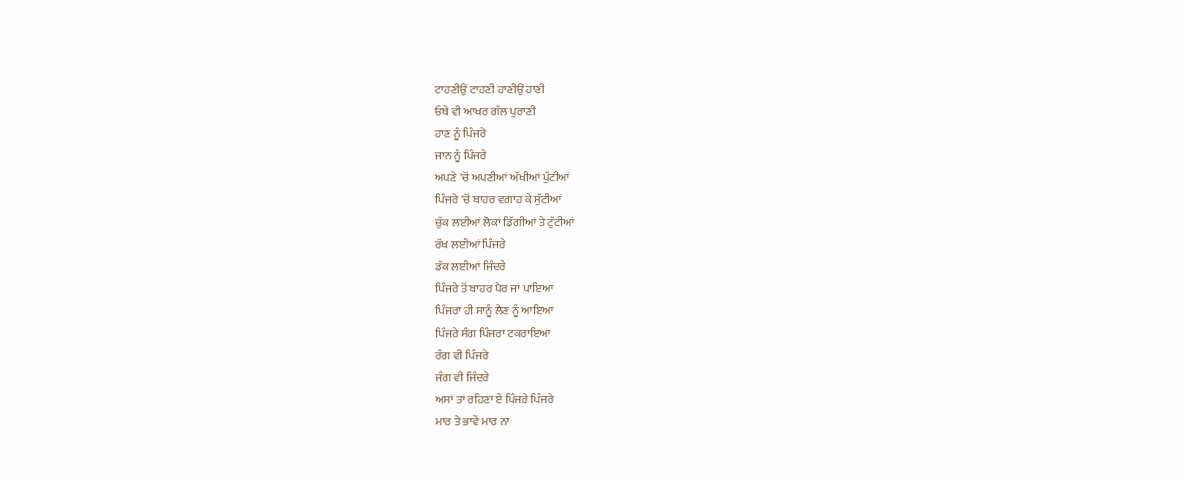ਟਾਹਣੀਉਂ ਟਾਹਣੀ ਹਾਣੀਉਂ ਹਾਣੀ
ਓਥੇ ਵੀ ਆਖਰ ਗੱਲ ਪੁਰਾਣੀ
ਹਾਣ ਨੂੰ ਪਿੰਜਰੇ
ਜਾਨ ਨੂੰ ਪਿੰਜਰੇ
ਅਪਣੇ 'ਚੋਂ ਅਪਣੀਆਂ ਅੱਖੀਆਂ ਪੁੱਟੀਆਂ
ਪਿੰਜਰੇ 'ਚੋਂ ਬਾਹਰ ਵਗਾਹ ਕੇ ਸੁੱਟੀਆਂ
ਚੁੱਕ ਲਈਆਂ ਲੋਕਾਂ ਡਿੱਗੀਆਂ ਤੇ ਟੁੱਟੀਆਂ
ਰੱਖ ਲਈਆਂ ਪਿੰਜਰੇ
ਡੱਕ ਲਈਆਂ ਜਿੰਦਰੇ
ਪਿੰਜਰੇ ਤੋਂ ਬਾਹਰ ਪੈਰ ਜਾਂ ਪਾਇਆ
ਪਿੰਜਰਾ ਹੀ ਸਾਨੂੰ ਲੈਣ ਨੂੰ ਆਇਆ
ਪਿੰਜਰੇ ਸੰਗ ਪਿੰਜਰਾ ਟਕਰਾਇਆ
ਰੰਗ ਵੀ ਪਿੰਜਰੇ
ਜੰਗ ਵੀ ਜਿੰਦਰੇ
ਅਸਾਂ ਤਾਂ ਰਹਿਣਾ ਏਂ ਪਿੰਜਰੇ ਪਿੰਜਰੇ
ਮਾਰ ਤੇ ਭਾਵੇਂ ਮਾਰ ਨਾ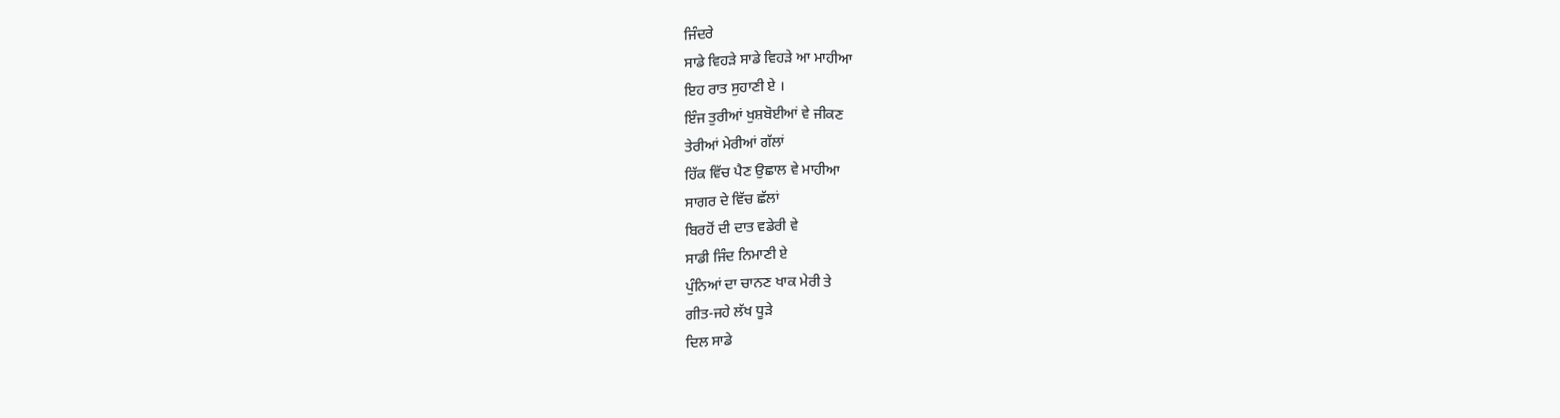ਜਿੰਦਰੇ
ਸਾਡੇ ਵਿਹੜੇ ਸਾਡੇ ਵਿਹੜੇ ਆ ਮਾਹੀਆ
ਇਹ ਰਾਤ ਸੁਹਾਣੀ ਏ ।
ਇੰਜ ਤੁਰੀਆਂ ਖੁਸ਼ਬੋਈਆਂ ਵੇ ਜੀਕਣ
ਤੇਰੀਆਂ ਮੇਰੀਆਂ ਗੱਲਾਂ
ਹਿੱਕ ਵਿੱਚ ਪੈਣ ਉਛਾਲ ਵੇ ਮਾਹੀਆ
ਸਾਗਰ ਦੇ ਵਿੱਚ ਛੱਲਾਂ
ਬਿਰਹੋਂ ਦੀ ਦਾਤ ਵਡੇਰੀ ਵੇ
ਸਾਡੀ ਜਿੰਦ ਨਿਮਾਣੀ ਏ
ਪੁੰਨਿਆਂ ਦਾ ਚਾਨਣ ਖਾਕ ਮੇਰੀ ਤੇ
ਗੀਤ-ਜਹੇ ਲੱਖ ਧੂੜੇ
ਦਿਲ ਸਾਡੇ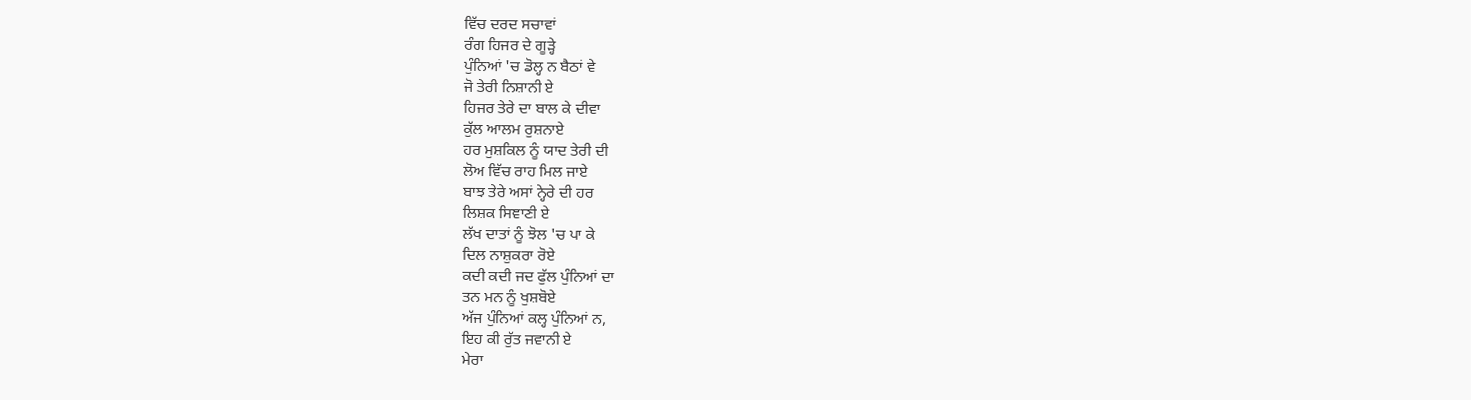ਵਿੱਚ ਦਰਦ ਸਚਾਵਾਂ
ਰੰਗ ਹਿਜਰ ਦੇ ਗੂੜ੍ਹੇ
ਪੁੰਨਿਆਂ 'ਚ ਡੋਲ੍ਹ ਨ ਬੈਠਾਂ ਵੇ
ਜੋ ਤੇਰੀ ਨਿਸ਼ਾਨੀ ਏ
ਹਿਜਰ ਤੇਰੇ ਦਾ ਬਾਲ ਕੇ ਦੀਵਾ
ਕੁੱਲ ਆਲਮ ਰੁਸ਼ਨਾਏ
ਹਰ ਮੁਸ਼ਕਿਲ ਨੂੰ ਯਾਦ ਤੇਰੀ ਦੀ
ਲੋਅ ਵਿੱਚ ਰਾਹ ਮਿਲ ਜਾਏ
ਬਾਝ ਤੇਰੇ ਅਸਾਂ ਨ੍ਹੇਰੇ ਦੀ ਹਰ
ਲਿਸ਼ਕ ਸਿਞਾਣੀ ਏ
ਲੱਖ ਦਾਤਾਂ ਨੂੰ ਝੋਲ 'ਚ ਪਾ ਕੇ
ਦਿਲ ਨਾਸ਼ੁਕਰਾ ਰੋਏ
ਕਦੀ ਕਦੀ ਜਦ ਫੁੱਲ ਪੁੰਨਿਆਂ ਦਾ
ਤਨ ਮਨ ਨੂੰ ਖੁਸ਼ਬੋਏ
ਅੱਜ ਪੁੰਨਿਆਂ ਕਲ੍ਹ ਪੁੰਨਿਆਂ ਨ,
ਇਹ ਕੀ ਰੁੱਤ ਜਵਾਨੀ ਏ
ਮੇਰਾ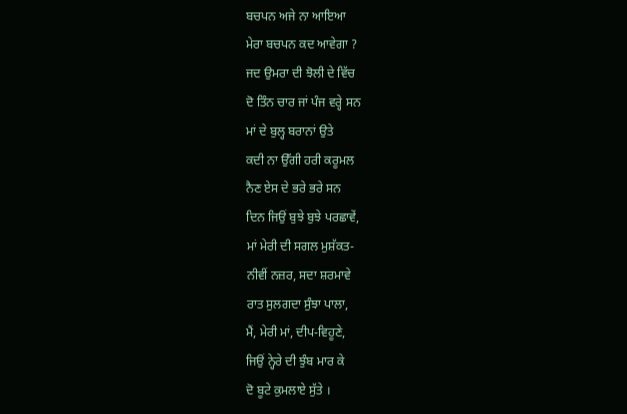ਬਚਪਨ ਅਜੇ ਨਾ ਆਇਆ
ਮੇਰਾ ਬਚਪਨ ਕਦ ਆਵੇਗਾ ?
ਜਦ ਉਮਰਾ ਦੀ ਝੋਲੀ ਦੇ ਵਿੱਚ
ਦੋ ਤਿੰਨ ਚਾਰ ਜਾਂ ਪੰਜ ਵਰ੍ਹੇ ਸਨ
ਮਾਂ ਦੇ ਬੁਲ੍ਹ ਬਰਾਨਾਂ ਉਤੇ
ਕਦੀ ਨਾ ਉੱਗੀ ਹਰੀ ਕਰੂਮਲ
ਨੈਣ ਏਸ ਦੇ ਭਰੇ ਭਰੇ ਸਨ
ਦਿਨ ਜਿਉਂ ਬੁਝੇ ਬੁਝੇ ਪਰਛਾਵੇਂ,
ਮਾਂ ਮੇਰੀ ਦੀ ਸਗਲ ਮੁਸ਼ੱਕਤ-
ਨੀਵੀਂ ਨਜ਼ਰ, ਸਦਾ ਸ਼ਰਮਾਵੇ
ਰਾਤ ਸੁਲਗਦਾ ਸੁੰਝਾ ਪਾਲਾ,
ਮੈਂ, ਮੇਰੀ ਮਾਂ, ਦੀਪ-ਵਿਹੂਣੇ,
ਜਿਉਂ ਨ੍ਹੇਰੇ ਦੀ ਝੁੰਬ ਮਾਰ ਕੇ
ਦੋ ਬੂਟੇ ਕੁਮਲਾਏ ਸੁੱਤੇ ।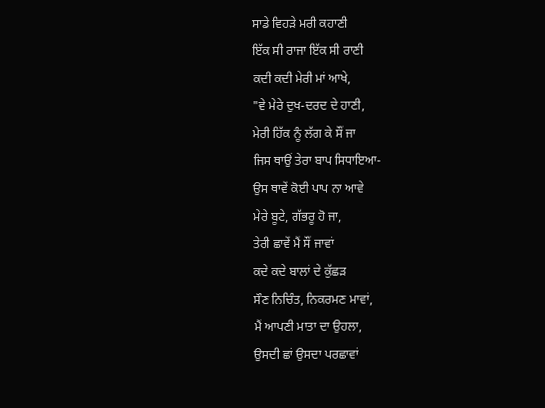ਸਾਡੇ ਵਿਹੜੇ ਮਰੀ ਕਹਾਣੀ
ਇੱਕ ਸੀ ਰਾਜਾ ਇੱਕ ਸੀ ਰਾਣੀ
ਕਦੀ ਕਦੀ ਮੇਰੀ ਮਾਂ ਆਖੇ,
"ਵੇ ਮੇਰੇ ਦੁਖ-ਦਰਦ ਦੇ ਹਾਣੀ,
ਮੇਰੀ ਹਿੱਕ ਨੂੰ ਲੱਗ ਕੇ ਸੌਂ ਜਾ
ਜਿਸ ਥਾਉਂ ਤੇਰਾ ਬਾਪ ਸਿਧਾਇਆ-
ਉਸ ਥਾਵੇਂ ਕੋਈ ਪਾਪ ਨਾ ਆਵੇ
ਮੇਰੇ ਬੂਟੇ, ਗੱਭਰੂ ਹੋ ਜਾ,
ਤੇਰੀ ਛਾਵੇਂ ਮੈਂ ਸੌਂ ਜਾਵਾਂ
ਕਦੇ ਕਦੇ ਬਾਲਾਂ ਦੇ ਕੁੱਛੜ
ਸੌਣ ਨਿਚਿੰਤ, ਨਿਕਰਮਣ ਮਾਵਾਂ,
ਮੈਂ ਆਪਣੀ ਮਾਤਾ ਦਾ ਉਹਲਾ,
ਉਸਦੀ ਛਾਂ ਉਸਦਾ ਪਰਛਾਵਾਂ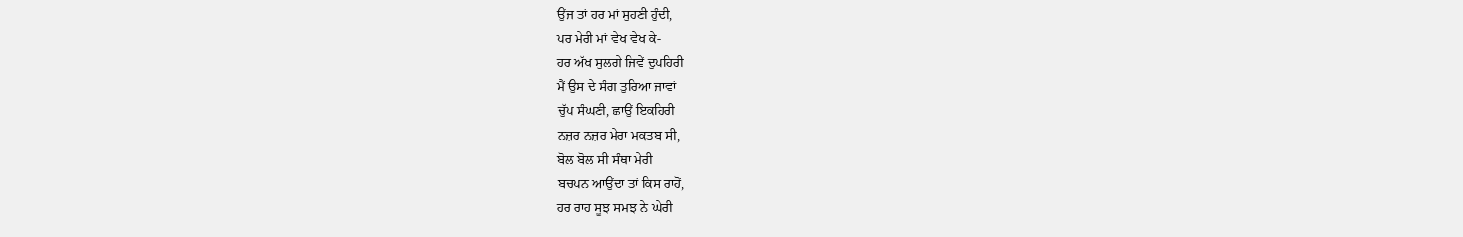ਉਂਜ ਤਾਂ ਹਰ ਮਾਂ ਸੁਹਣੀ ਹੁੰਦੀ,
ਪਰ ਮੇਰੀ ਮਾਂ ਵੇਖ ਵੇਖ ਕੇ-
ਹਰ ਅੱਖ ਸੁਲਗੇ ਜਿਵੇਂ ਦੁਪਹਿਰੀ
ਮੈਂ ਉਸ ਦੇ ਸੰਗ ਤੁਰਿਆ ਜਾਵਾਂ
ਚੁੱਪ ਸੰਘਣੀ, ਛਾਉਂ ਇਕਹਿਰੀ
ਨਜ਼ਰ ਨਜ਼ਰ ਮੇਰਾ ਮਕਤਬ ਸੀ,
ਬੋਲ ਬੋਲ ਸੀ ਸੰਥਾ ਮੇਰੀ
ਬਚਪਨ ਆਉਂਦਾ ਤਾਂ ਕਿਸ ਰਾਹੋਂ,
ਹਰ ਰਾਹ ਸੂਝ ਸਮਝ ਨੇ ਘੇਰੀ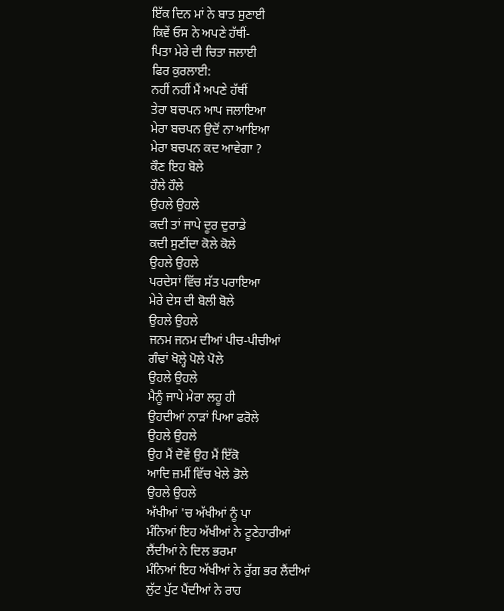ਇੱਕ ਦਿਨ ਮਾਂ ਨੇ ਬਾਤ ਸੁਣਾਈ
ਕਿਵੇਂ ਓਸ ਨੇ ਅਪਣੇ ਹੱਥੀਂ-
ਪਿਤਾ ਮੇਰੇ ਦੀ ਚਿਤਾ ਜਲਾਈ
ਫਿਰ ਕੁਰਲਾਈ:
ਨਹੀਂ ਨਹੀਂ ਮੈਂ ਅਪਣੇ ਹੱਥੀਂ
ਤੇਰਾ ਬਚਪਨ ਆਪ ਜਲਾਇਆ
ਮੇਰਾ ਬਚਪਨ ਉਦੋਂ ਨਾ ਆਇਆ
ਮੇਰਾ ਬਚਪਨ ਕਦ ਆਵੇਗਾ ?
ਕੌਣ ਇਹ ਬੋਲੇ
ਹੌਲੇ ਹੌਲੇ
ਉਹਲੇ ਉਹਲੇ
ਕਦੀ ਤਾਂ ਜਾਪੇ ਦੂਰ ਦੁਰਾਡੇ
ਕਦੀ ਸੁਣੀਂਦਾ ਕੋਲੇ ਕੋਲੇ
ਉਹਲੇ ਉਹਲੇ
ਪਰਦੇਸਾਂ ਵਿੱਚ ਸੱਤ ਪਰਾਇਆ
ਮੇਰੇ ਦੇਸ ਦੀ ਬੋਲੀ ਬੋਲੇ
ਉਹਲੇ ਉਹਲੇ
ਜਨਮ ਜਨਮ ਦੀਆਂ ਪੀਚ-ਪੀਚੀਆਂ
ਗੰਢਾਂ ਖੋਲ੍ਹੇ ਪੋਲੇ ਪੋਲੇ
ਉਹਲੇ ਉਹਲੇ
ਮੈਨੂੰ ਜਾਪੇ ਮੇਰਾ ਲਹੂ ਹੀ
ਉਹਦੀਆਂ ਨਾੜਾਂ ਪਿਆ ਫਰੋਲੇ
ਉਹਲੇ ਉਹਲੇ
ਉਹ ਮੈਂ ਦੋਵੇਂ ਉਹ ਮੈਂ ਇੱਕੋ
ਆਦਿ ਜ਼ਮੀਂ ਵਿੱਚ ਖੇਲੇ ਡੋਲੇ
ਉਹਲੇ ਉਹਲੇ
ਅੱਖੀਆਂ 'ਚ ਅੱਖੀਆਂ ਨੂੰ ਪਾ
ਮੰਨਿਆਂ ਇਹ ਅੱਖੀਆਂ ਨੇ ਟੂਣੇਹਾਰੀਆਂ
ਲੈਂਦੀਆਂ ਨੇ ਦਿਲ ਭਰਮਾ
ਮੰਨਿਆਂ ਇਹ ਅੱਖੀਆਂ ਨੇ ਰੁੱਗ ਭਰ ਲੈਂਦੀਆਂ
ਲੁੱਟ ਪੁੱਟ ਪੈਂਦੀਆਂ ਨੇ ਰਾਹ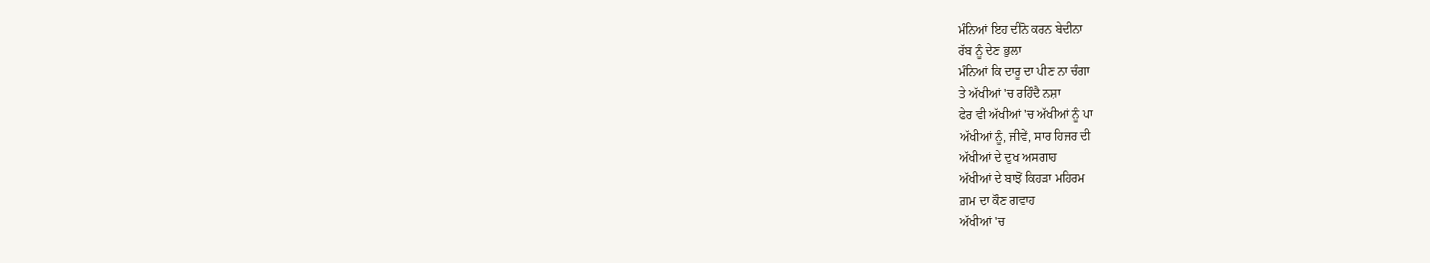ਮੰਨਿਆਂ ਇਹ ਦੀਨੋ ਕਰਨ ਬੇਦੀਨਾ
ਰੱਬ ਨੂੰ ਦੇਣ ਭੁਲਾ
ਮੰਨਿਆਂ ਕਿ ਦਾਰੂ ਦਾ ਪੀਣ ਨਾ ਚੰਗਾ
ਤੇ ਅੱਖੀਆਂ 'ਚ ਰਹਿੰਦੈ ਨਸ਼ਾ
ਫੇਰ ਵੀ ਅੱਖੀਆਂ 'ਚ ਅੱਖੀਆਂ ਨੂੰ ਪਾ
ਅੱਖੀਆਂ ਨੂੰ, ਜੀਵੇਂ, ਸਾਰ ਹਿਜਰ ਦੀ
ਅੱਖੀਆਂ ਦੇ ਦੁਖ ਅਸਗਾਹ
ਅੱਖੀਆਂ ਦੇ ਬਾਝੋਂ ਕਿਹੜਾ ਮਹਿਰਮ
ਗ਼ਮ ਦਾ ਕੌਣ ਗਵਾਹ
ਅੱਖੀਆਂ 'ਚ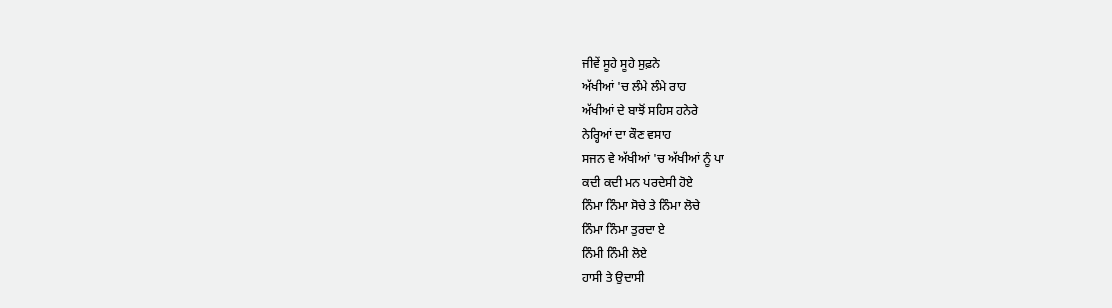ਜੀਵੇਂ ਸੂਹੇ ਸੂਹੇ ਸੁਫ਼ਨੇ
ਅੱਖੀਆਂ 'ਚ ਲੰਮੇ ਲੰਮੇ ਰਾਹ
ਅੱਖੀਆਂ ਦੇ ਬਾਝੋਂ ਸਹਿਸ ਹਨੇਰੇ
ਨੇਰ੍ਹਿਆਂ ਦਾ ਕੌਣ ਵਸਾਹ
ਸਜਨ ਵੇ ਅੱਖੀਆਂ 'ਚ ਅੱਖੀਆਂ ਨੂੰ ਪਾ
ਕਦੀ ਕਦੀ ਮਨ ਪਰਦੇਸੀ ਹੋਏ
ਨਿੰਮਾ ਨਿੰਮਾ ਸੋਚੇ ਤੇ ਨਿੰਮਾ ਲੋਚੇ
ਨਿੰਮਾ ਨਿੰਮਾ ਤੁਰਦਾ ਏ
ਨਿੰਮੀ ਨਿੰਮੀ ਲੋਏ
ਹਾਸੀ ਤੇ ਉਦਾਸੀ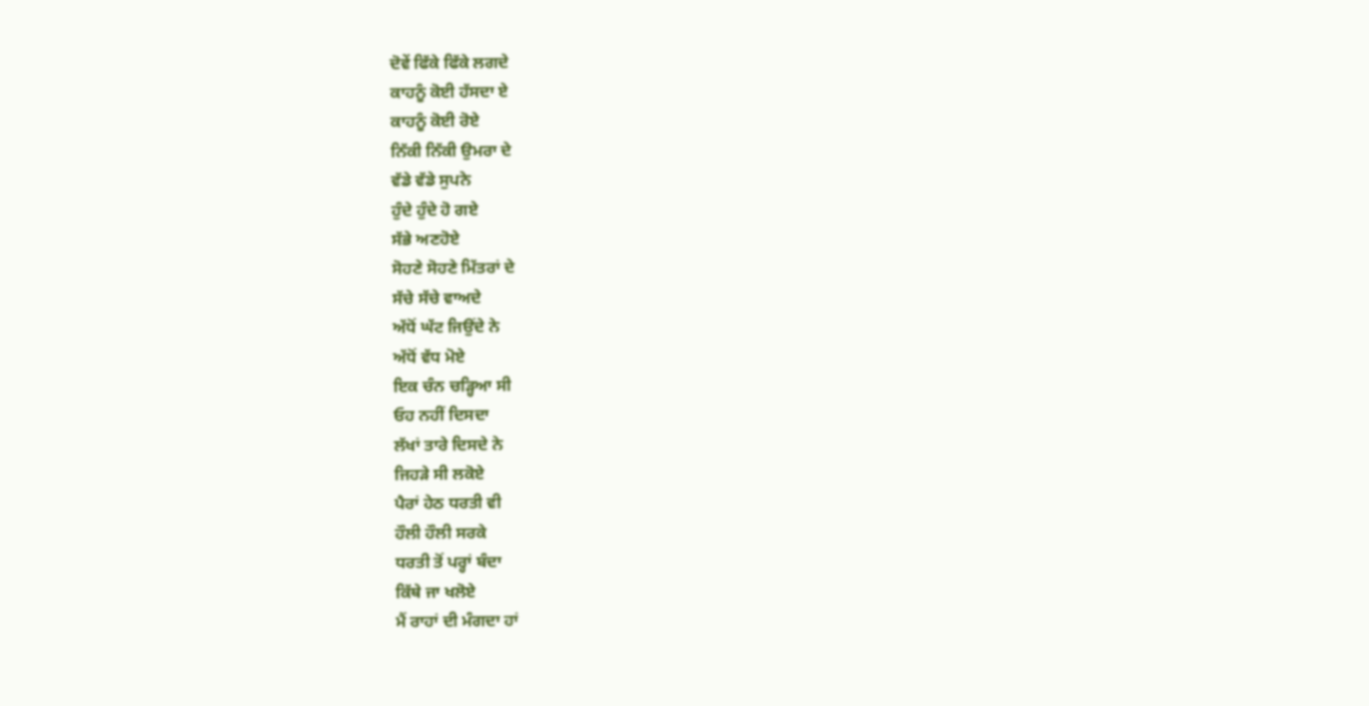ਦੋਵੇਂ ਫਿੱਕੇ ਫਿੱਕੇ ਲਗਦੇ
ਕਾਹਨੂੰ ਕੋਈ ਹੱਸਦਾ ਏ
ਕਾਹਨੂੰ ਕੋਈ ਰੋਏ
ਨਿੱਕੀ ਨਿੱਕੀ ਉਮਰਾ ਦੇ
ਵੱਡੇ ਵੱਡੇ ਸੁਪਨੇ
ਹੁੰਦੇ ਹੁੰਦੇ ਹੋ ਗਏ
ਸੱਭੇ ਅਣਹੋਏ
ਸੋਹਣੇ ਸੋਹਣੇ ਮਿੱਤਰਾਂ ਦੇ
ਸੱਚੇ ਸੱਚੇ ਵਾਅਦੇ
ਅੱਧੋਂ ਘੱਟ ਜਿਉਂਦੇ ਨੇ
ਅੱਧੋਂ ਵੱਧ ਮੋਏ
ਇਕ ਚੰਨ ਚੜ੍ਹਿਆ ਸੀ
ਓਹ ਨਹੀਂ ਦਿਸਦਾ
ਲੱਖਾਂ ਤਾਰੇ ਦਿਸਦੇ ਨੇ
ਜਿਹੜੇ ਸੀ ਲਕੋਏ
ਪੈਰਾਂ ਹੇਠ ਧਰਤੀ ਵੀ
ਹੌਲੀ ਹੌਲੀ ਸਰਕੇ
ਧਰਤੀ ਤੋਂ ਪਰ੍ਹਾਂ ਬੰਦਾ
ਕਿੱਥੇ ਜਾ ਖਲੋਏ
ਮੈਂ ਰਾਹਾਂ ਦੀ ਮੰਗਦਾ ਹਾਂ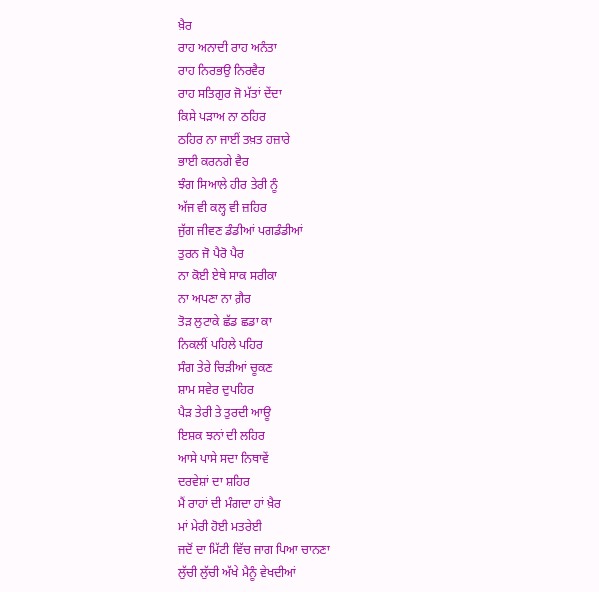ਖ਼ੈਰ
ਰਾਹ ਅਨਾਦੀ ਰਾਹ ਅਨੰਤਾ
ਰਾਹ ਨਿਰਭਉ ਨਿਰਵੈਰ
ਰਾਹ ਸਤਿਗੁਰ ਜੋ ਮੱਤਾਂ ਦੇਂਦਾ
ਕਿਸੇ ਪੜਾਅ ਨਾ ਠਹਿਰ
ਠਹਿਰ ਨਾ ਜਾਈਂ ਤਖ਼ਤ ਹਜ਼ਾਰੇ
ਭਾਈ ਕਰਨਗੇ ਵੈਰ
ਝੰਗ ਸਿਆਲੇ ਹੀਰ ਤੇਰੀ ਨੂੰ
ਅੱਜ ਵੀ ਕਲ੍ਹ ਵੀ ਜ਼ਹਿਰ
ਜੁੱਗ ਜੀਵਣ ਡੰਡੀਆਂ ਪਗਡੰਡੀਆਂ
ਤੁਰਨ ਜੋ ਪੈਰੋ ਪੈਰ
ਨਾ ਕੋਈ ਏਥੇ ਸਾਕ ਸਰੀਕਾ
ਨਾ ਅਪਣਾ ਨਾ ਗ਼ੈਰ
ਤੋੜ ਲੁਟਾਕੇ ਛੱਡ ਛਡਾ ਕਾ
ਨਿਕਲੀਂ ਪਹਿਲੇ ਪਹਿਰ
ਸੰਗ ਤੇਰੇ ਚਿੜੀਆਂ ਚੂਕਣ
ਸ਼ਾਮ ਸਵੇਰ ਦੁਪਹਿਰ
ਪੈੜ ਤੇਰੀ ਤੇ ਤੁਰਦੀ ਆਊ
ਇਸ਼ਕ ਝਨਾਂ ਦੀ ਲਹਿਰ
ਆਸੇ ਪਾਸੇ ਸਦਾ ਨਿਥਾਵੇਂ
ਦਰਵੇਸ਼ਾਂ ਦਾ ਸ਼ਹਿਰ
ਮੈਂ ਰਾਹਾਂ ਦੀ ਮੰਗਦਾ ਹਾਂ ਖ਼ੈਰ
ਮਾਂ ਮੇਰੀ ਹੋਈ ਮਤਰੇਈ
ਜਦੋਂ ਦਾ ਮਿੱਟੀ ਵਿੱਚ ਜਾਗ ਪਿਆ ਚਾਨਣਾ
ਲੁੱਚੀ ਲੁੱਚੀ ਅੱਖੇ ਮੈਨੂੰ ਵੇਖਦੀਆਂ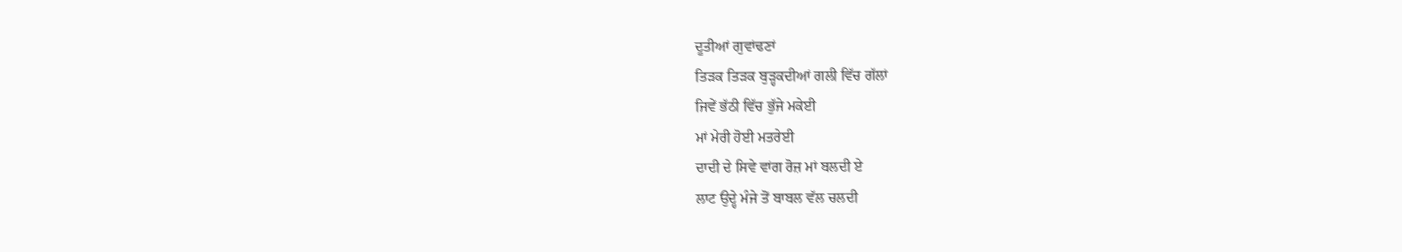ਦੂਤੀਆਂ ਗੁਵਾਂਢਣਾਂ
ਤਿੜਕ ਤਿੜਕ ਬੁੜ੍ਹਕਦੀਆਂ ਗਲੀ ਵਿੱਚ ਗੱਲਾਂ
ਜਿਵੇਂ ਭੱਠੀ ਵਿੱਚ ਭੁੱਜੇ ਮਕੇਈ
ਮਾਂ ਮੇਰੀ ਹੋਈ ਮਤਰੇਈ
ਦਾਦੀ ਦੇ ਸਿਵੇ ਵਾਂਗ ਰੋਜ਼ ਮਾਂ ਬਲਦੀ ਏ
ਲਾਟ ਉਦ੍ਹੇ ਮੰਜੇ ਤੋਂ ਬਾਬਲ ਵੱਲ ਚਲਦੀ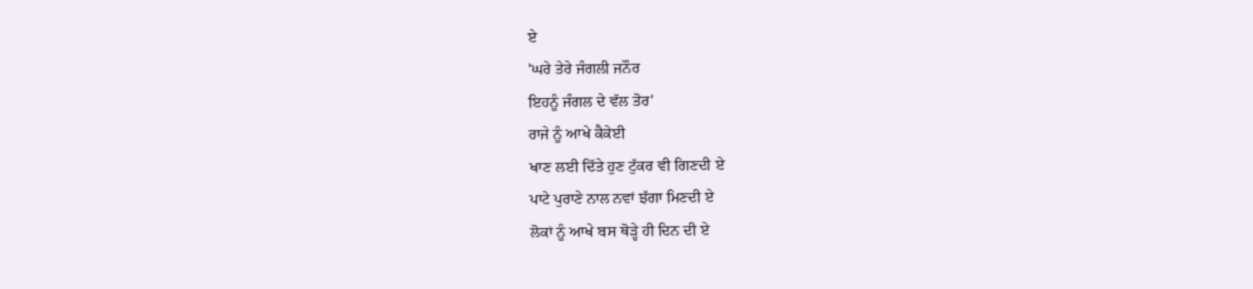ਏ
'ਘਰੇ ਤੇਰੇ ਜੰਗਲੀ ਜਨੌਰ
ਇਹਨੂੰ ਜੰਗਲ ਦੇ ਵੱਲ ਤੋਰ'
ਰਾਜੇ ਨੂੰ ਆਖੇ ਕੈਕੇਈ
ਖਾਣ ਲਈ ਦਿੱਤੇ ਹੁਣ ਟੁੱਕਰ ਵੀ ਗਿਣਦੀ ਏ
ਪਾਟੇ ਪੁਰਾਣੇ ਨਾਲ ਨਵਾਂ ਝੱਗਾ ਮਿਣਦੀ ਏ
ਲੋਕਾਂ ਨੂੰ ਆਖੇ ਬਸ ਥੋੜ੍ਹੇ ਹੀ ਦਿਨ ਦੀ ਏ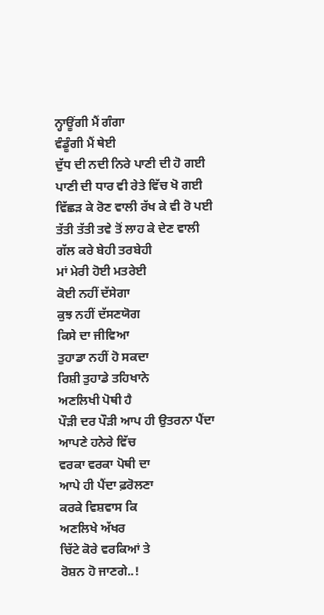ਨ੍ਹਾਊਂਗੀ ਮੈਂ ਗੰਗਾ
ਵੰਡੂੰਗੀ ਮੈਂ ਥੇਈ
ਦੁੱਧ ਦੀ ਨਦੀ ਨਿਰੇ ਪਾਣੀ ਦੀ ਹੋ ਗਈ
ਪਾਣੀ ਦੀ ਧਾਰ ਵੀ ਰੇਤੇ ਵਿੱਚ ਖੋ ਗਈ
ਵਿੱਛੜ ਕੇ ਰੋਣ ਵਾਲੀ ਰੱਖ ਕੇ ਵੀ ਰੋ ਪਈ
ਤੱਤੀ ਤੱਤੀ ਤਵੇ ਤੋਂ ਲਾਹ ਕੇ ਦੇਣ ਵਾਲੀ
ਗੱਲ ਕਰੇ ਬੇਹੀ ਤਰਬੇਹੀ
ਮਾਂ ਮੇਰੀ ਹੋਈ ਮਤਰੇਈ
ਕੋਈ ਨਹੀਂ ਦੱਸੇਗਾ
ਕੁਝ ਨਹੀਂ ਦੱਸਣਯੋਗ
ਕਿਸੇ ਦਾ ਜੀਵਿਆ
ਤੁਹਾਡਾ ਨਹੀਂ ਹੋ ਸਕਦਾ
ਰਿਸ਼ੀ ਤੁਹਾਡੇ ਤਹਿਖਾਨੇ
ਅਣਲਿਖੀ ਪੋਥੀ ਹੈ
ਪੌੜੀ ਦਰ ਪੌੜੀ ਆਪ ਹੀ ਉਤਰਨਾ ਪੈਂਦਾ
ਆਪਣੇ ਹਨੇਰੇ ਵਿੱਚ
ਵਰਕਾ ਵਰਕਾ ਪੋਥੀ ਦਾ
ਆਪੇ ਹੀ ਪੈਂਦਾ ਫ਼ਰੋਲਣਾ
ਕਰਕੇ ਵਿਸ਼ਵਾਸ ਕਿ
ਅਣਲਿਖੇ ਅੱਖਰ
ਚਿੱਟੇ ਕੋਰੇ ਵਰਕਿਆਂ ਤੇ
ਰੋਸ਼ਨ ਹੋ ਜਾਣਗੇ..!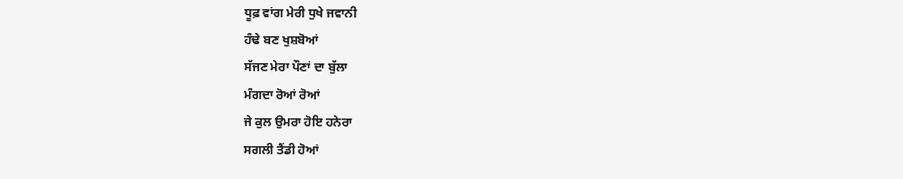ਧੂਫ਼ ਵਾਂਗ ਮੇਰੀ ਧੁਖੇ ਜਵਾਨੀ
ਹੰਢੇ ਬਣ ਖੁਸ਼ਬੋਆਂ
ਸੱਜਣ ਮੇਰਾ ਪੌਣਾਂ ਦਾ ਬੁੱਲਾ
ਮੰਗਦਾ ਰੋਆਂ ਰੋਆਂ
ਜੇ ਕੁਲ ਉਮਰਾ ਹੋਇ ਹਨੇਰਾ
ਸਗਲੀ ਤੈਂਡੀ ਹੋਆਂ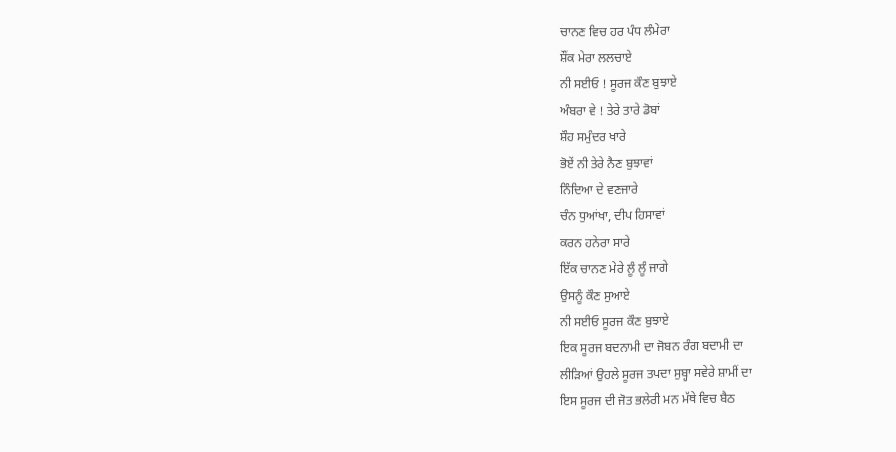ਚਾਨਣ ਵਿਚ ਹਰ ਪੰਧ ਲੰਮੇਰਾ
ਸ਼ੌਂਕ ਮੇਰਾ ਲਲਚਾਏ
ਨੀ ਸਈਓ ! ਸੂਰਜ ਕੌਣ ਬੁਝਾਏ
ਅੰਬਰਾ ਵੇ ! ਤੇਰੇ ਤਾਰੇ ਡੋਬਾਂ
ਸ਼ੌਹ ਸਮੁੰਦਰ ਖਾਰੇ
ਭੋਏਂ ਨੀ ਤੇਰੇ ਨੈਣ ਬੁਝਾਵਾਂ
ਨਿੰਦਿਆ ਦੇ ਵਣਜਾਰੇ
ਚੰਨ ਧੁਆਂਖਾ, ਦੀਪ ਹਿਸਾਵਾਂ
ਕਰਨ ਹਨੇਰਾ ਸਾਰੇ
ਇੱਕ ਚਾਨਣ ਮੇਰੇ ਲੂੰ ਲੂੰ ਜਾਗੇ
ਉਸਨੂੰ ਕੌਣ ਸੁਆਏ
ਨੀ ਸਈਓ ਸੂਰਜ ਕੌਣ ਬੁਝਾਏ
ਇਕ ਸੂਰਜ ਬਦਨਾਮੀ ਦਾ ਜੋਬਨ ਰੰਗ ਬਦਾਮੀ ਦਾ
ਲੀੜਿਆਂ ਉਹਲੇ ਸੂਰਜ ਤਪਦਾ ਸੁਬ੍ਹਾ ਸਵੇਰੇ ਸ਼ਾਮੀਂ ਦਾ
ਇਸ ਸੂਰਜ ਦੀ ਜੋਤ ਭਲੇਰੀ ਮਨ ਮੱਥੇ ਵਿਚ ਬੈਠ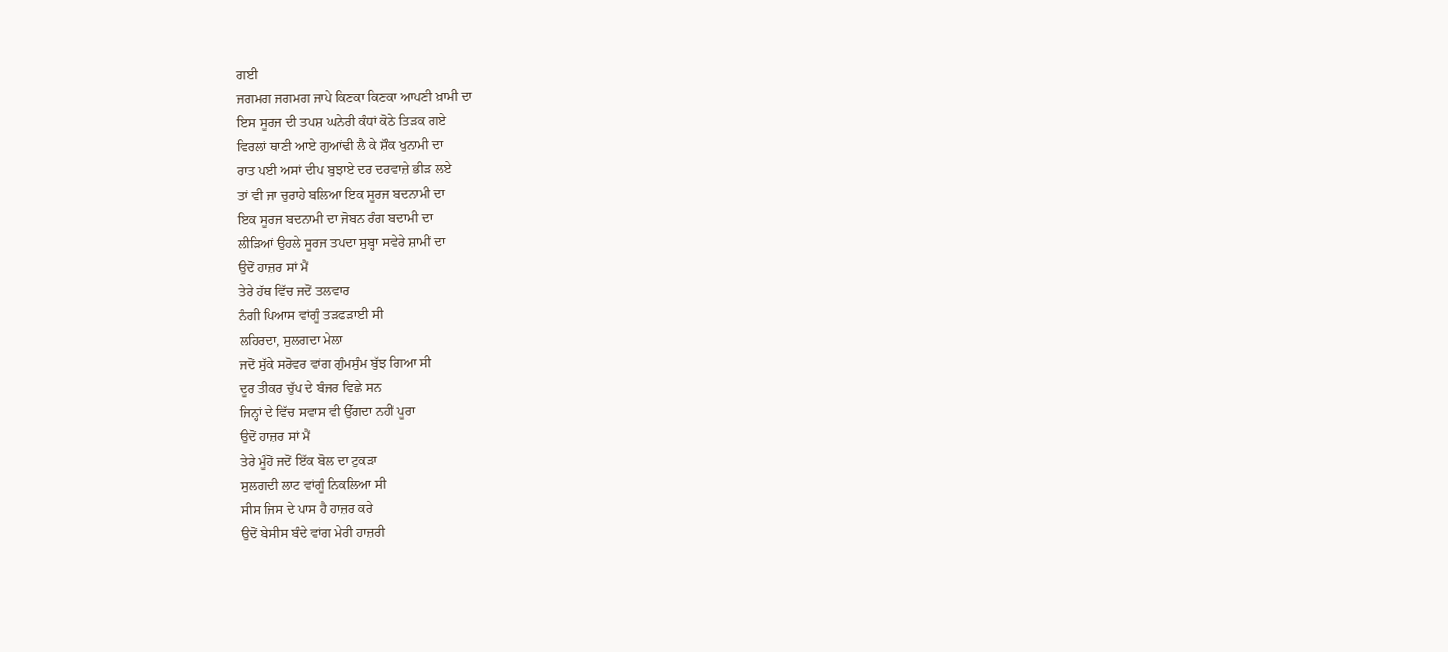ਗਈ
ਜਗਮਗ ਜਗਮਗ ਜਾਪੇ ਕਿਣਕਾ ਕਿਣਕਾ ਆਪਣੀ ਖ਼ਾਮੀ ਦਾ
ਇਸ ਸੂਰਜ ਦੀ ਤਪਸ਼ ਘਨੇਰੀ ਕੰਧਾਂ ਕੋਠੇ ਤਿੜਕ ਗਏ
ਵਿਰਲਾਂ ਥਾਣੀ ਆਏ ਗੁਆਂਢੀ ਲੈ ਕੇ ਸ਼ੌਕ ਖੁਨਾਮੀ ਦਾ
ਰਾਤ ਪਈ ਅਸਾਂ ਦੀਪ ਬੁਝਾਏ ਦਰ ਦਰਵਾਜ਼ੇ ਭੀੜ ਲਏ
ਤਾਂ ਵੀ ਜਾ ਚੁਰਾਹੇ ਬਲਿਆ ਇਕ ਸੂਰਜ ਬਦਨਾਮੀ ਦਾ
ਇਕ ਸੂਰਜ ਬਦਨਾਮੀ ਦਾ ਜੋਬਨ ਰੰਗ ਬਦਾਮੀ ਦਾ
ਲੀੜਿਆਂ ਉਹਲੇ ਸੂਰਜ ਤਪਦਾ ਸੁਬ੍ਹਾ ਸਵੇਰੇ ਸ਼ਾਮੀਂ ਦਾ
ਉਦੋਂ ਹਾਜ਼ਰ ਸਾਂ ਮੈਂ
ਤੇਰੇ ਹੱਥ ਵਿੱਚ ਜਦੋਂ ਤਲਵਾਰ
ਨੰਗੀ ਪਿਆਸ ਵਾਂਗੂੰ ਤੜਫੜਾਈ ਸੀ
ਲਹਿਰਦਾ, ਸੁਲਗਦਾ ਮੇਲਾ
ਜਦੋਂ ਸੁੱਕੇ ਸਰੋਵਰ ਵਾਂਗ ਗੁੰਮਸੁੰਮ ਬੁੱਝ ਗਿਆ ਸੀ
ਦੂਰ ਤੀਕਰ ਚੁੱਪ ਦੇ ਬੰਜਰ ਵਿਛੇ ਸਨ
ਜਿਨ੍ਹਾਂ ਦੇ ਵਿੱਚ ਸਵਾਸ ਵੀ ਉੱਗਦਾ ਨਹੀਂ ਪੂਰਾ
ਉਦੋਂ ਹਾਜ਼ਰ ਸਾਂ ਮੈਂ
ਤੇਰੇ ਮੂੰਹੋਂ ਜਦੋਂ ਇੱਕ ਬੋਲ ਦਾ ਟੁਕੜਾ
ਸੁਲਗਦੀ ਲਾਟ ਵਾਂਗੂੰ ਨਿਕਲਿਆ ਸੀ
ਸੀਸ ਜਿਸ ਦੇ ਪਾਸ ਹੈ ਹਾਜ਼ਰ ਕਰੇ
ਉਦੋਂ ਬੇਸੀਸ ਬੰਦੇ ਵਾਂਗ ਮੇਰੀ ਹਾਜ਼ਰੀ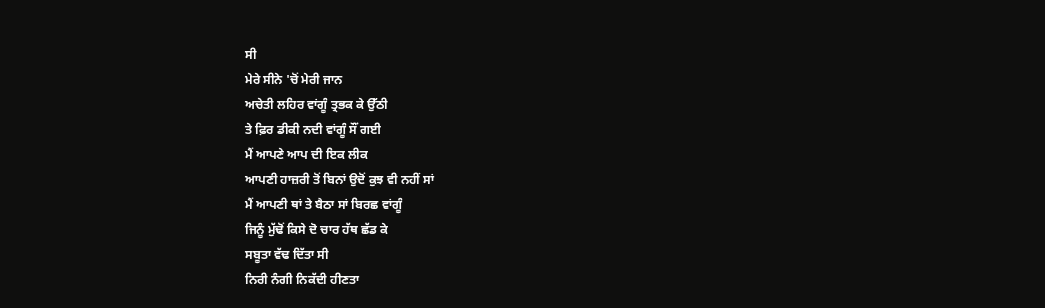ਸੀ
ਮੇਰੇ ਸੀਨੇ 'ਚੋਂ ਮੇਰੀ ਜਾਨ
ਅਚੇਤੀ ਲਹਿਰ ਵਾਂਗੂੰ ਤ੍ਰਭਕ ਕੇ ਉੱਠੀ
ਤੇ ਫ਼ਿਰ ਡੀਕੀ ਨਦੀ ਵਾਂਗੂੰ ਸੌਂ ਗਈ
ਮੈਂ ਆਪਣੇ ਆਪ ਦੀ ਇਕ ਲੀਕ
ਆਪਣੀ ਹਾਜ਼ਰੀ ਤੋਂ ਬਿਨਾਂ ਉਦੋਂ ਕੁਝ ਵੀ ਨਹੀਂ ਸਾਂ
ਮੈਂ ਆਪਣੀ ਥਾਂ ਤੇ ਬੈਠਾ ਸਾਂ ਬਿਰਛ ਵਾਂਗੂੰ
ਜਿਨੂੰ ਮੁੱਢੋਂ ਕਿਸੇ ਦੋ ਚਾਰ ਹੱਥ ਛੱਡ ਕੇ
ਸਬੂਤਾ ਵੱਢ ਦਿੱਤਾ ਸੀ
ਨਿਰੀ ਨੰਗੀ ਨਿਕੱਦੀ ਹੀਣਤਾ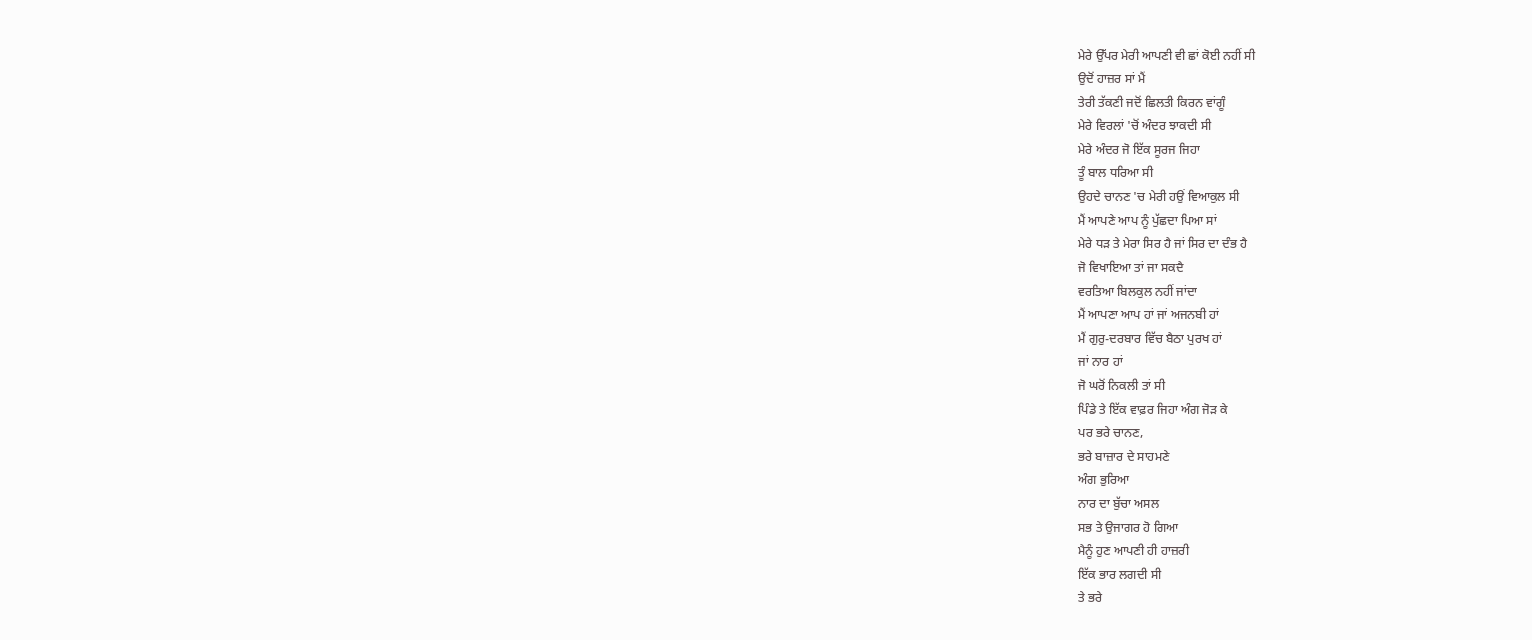ਮੇਰੇ ਉੱਪਰ ਮੇਰੀ ਆਪਣੀ ਵੀ ਛਾਂ ਕੋਈ ਨਹੀਂ ਸੀ
ਉਦੋਂ ਹਾਜ਼ਰ ਸਾਂ ਮੈਂ
ਤੇਰੀ ਤੱਕਣੀ ਜਦੋਂ ਛਿਲਤੀ ਕਿਰਨ ਵਾਂਗੂੰ
ਮੇਰੇ ਵਿਰਲਾਂ 'ਚੋਂ ਅੰਦਰ ਝਾਕਦੀ ਸੀ
ਮੇਰੇ ਅੰਦਰ ਜੋ ਇੱਕ ਸੂਰਜ ਜਿਹਾ
ਤੂੰ ਬਾਲ ਧਰਿਆ ਸੀ
ਉਹਦੇ ਚਾਨਣ 'ਚ ਮੇਰੀ ਹਉਂ ਵਿਆਕੁਲ ਸੀ
ਮੈਂ ਆਪਣੇ ਆਪ ਨੂੰ ਪੁੱਛਦਾ ਪਿਆ ਸਾਂ
ਮੇਰੇ ਧੜ ਤੇ ਮੇਰਾ ਸਿਰ ਹੈ ਜਾਂ ਸਿਰ ਦਾ ਦੰਭ ਹੈ
ਜੋ ਵਿਖਾਇਆ ਤਾਂ ਜਾ ਸਕਦੈ
ਵਰਤਿਆ ਬਿਲਕੁਲ ਨਹੀਂ ਜਾਂਦਾ
ਮੈਂ ਆਪਣਾ ਆਪ ਹਾਂ ਜਾਂ ਅਜਨਬੀ ਹਾਂ
ਮੈਂ ਗੁਰੁ-ਦਰਬਾਰ ਵਿੱਚ ਬੈਠਾ ਪੁਰਖ ਹਾਂ
ਜਾਂ ਨਾਰ ਹਾਂ
ਜੋ ਘਰੋਂ ਨਿਕਲੀ ਤਾਂ ਸੀ
ਪਿੰਡੇ ਤੇ ਇੱਕ ਵਾਫ਼ਰ ਜਿਹਾ ਅੰਗ ਜੋੜ ਕੇ
ਪਰ ਭਰੇ ਚਾਨਣ,
ਭਰੇ ਬਾਜ਼ਾਰ ਦੇ ਸਾਹਮਣੇ
ਅੰਗ ਭੁਰਿਆ
ਨਾਰ ਦਾ ਬੁੱਚਾ ਅਸਲ
ਸਭ ਤੇ ਉਜਾਗਰ ਹੋ ਗਿਆ
ਮੈਨੂੰ ਹੁਣ ਆਪਣੀ ਹੀ ਹਾਜ਼ਰੀ
ਇੱਕ ਭਾਰ ਲਗਦੀ ਸੀ
ਤੇ ਭਰੇ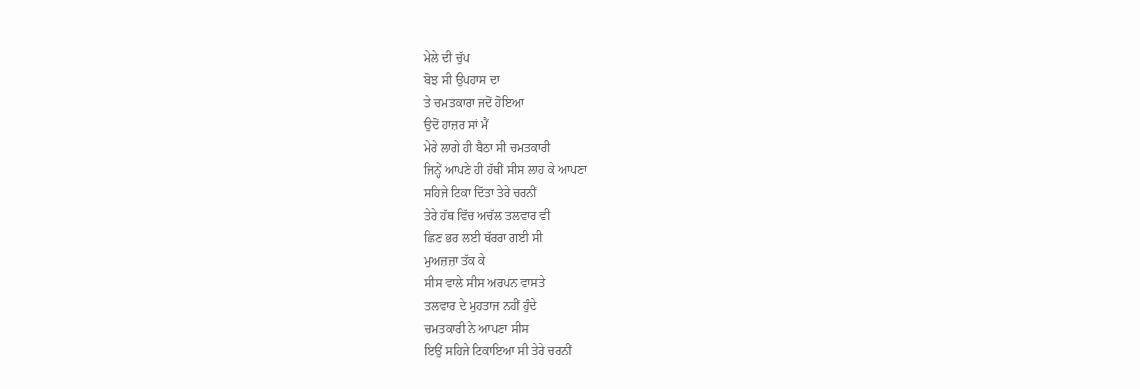ਮੇਲੇ ਦੀ ਚੁੱਪ
ਬੋਝ ਸੀ ਉਪਹਾਸ ਦਾ
ਤੇ ਚਮਤਕਾਰਾ ਜਦੋਂ ਹੋਇਆ
ਉਦੋਂ ਹਾਜ਼ਰ ਸਾਂ ਮੈਂ
ਮੇਰੇ ਲਾਗੇ ਹੀ ਬੈਠਾ ਸੀ ਚਮਤਕਾਰੀ
ਜਿਨ੍ਹੇਂ ਆਪਣੇ ਹੀ ਹੱਥੀਂ ਸੀਸ ਲਾਹ ਕੇ ਆਪਣਾ
ਸਹਿਜੇ ਟਿਕਾ ਦਿੱਤਾ ਤੇਰੇ ਚਰਨੀਂ
ਤੇਰੇ ਹੱਥ ਵਿੱਚ ਅਚੱਲ ਤਲਵਾਰ ਵੀ
ਛਿਣ ਭਰ ਲਈ ਥੱਰਰਾ ਗਈ ਸੀ
ਮੁਅਜ਼ਜ਼ਾ ਤੱਕ ਕੇ
ਸੀਸ ਵਾਲੇ ਸੀਸ ਅਰਪਨ ਵਾਸਤੇ
ਤਲਵਾਰ ਦੇ ਮੁਹਤਾਜ ਨਹੀਂ ਹੁੰਦੇ
ਚਮਤਕਾਰੀ ਨੇ ਆਪਣਾ ਸੀਸ
ਇਉਂ ਸਹਿਜੇ ਟਿਕਾਇਆ ਸੀ ਤੇਰੇ ਚਰਨੀਂ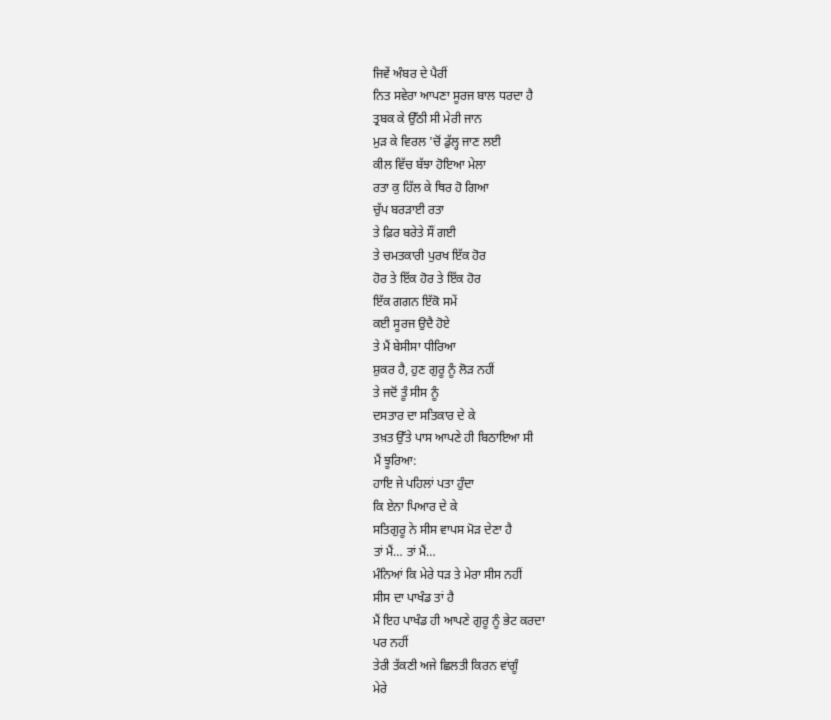ਜਿਵੇਂ ਅੰਬਰ ਦੇ ਪੈਰੀਂ
ਨਿਤ ਸਵੇਰਾ ਆਪਣਾ ਸੂਰਜ ਬਾਲ ਧਰਦਾ ਹੈ
ਤ੍ਰਬਕ ਕੇ ਉੱਠੀ ਸੀ ਮੇਰੀ ਜਾਨ
ਮੁੜ ਕੇ ਵਿਰਲ 'ਚੋਂ ਡੁੱਲ੍ਹ ਜਾਣ ਲਈ
ਕੀਲ ਵਿੱਚ ਬੱਝਾ ਹੋਇਆ ਮੇਲਾ
ਰਤਾ ਕੁ ਹਿੱਲ ਕੇ ਥਿਰ ਹੋ ਗਿਆ
ਚੁੱਪ ਬਰੜਾਈ ਰਤਾ
ਤੇ ਫ਼ਿਰ ਬਰੇਤੇ ਸੌਂ ਗਈ
ਤੇ ਚਮਤਕਾਰੀ ਪੁਰਖ ਇੱਕ ਹੋਰ
ਹੋਰ ਤੇ ਇੱਕ ਹੋਰ ਤੇ ਇੱਕ ਹੋਰ
ਇੱਕ ਗਗਨ ਇੱਕੋ ਸਮੇਂ
ਕਈ ਸੂਰਜ ਉਦੈ ਹੋਏ
ਤੇ ਮੈਂ ਬੇਸੀਸਾ ਧੀਰਿਆ
ਸ਼ੁਕਰ ਹੈ, ਹੁਣ ਗੁਰੂ ਨੂੰ ਲੋੜ ਨਹੀਂ
ਤੇ ਜਦੋਂ ਤੂੰ ਸੀਸ ਨੂੰ
ਦਸਤਾਰ ਦਾ ਸਤਿਕਾਰ ਦੇ ਕੇ
ਤਖ਼ਤ ਉੱਤੇ ਪਾਸ ਆਪਣੇ ਹੀ ਬਿਠਾਇਆ ਸੀ
ਮੈਂ ਝੂਰਿਆ:
ਹਾਇ ਜੇ ਪਹਿਲਾਂ ਪਤਾ ਹੁੰਦਾ
ਕਿ ਏਨਾ ਪਿਆਰ ਦੇ ਕੇ
ਸਤਿਗੁਰੂ ਨੇ ਸੀਸ ਵਾਪਸ ਮੋੜ ਦੇਣਾ ਹੈ
ਤਾਂ ਮੈਂ… ਤਾਂ ਮੈਂ…
ਮੰਨਿਆਂ ਕਿ ਮੇਰੇ ਧੜ ਤੇ ਮੇਰਾ ਸੀਸ ਨਹੀਂ
ਸੀਸ ਦਾ ਪਾਖੰਡ ਤਾਂ ਹੈ
ਮੈਂ ਇਹ ਪਾਖੰਡ ਹੀ ਆਪਣੇ ਗੁਰੂ ਨੂੰ ਭੇਟ ਕਰਦਾ
ਪਰ ਨਹੀਂ
ਤੇਰੀ ਤੱਕਣੀ ਅਜੇ ਛਿਲਤੀ ਕਿਰਨ ਵਾਂਗੂੰ
ਮੇਰੇ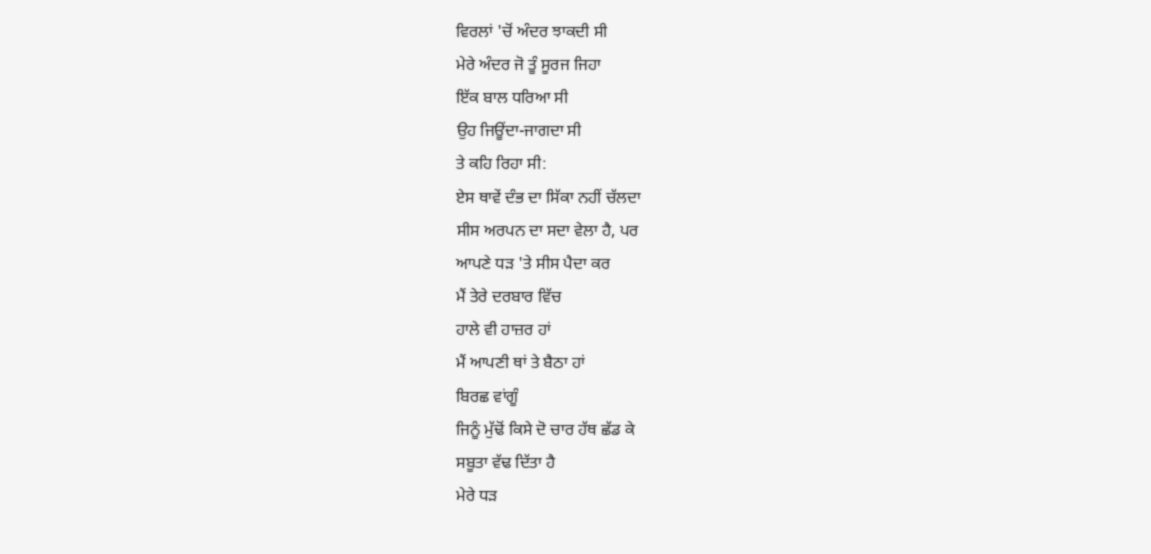ਵਿਰਲਾਂ 'ਚੋਂ ਅੰਦਰ ਝਾਕਦੀ ਸੀ
ਮੇਰੇ ਅੰਦਰ ਜੋ ਤੂੰ ਸੂਰਜ ਜਿਹਾ
ਇੱਕ ਬਾਲ ਧਰਿਆ ਸੀ
ਉਹ ਜਿਊਂਦਾ-ਜਾਗਦਾ ਸੀ
ਤੇ ਕਹਿ ਰਿਹਾ ਸੀ:
ਏਸ ਥਾਵੇਂ ਦੰਭ ਦਾ ਸਿੱਕਾ ਨਹੀਂ ਚੱਲਦਾ
ਸੀਸ ਅਰਪਨ ਦਾ ਸਦਾ ਵੇਲਾ ਹੈ, ਪਰ
ਆਪਣੇ ਧੜ 'ਤੇ ਸੀਸ ਪੈਦਾ ਕਰ
ਮੈਂ ਤੇਰੇ ਦਰਬਾਰ ਵਿੱਚ
ਹਾਲੇ ਵੀ ਹਾਜ਼ਰ ਹਾਂ
ਮੈਂ ਆਪਣੀ ਥਾਂ ਤੇ ਬੈਠਾ ਹਾਂ
ਬਿਰਛ ਵਾਂਗੂੰ
ਜਿਨੂੰ ਮੁੱਢੋਂ ਕਿਸੇ ਦੋ ਚਾਰ ਹੱਥ ਛੱਡ ਕੇ
ਸਬੂਤਾ ਵੱਢ ਦਿੱਤਾ ਹੈ
ਮੇਰੇ ਧੜ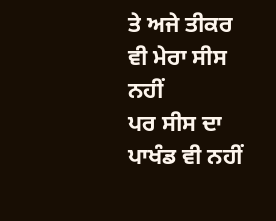ਤੇ ਅਜੇ ਤੀਕਰ ਵੀ ਮੇਰਾ ਸੀਸ ਨਹੀਂ
ਪਰ ਸੀਸ ਦਾ ਪਾਖੰਡ ਵੀ ਨਹੀਂ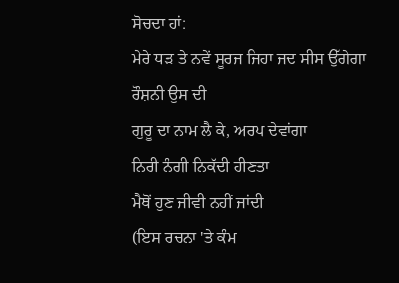ਸੋਚਦਾ ਹਾਂ:
ਮੇਰੇ ਧੜ ਤੇ ਨਵੇਂ ਸੂਰਜ ਜਿਹਾ ਜਦ ਸੀਸ ਉੱਗੇਗਾ
ਰੌਸ਼ਨੀ ਉਸ ਦੀ
ਗੁਰੂ ਦਾ ਨਾਮ ਲੈ ਕੇ, ਅਰਪ ਦੇਵਾਂਗਾ
ਨਿਰੀ ਨੰਗੀ ਨਿਕੱਦੀ ਹੀਣਤਾ
ਮੈਥੋਂ ਹੁਣ ਜੀਵੀ ਨਹੀਂ ਜਾਂਦੀ
(ਇਸ ਰਚਨਾ 'ਤੇ ਕੰਮ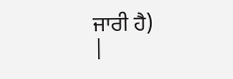ਜਾਰੀ ਹੈ)
|